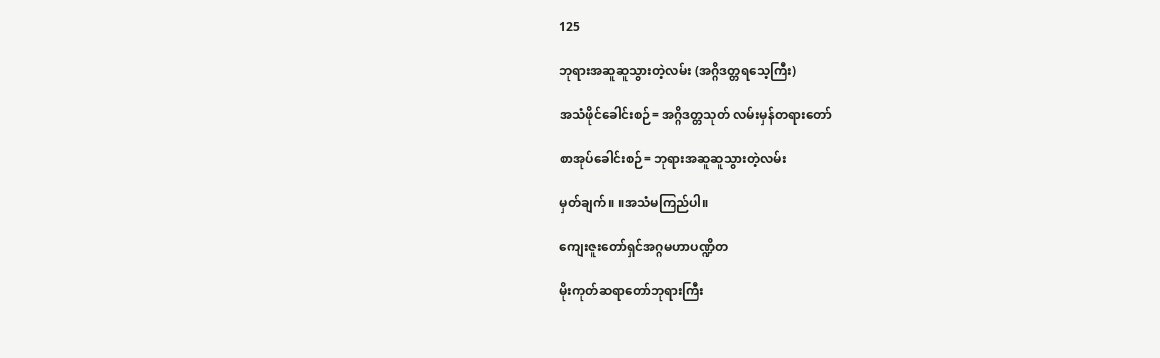125

ဘုရားအဆူဆူသွားတဲ့လမ်း (အဂ္ဂိဒတ္တရသေ့ကြီး)

အသံဖိုင်ခေါင်းစဉ်= အဂ္ဂိဒတ္တသုတ် လမ်းမှန်တရားတော်

စာအုပ်ခေါင်းစဉ်= ဘုရားအဆူဆူသွားတဲ့လမ်း

မှတ်ချက်။ ။အသံမကြည်ပါ။

ကျေးဇူးတော်ရှင်အဂ္ဂမဟာပဏ္ဍိတ

မိုးကုတ်ဆရာတော်ဘုရားကြီး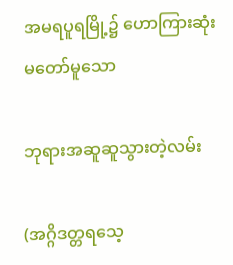အမရပူရမြို့၌ ဟောကြားဆုံးမတော်မူသော

ဘုရားအဆူဆူသွားတဲ့လမ်း

(အဂ္ဂိဒတ္တရသေ့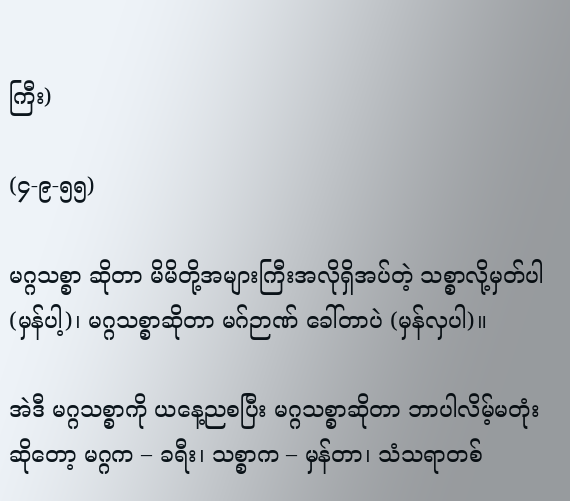ကြီး)

(၄-၉-၅၅)

မဂ္ဂသစ္စာ ဆိုတာ မိမိတို့အများကြီးအလိုရှိအပ်တဲ့ သစ္စာလို့မှတ်ပါ (မှန်ပါ့)၊ မဂ္ဂသစ္စာဆိုတာ မဂ်ဉာဏ် ခေါ်တာပဲ (မှန်လှပါ)။

အဲဒီ မဂ္ဂသစ္စာကို ယနေ့ညစပြီး မဂ္ဂသစ္စာဆိုတာ ဘာပါလိမ့်မတုံးဆိုတော့ မဂ္ဂက – ခရီး၊ သစ္စာက – မှန်တာ၊ သံသရာတစ်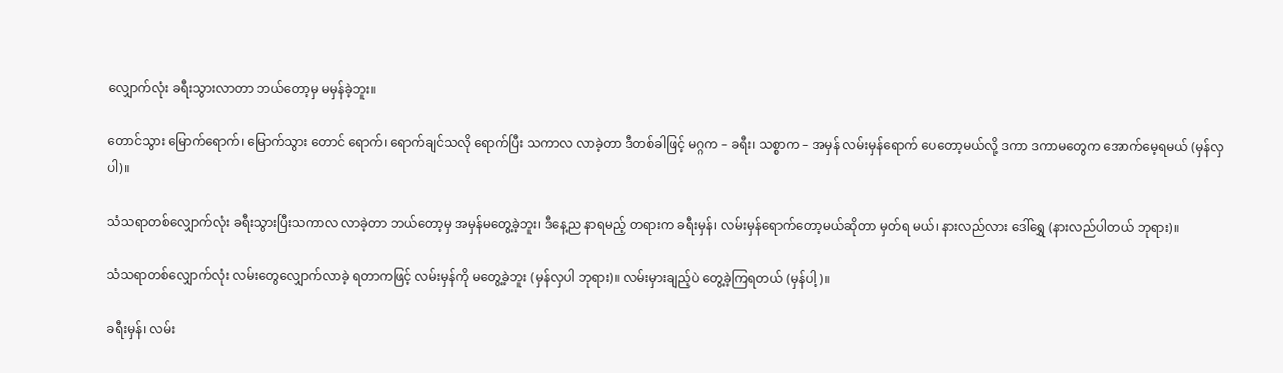လျှောက်လုံး ခရီးသွားလာတာ ဘယ်တော့မှ မမှန်ခဲ့ဘူး။

တောင်သွား မြောက်ရောက်၊ မြောက်သွား တောင် ရောက်၊ ရောက်ချင်သလို ရောက်ပြီး သကာလ လာခဲ့တာ ဒီတစ်ခါဖြင့် မဂ္ဂက – ခရီး၊ သစ္စာက – အမှန် လမ်းမှန်ရောက် ပေတော့မယ်လို့ ဒကာ ဒကာမတွေက အောက်မေ့ရမယ် (မှန်လှပါ)။

သံသရာတစ်လျှောက်လုံး ခရီးသွားပြီးသကာလ လာခဲ့တာ ဘယ်တော့မှ အမှန်မတွေ့ခဲ့ဘူး၊ ဒီနေ့ည နာရမည့် တရားက ခရီးမှန်၊ လမ်းမှန်ရောက်တော့မယ်ဆိုတာ မှတ်ရ မယ်၊ နားလည်လား ဒေါ်ရွှေ (နားလည်ပါတယ် ဘုရား)။

သံသရာတစ်လျှောက်လုံး လမ်းတွေလျှောက်လာခဲ့ ရတာကဖြင့် လမ်းမှန်ကို မတွေ့ခဲ့ဘူး (မှန်လှပါ ဘုရား)။ လမ်းမှားချည့်ပဲ တွေ့ခဲ့ကြရတယ် (မှန်ပါ့)။

ခရီးမှန်၊ လမ်း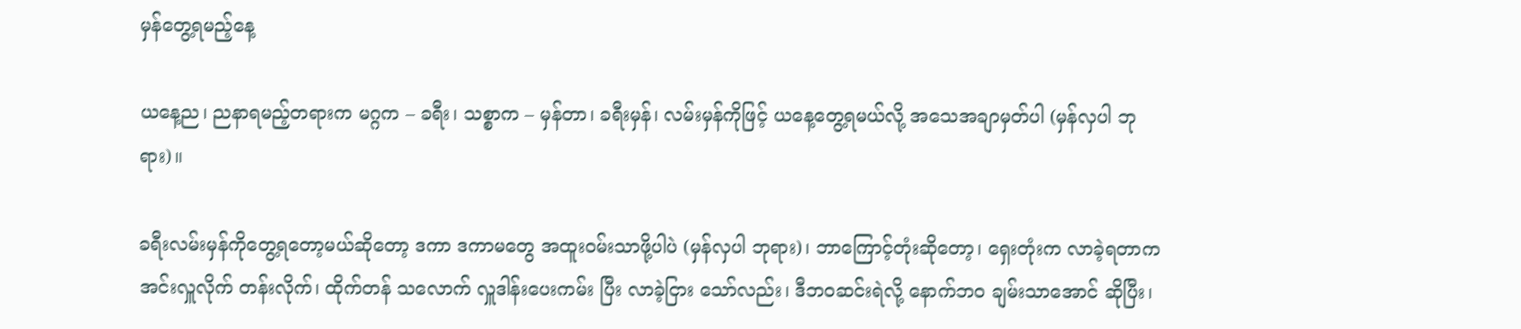မှန်တွေ့ရမည့်နေ့

ယနေ့ည၊ ညနာရမည့်တရားက မဂ္ဂက – ခရီး၊ သစ္စာက – မှန်တာ၊ ခရီးမှန်၊ လမ်းမှန်ကိုဖြင့် ယနေ့တွေ့ရမယ်လို့ အသေအချာမှတ်ပါ (မှန်လှပါ ဘုရား)။

ခရီးလမ်းမှန်ကိုတွေ့ရတော့မယ်ဆိုတော့ ဒကာ ဒကာမတွေ အထူးဝမ်းသာဖို့ပါပဲ (မှန်လှပါ ဘုရား)၊ ဘာကြောင့်တုံးဆိုတော့၊ ရှေးတုံးက လာခဲ့ရတာက အင်းလှူလိုက် တန်းလိုက်၊ ထိုက်တန် သလောက် လှူဒါန်းပေးကမ်း ပြီး လာခဲ့ငြား သော်လည်း၊ ဒီဘဝဆင်းရဲလို့ နောက်ဘဝ ချမ်းသာအောင် ဆိုပြီး၊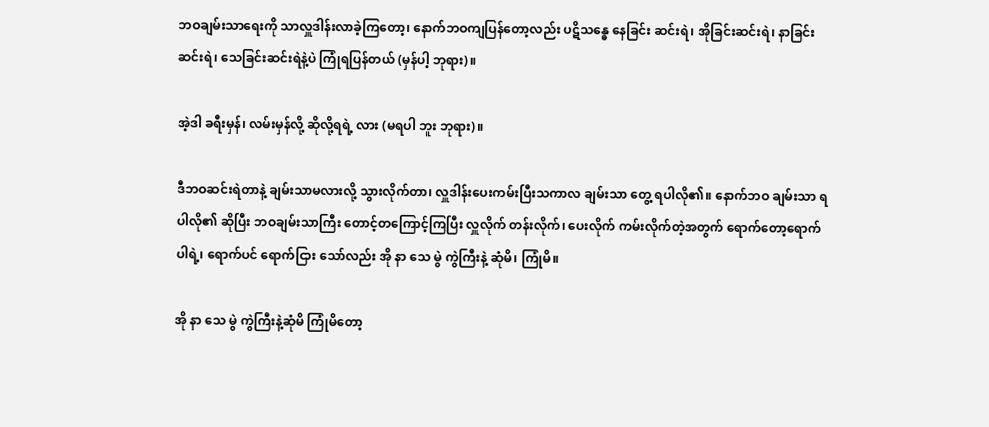ဘဝချမ်းသာရေးကို သာလှူဒါန်းလာခဲ့ကြတော့၊ နောက်ဘဝကျပြန်တော့လည်း ပဋိသန္ဓေ နေခြင်း ဆင်းရဲ၊ အိုခြင်းဆင်းရဲ၊ နာခြင်းဆင်းရဲ၊ သေခြင်းဆင်းရဲနဲ့ပဲ ကြုံရပြန်တယ် (မှန်ပါ့ ဘုရား)။

အဲ့ဒါ ခရီးမှန်၊ လမ်းမှန်လို့ ဆိုလို့ရရဲ့ လား (မရပါ ဘူး ဘုရား)။

ဒီဘဝဆင်းရဲတာနဲ့ ချမ်းသာမလားလို့ သွားလိုက်တာ၊ လှူဒါန်းပေးကမ်းပြီးသကာလ ချမ်းသာ တွေ့ ရပါလို၏။ နောက်ဘဝ ချမ်းသာ ရပါလို၏ ဆိုပြီး ဘဝချမ်းသာကြီး တောင့်တကြောင့်ကြပြီး လှူလိုက် တန်းလိုက်၊ ပေးလိုက် ကမ်းလိုက်တဲ့အတွက် ရောက်တော့ရောက်ပါရဲ့၊ ရောက်ပင် ရောက်ငြား သော်လည်း အို နာ သေ မွဲ ကွဲကြီးနဲ့ ဆုံမိ၊ ကြုံမိ။

အို နာ သေ မွဲ ကွဲကြီးနဲ့ဆုံမိ ကြုံမိတော့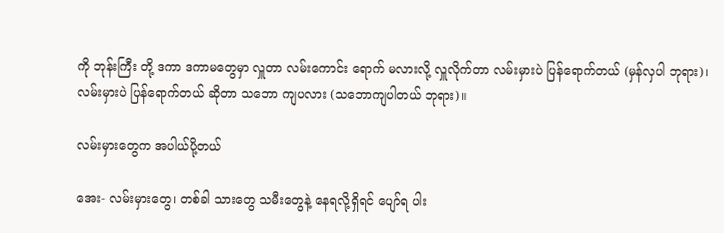ကို ဘုန်းကြီး တို့ ဒကာ ဒကာမတွေမှာ လှူတာ လမ်းကောင်း ရောက် မလားလို့ လှူလိုက်တာ လမ်းမှားပဲ ပြန်ရောက်တယ် (မှန်လှပါ ဘုရား)၊ လမ်းမှားပဲ ပြန်ရောက်တယ် ဆိုတာ သဘော ကျပလား (သဘောကျပါတယ် ဘုရား)။

လမ်းမှားတွေက အပါယ်ပို့တယ်

အေး- လမ်းမှားတွေ၊ တစ်ခါ သားတွေ သမီးတွေနဲ့ နေရလို့ရှိရင် ပျော်ရ ပါး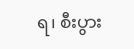ရ၊ စီးပွား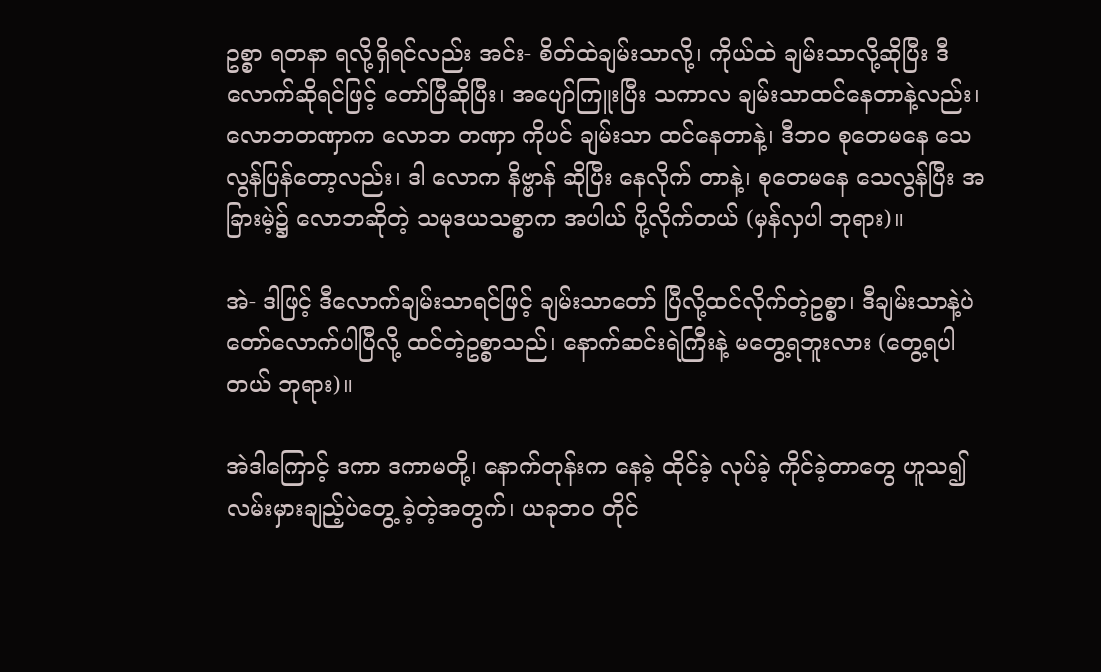ဥစ္စာ ရတနာ ရလို့ရှိရင်လည်း အင်း- စိတ်ထဲချမ်းသာလို့၊ ကိုယ်ထဲ ချမ်းသာလို့ဆိုပြီး ဒီလောက်ဆိုရင်ဖြင့် တော်ပြီဆိုပြီး၊ အပျော်ကြူးပြီး သကာလ ချမ်းသာထင်နေတာနဲ့လည်း၊ လောဘတဏှာက လောဘ တဏှာ ကိုပင် ချမ်းသာ ထင်နေတာနဲ့၊ ဒီဘဝ စုတေမနေ သေလွန်ပြန်တော့လည်း၊ ဒါ လောက နိဗ္ဗာန် ဆိုပြီး နေလိုက် တာနဲ့၊ စုတေမနေ သေလွန်ပြီး အခြားမဲ့၌ လောဘဆိုတဲ့ သမုဒယသစ္စာက အပါယ် ပို့လိုက်တယ် (မှန်လှပါ ဘုရား)။

အဲ- ဒါဖြင့် ဒီလောက်ချမ်းသာရင်ဖြင့် ချမ်းသာတော် ပြီလို့ထင်လိုက်တဲ့ဥစ္စာ၊ ဒီချမ်းသာနဲ့ပဲ တော်လောက်ပါပြီလို့ ထင်တဲ့ဥစ္စာသည်၊ နောက်ဆင်းရဲကြီးနဲ့ မတွေ့ရဘူးလား (တွေ့ရပါတယ် ဘုရား)။

အဲဒါကြောင့် ဒကာ ဒကာမတို့၊ နောက်တုန်းက နေခဲ့ ထိုင်ခဲ့ လုပ်ခဲ့ ကိုင်ခဲ့တာတွေ ဟူသ၍ လမ်းမှားချည့်ပဲတွေ့ ခဲ့တဲ့အတွက်၊ ယခုဘဝ တိုင်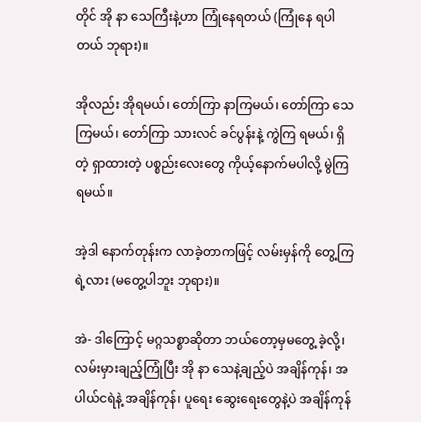တိုင် အို နာ သေကြီးနဲ့ဟာ ကြုံနေရတယ် (ကြုံနေ ရပါတယ် ဘုရား)။

အိုလည်း အိုရမယ်၊ တော်ကြာ နာကြမယ်၊ တော်ကြာ သေကြမယ်၊ တော်ကြာ သားလင် ခင်ပွန်းနဲ့ ကွဲကြ ရမယ်၊ ရှိတဲ့ ရှာထားတဲ့ ပစ္စည်းလေးတွေ ကိုယ့်နောက်မပါလို့ မွဲကြရမယ်။

အဲ့ဒါ နောက်တုန်းက လာခဲ့တာကဖြင့် လမ်းမှန်ကို တွေ့ကြရဲ့လား (မတွေ့ပါဘူး ဘုရား)။

အဲ- ဒါကြောင့် မဂ္ဂသစ္စာဆိုတာ ဘယ်တော့မှမတွေ့ ခဲ့လို့၊ လမ်းမှားချည့်ကြုံပြီး အို နာ သေနဲ့ချည့်ပဲ အချိန်ကုန်၊ အပါယ်ငရဲနဲ့ အချိန်ကုန်၊ ပူရေး ဆွေးရေးတွေနဲ့ပဲ အချိန်ကုန်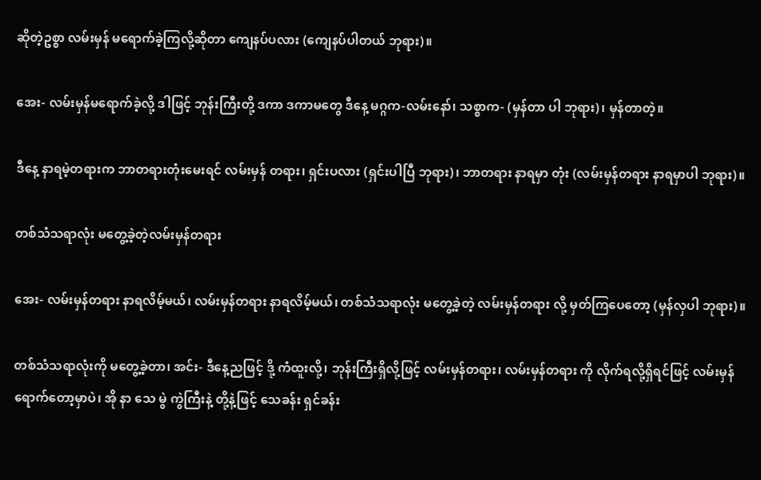ဆိုတဲ့ဥစ္စာ လမ်းမှန် မရောက်ခဲ့ကြလို့ဆိုတာ ကျေနပ်ပလား (ကျေနပ်ပါတယ် ဘုရား)။

အေး- လမ်းမှန်မရောက်ခဲ့လို့ ဒါဖြင့် ဘုန်းကြီးတို့ ဒကာ ဒကာမတွေ ဒီနေ့ မဂ္ဂက-လမ်းနော်၊ သစ္စာက- (မှန်တာ ပါ ဘုရား)၊ မှန်တာတဲ့။

ဒီနေ့ နာရမဲ့တရားက ဘာတရားတုံးမေးရင် လမ်းမှန် တရား၊ ရှင်းပလား (ရှင်းပါပြီ ဘုရား)၊ ဘာတရား နာရမှာ တုံး (လမ်းမှန်တရား နာရမှာပါ ဘုရား)။

တစ်သံသရာလုံး မတွေ့ခဲ့တဲ့လမ်းမှန်တရား

အေး- လမ်းမှန်တရား နာရလိမ့်မယ်၊ လမ်းမှန်တရား နာရလိမ့်မယ်၊ တစ်သံသရာလုံး မတွေ့ခဲ့တဲ့ လမ်းမှန်တရား လို့ မှတ်ကြပေတော့ (မှန်လှပါ ဘုရား)။

တစ်သံသရာလုံးကို မတွေ့ခဲ့တာ၊ အင်း- ဒီနေ့ညဖြင့် ဒို့ ကံထူးလို့၊ ဘုန်းကြီးရှိလို့ဖြင့် လမ်းမှန်တရား၊ လမ်းမှန်တရား ကို လိုက်ရလို့ရှိရင်ဖြင့် လမ်းမှန်ရောက်တော့မှာပဲ၊ အို နာ သေ မွဲ ကွဲကြီးနဲ့ တို့နဲ့ဖြင့် သေခန်း ရှင်ခန်း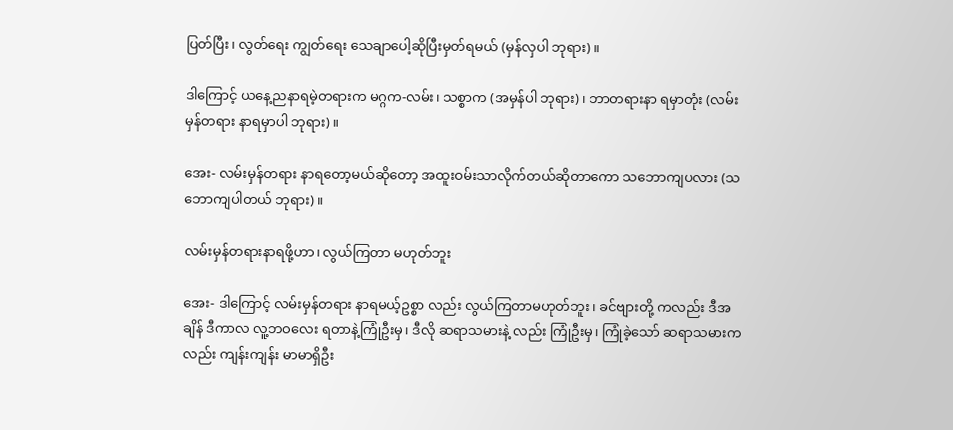ပြတ်ပြီး၊ လွတ်ရေး ကျွတ်ရေး သေချာပေါ့ဆိုပြီးမှတ်ရမယ် (မှန်လှပါ ဘုရား)။

ဒါကြောင့် ယနေ့ညနာရမဲ့တရားက မဂ္ဂက-လမ်း၊ သစ္စာက (အမှန်ပါ ဘုရား)၊ ဘာတရားနာ ရမှာတုံး (လမ်းမှန်တရား နာရမှာပါ ဘုရား)။

အေး- လမ်းမှန်တရား နာရတော့မယ်ဆိုတော့ အထူးဝမ်းသာလိုက်တယ်ဆိုတာကော သဘောကျပလား (သဘောကျပါတယ် ဘုရား)။

လမ်းမှန်တရားနာရဖို့ဟာ၊ လွယ်ကြတာ မဟုတ်ဘူး

အေး- ဒါကြောင့် လမ်းမှန်တရား နာရမယ့်ဥစ္စာ လည်း လွယ်ကြတာမဟုတ်ဘူး၊ ခင်ဗျားတို့ ကလည်း ဒီအချိန် ဒီကာလ လူ့ဘဝလေး ရတာနဲ့ကြုံဦးမှ၊ ဒီလို ဆရာသမားနဲ့ လည်း ကြုံဦးမှ၊ ကြုံခဲ့သော် ဆရာသမားကလည်း ကျန်းကျန်း မာမာရှိဦး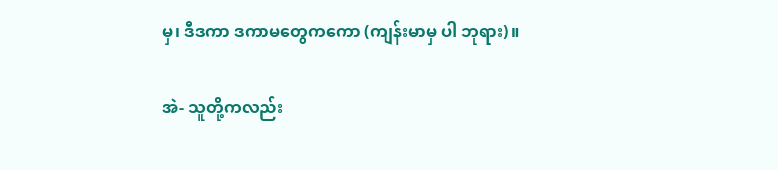မှ၊ ဒီဒကာ ဒကာမတွေကကော (ကျန်းမာမှ ပါ ဘုရား)။

အဲ- သူတို့ကလည်း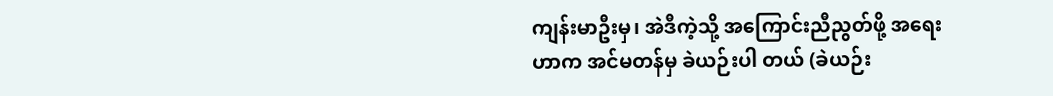ကျန်းမာဦးမှ၊ အဲဒီကဲ့သို့ အကြောင်းညီညွတ်ဖို့ အရေးဟာက အင်မတန်မှ ခဲယဉ်းပါ တယ် (ခဲယဉ်း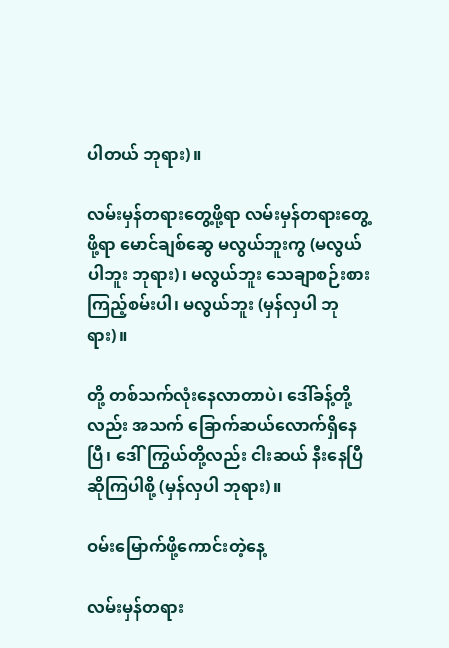ပါတယ် ဘုရား)။

လမ်းမှန်တရားတွေ့ဖို့ရာ လမ်းမှန်တရားတွေ့ဖို့ရာ မောင်ချစ်ဆွေ မလွယ်ဘူးကွ (မလွယ်ပါဘူး ဘုရား)၊ မလွယ်ဘူး သေချာစဉ်းစားကြည့်စမ်းပါ၊ မလွယ်ဘူး (မှန်လှပါ ဘုရား)။

တို့ တစ်သက်လုံးနေလာတာပဲ၊ ဒေါ်ခန့်တို့လည်း အသက် ခြောက်ဆယ်လောက်ရှိနေပြီ၊ ဒေါ်ကြွယ်တို့လည်း ငါးဆယ် နီးနေပြီ ဆိုကြပါစို့ (မှန်လှပါ ဘုရား)။

ဝမ်းမြောက်ဖို့ကောင်းတဲ့နေ့

လမ်းမှန်တရား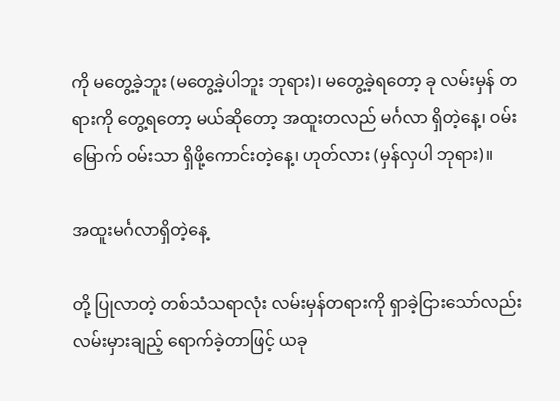ကို မတွေ့ခဲ့ဘူး (မတွေ့ခဲ့ပါဘူး ဘုရား)၊ မတွေ့ခဲ့ရတော့ ခု လမ်းမှန် တရားကို တွေ့ရတော့ မယ်ဆိုတော့ အထူးတလည် မင်္ဂလာ ရှိတဲ့နေ့၊ ဝမ်းမြောက် ဝမ်းသာ ရှိဖို့ကောင်းတဲ့နေ့၊ ဟုတ်လား (မှန်လှပါ ဘုရား)။

အထူးမင်္ဂလာရှိတဲ့နေ့

တို့ ပြုလာတဲ့ တစ်သံသရာလုံး လမ်းမှန်တရားကို ရှာခဲ့ငြားသော်လည်း လမ်းမှားချည့် ရောက်ခဲ့တာဖြင့် ယခု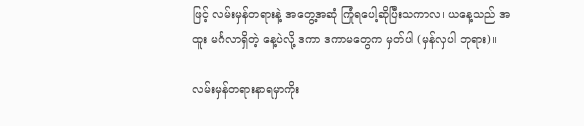ဖြင့် လမ်းမှန်တရားနဲ့ အတွေ့အဆုံ ကြုံရပေါ့ဆိုပြီးသကာလ၊ ယနေ့သည် အထူး မင်္ဂလာရှိတဲ့ နေ့ပဲလို့ ဒကာ ဒကာမတွေက မှတ်ပါ (မှန်လှပါ ဘုရား)။

လမ်းမှန်တရားနာရမှာကိုး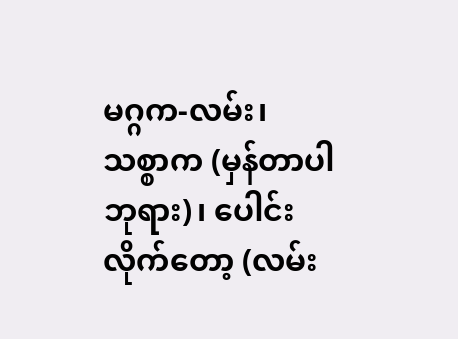မဂ္ဂက-လမ်း၊ သစ္စာက (မှန်တာပါ ဘုရား)၊ ပေါင်းလိုက်တော့ (လမ်း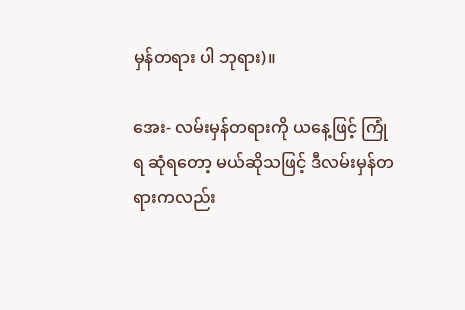မှန်တရား ပါ ဘုရား)။

အေး- လမ်းမှန်တရားကို ယနေ့ဖြင့် ကြုံရ ဆုံရတော့ မယ်ဆိုသဖြင့် ဒီလမ်းမှန်တရားကလည်း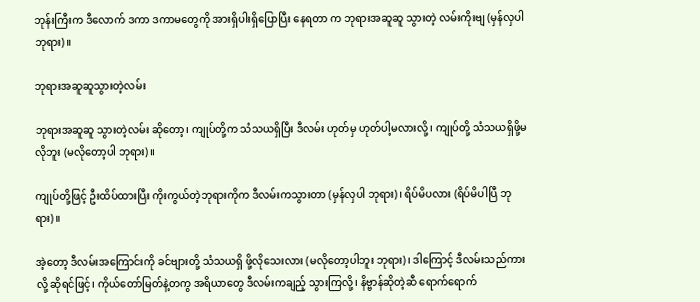ဘုန်းကြီးက ဒီလောက် ဒကာ ဒကာမတွေကို အားရှိပါးရှိပြောပြီး နေရတာ က ဘုရားအဆူဆူ သွားတဲ့ လမ်းကိုးဗျ (မှန်လှပါ ဘုရား)။

ဘုရားအဆူဆူသွားတဲ့လမ်း

ဘုရားအဆူဆူ သွားတဲ့လမ်း ဆိုတော့၊ ကျုပ်တို့က သံသယရှိပြီး ဒီလမ်း ဟုတ်မှ ဟုတ်ပါ့မလားလို့၊ ကျုပ်တို့ သံသယရှိဖို့မလိုဘူး (မလိုတော့ပါ ဘုရား)။

ကျုပ်တို့ဖြင့် ဦးထိပ်ထားပြီး ကိုးကွယ်တဲ့ဘုရားကိုက ဒီလမ်းကသွားတာ (မှန်လှပါ ဘုရား)၊ ရိပ်မိပလား (ရိပ်မိပါပြီ ဘုရား)။

အဲ့တော့ ဒီလမ်းအကြောင်းကို ခင်ဗျားတို့ သံသယရှိ ဖို့လိုသေးလား (မလိုတော့ပါဘူး ဘုရား)၊ ဒါကြောင့် ဒီလမ်းသည်ကားလို့ ဆိုရင်ဖြင့်၊ ကိုယ်တော်မြတ်နဲ့တကွ အရိယာတွေ ဒီလမ်းကချည့် သွားကြလို့၊ နိဗ္ဗာန်ဆိုတဲ့ဆီ ရောက်ရောက်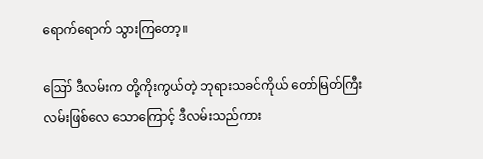ရောက်ရောက် သွားကြတော့။

ဪ ဒီလမ်းက တို့ကိုးကွယ်တဲ့ ဘုရားသခင်ကိုယ် တော်မြတ်ကြီးလမ်းဖြစ်လေ သောကြောင့် ဒီလမ်းသည်ကား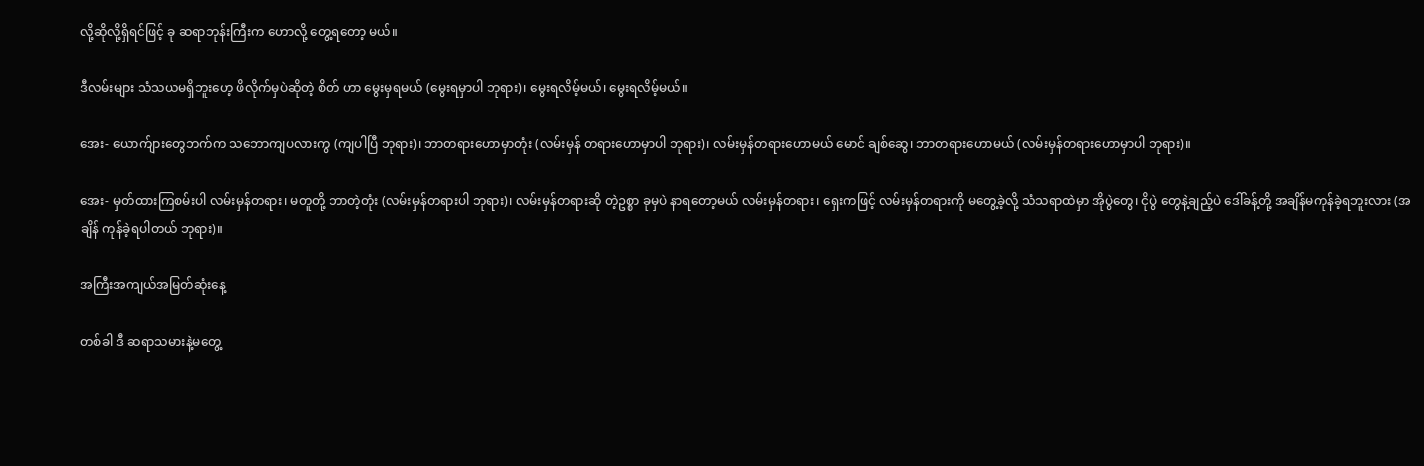လို့ဆိုလို့ရှိရင်ဖြင့် ခု ဆရာဘုန်းကြီးက ဟောလို့ တွေ့ရတော့ မယ်။

ဒီလမ်းများ သံသယမရှိဘူးဟေ့ ဖိလိုက်မှပဲဆိုတဲ့ စိတ် ဟာ မွေးမှရမယ် (မွေးရမှာပါ ဘုရား)၊ မွေးရလိမ့်မယ်၊ မွေးရလိမ့်မယ်။

အေး- ယောက်ျားတွေဘက်က သဘောကျပလားကွ (ကျပါပြီ ဘုရား)၊ ဘာတရားဟောမှာတုံး (လမ်းမှန် တရားဟောမှာပါ ဘုရား)၊ လမ်းမှန်တရားဟောမယ် မောင် ချစ်ဆွေ၊ ဘာတရားဟောမယ် (လမ်းမှန်တရားဟောမှာပါ ဘုရား)။

အေး- မှတ်ထားကြစမ်းပါ လမ်းမှန်တရား၊ မတူတို့ ဘာတဲ့တုံး (လမ်းမှန်တရားပါ ဘုရား)၊ လမ်းမှန်တရားဆို တဲ့ဥစ္စာ ခုမှပဲ နာရတော့မယ် လမ်းမှန်တရား၊ ရှေးကဖြင့် လမ်းမှန်တရားကို မတွေ့ခဲ့လို့ သံသရာထဲမှာ အိုပွဲတွေ၊ ငိုပွဲ တွေနဲ့ချည့်ပဲ ဒေါ်ခန့်တို့ အချိန်မကုန်ခဲ့ရဘူးလား (အချိန် ကုန်ခဲ့ရပါတယ် ဘုရား)။

အကြီးအကျယ်အမြတ်ဆုံးနေ့

တစ်ခါ ဒီ ဆရာသမားနဲ့မတွေ့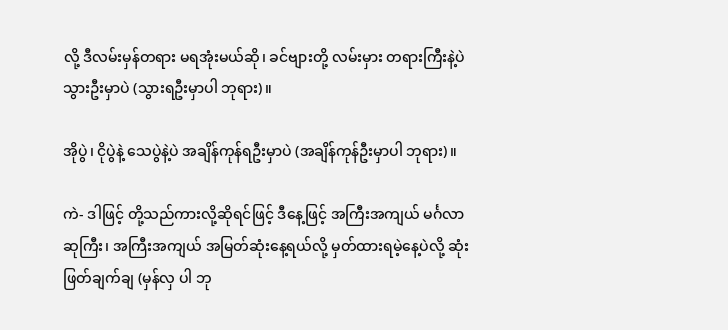လို့ ဒီလမ်းမှန်တရား မရအုံးမယ်ဆို၊ ခင်ဗျားတို့ လမ်းမှား တရားကြီးနဲ့ပဲ သွားဦးမှာပဲ (သွားရဦးမှာပါ ဘုရား)။

အိုပွဲ၊ ငိုပွဲနဲ့ သေပွဲနဲ့ပဲ အချိန်ကုန်ရဦးမှာပဲ (အချိန်ကုန်ဦးမှာပါ ဘုရား)။

ကဲ- ဒါဖြင့် တို့သည်ကားလို့ဆိုရင်ဖြင့် ဒီနေ့ဖြင့် အကြီးအကျယ် မင်္ဂလာဆုကြီး၊ အကြီးအကျယ် အမြတ်ဆုံးနေ့ရယ်လို့ မှတ်ထားရမဲ့နေ့ပဲလို့ ဆုံးဖြတ်ချက်ချ (မှန်လှ ပါ ဘု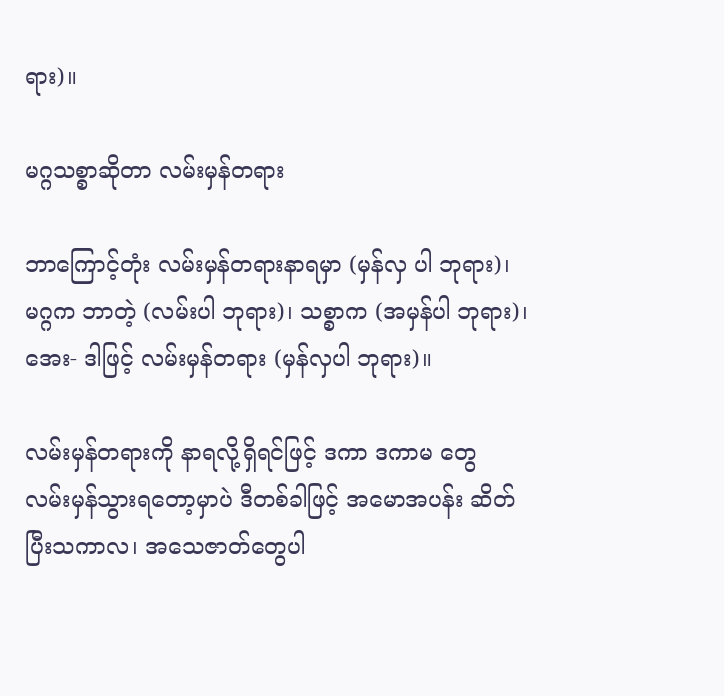ရား)။

မဂ္ဂသစ္စာဆိုတာ လမ်းမှန်တရား

ဘာကြောင့်တုံး လမ်းမှန်တရားနာရမှာ (မှန်လှ ပါ ဘုရား)၊ မဂ္ဂက ဘာတဲ့ (လမ်းပါ ဘုရား)၊ သစ္စာက (အမှန်ပါ ဘုရား)၊ အေး- ဒါဖြင့် လမ်းမှန်တရား (မှန်လှပါ ဘုရား)။

လမ်းမှန်တရားကို နာရလို့ရှိရင်ဖြင့် ဒကာ ဒကာမ တွေ လမ်းမှန်သွားရတော့မှာပဲ ဒီတစ်ခါဖြင့် အမောအပန်း ဆိတ်ပြီးသကာလ၊ အသေဇာတ်တွေပါ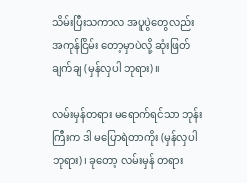သိမ်းပြီးသကာလ အပူပွဲတွေလည်း အကုန်ငြိမ်း တော့မှာပဲလို့ ဆုံးဖြတ်ချက်ချ (မှန်လှပါ ဘုရား)။

လမ်းမှန်တရား မရောက်ရင်သာ ဘုန်းကြီးက ဒါ မပြောရဲတာကိုး (မှန်လှပါ ဘုရား)၊ ခုတော့ လမ်းမှန် တရား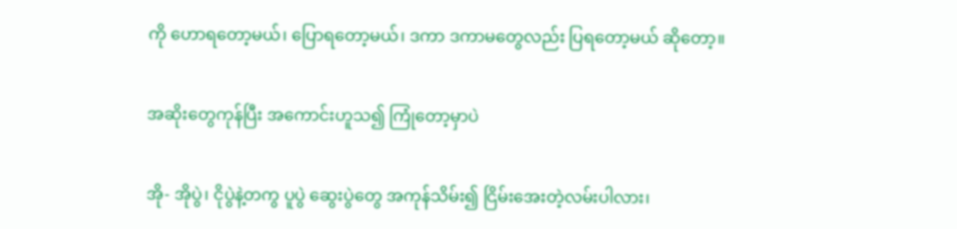ကို ဟောရတော့မယ်၊ ပြောရတော့မယ်၊ ဒကာ ဒကာမတွေလည်း ပြရတော့မယ် ဆိုတော့။

အဆိုးတွေကုန်ပြီး အကောင်းဟူသ၍ ကြုံတော့မှာပဲ

အို- အိုပွဲ၊ ငိုပွဲနဲ့တကွ ပူပွဲ ဆွေးပွဲတွေ အကုန်သိမ်း၍ ငြိမ်းအေးတဲ့လမ်းပါလား၊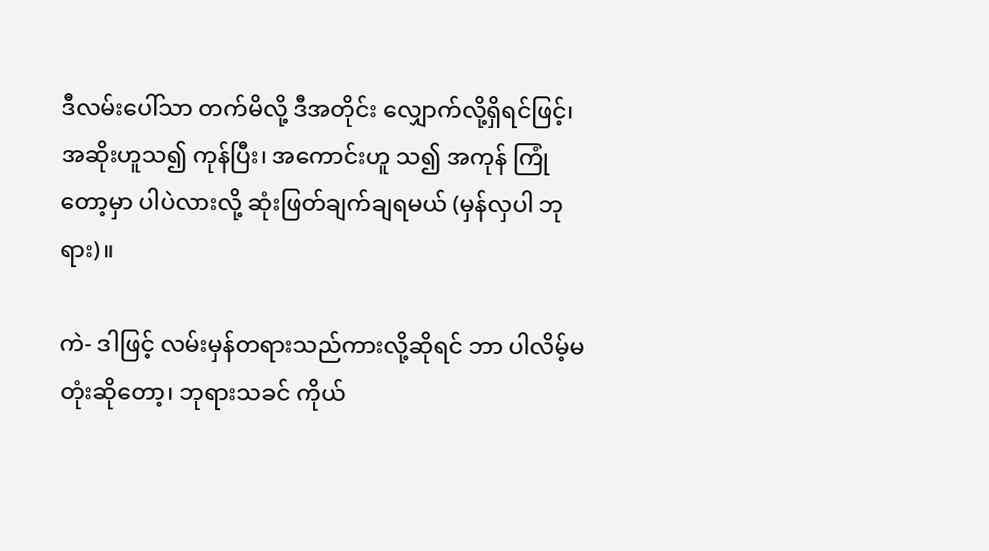ဒီလမ်းပေါ်သာ တက်မိလို့ ဒီအတိုင်း လျှောက်လို့ရှိရင်ဖြင့်၊ အဆိုးဟူသ၍ ကုန်ပြီး၊ အကောင်းဟူ သ၍ အကုန် ကြုံတော့မှာ ပါပဲလားလို့ ဆုံးဖြတ်ချက်ချရမယ် (မှန်လှပါ ဘုရား)။

ကဲ- ဒါဖြင့် လမ်းမှန်တရားသည်ကားလို့ဆိုရင် ဘာ ပါလိမ့်မတုံးဆိုတော့၊ ဘုရားသခင် ကိုယ်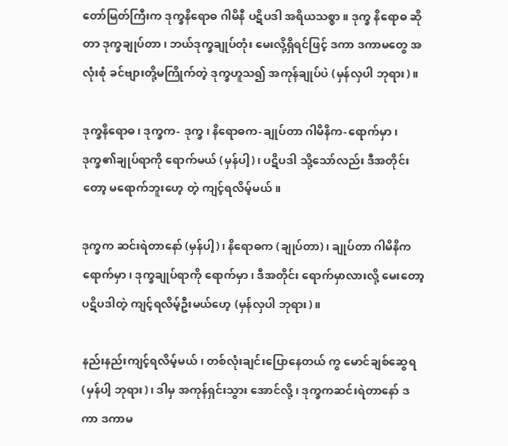တော်မြတ်ကြီးက ဒုက္ခနိရောဓ ဂါမိနီ ပဋိပဒါ အရိယသစ္စာ။ ဒုက္ခ နိရောဓ ဆိုတာ ဒုက္ခချုပ်တာ၊ ဘယ်ဒုက္ခချုပ်တုံး မေးလို့ရှိရင်ဖြင့် ဒကာ ဒကာမတွေ အလုံးစုံ ခင်ဗျားတို့မကြိုက်တဲ့ ဒုက္ခဟူသ၍ အကုန်ချုပ်ပဲ (မှန်လှပါ ဘုရား)။

ဒုက္ခနိရောဓ၊ ဒုက္ခက- ဒုက္ခ၊ နိရောဓက-ချုပ်တာ ဂါမိနိက-ရောက်မှာ၊ ဒုက္ခ၏ချုပ်ရာကို ရောက်မယ် (မှန်ပါ့)၊ ပဋိပဒါ သို့သော်လည်း ဒီအတိုင်းတော့ မရောက်ဘူးဟေ့ တဲ့ ကျင့်ရလိမ့်မယ်။

ဒုက္ခက ဆင်းရဲတာနော် (မှန်ပါ့)၊ နိရောဓက (ချုပ်တာ)၊ ချုပ်တာ ဂါမိနိက ရောက်မှာ၊ ဒုက္ခချုပ်ရာကို ရောက်မှာ၊ ဒီအတိုင်း ရောက်မှာလားလို့ မေးတော့ ပဋိပဒါတဲ့ ကျင့်ရလိမ့်ဦးမယ်ဟေ့ (မှန်လှပါ ဘုရား)။

နည်းနည်းကျင့်ရလိမ့်မယ်၊ တစ်လုံးချင်းပြောနေတယ် ကွ မောင်ချစ်ဆွေရ (မှန်ပါ့ ဘုရား)၊ ဒါမှ အကုန်ရှင်းသွား အောင်လို့၊ ဒုက္ခကဆင်းရဲတာနော် ဒကာ ဒကာမ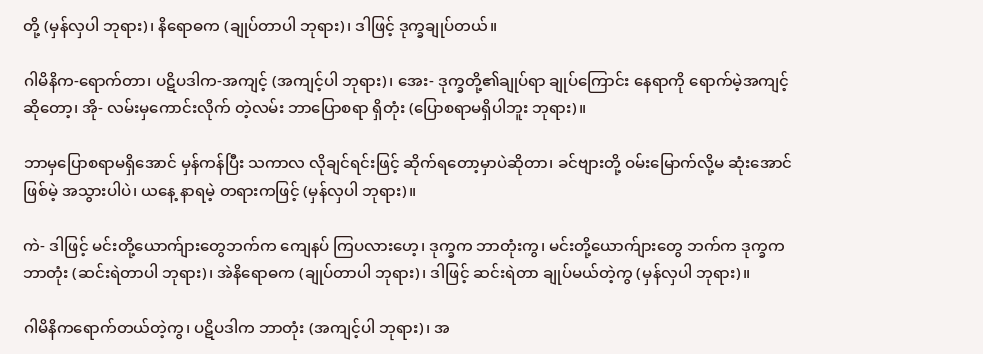တို့ (မှန်လှပါ ဘုရား)၊ နိရောဓက (ချုပ်တာပါ ဘုရား)၊ ဒါဖြင့် ဒုက္ခချုပ်တယ်။

ဂါမိနိက-ရောက်တာ၊ ပဋိပဒါက-အကျင့် (အကျင့်ပါ ဘုရား)၊ အေး- ဒုက္ခတို့၏ချုပ်ရာ ချုပ်ကြောင်း နေရာကို ရောက်မဲ့အကျင့် ဆိုတော့၊ အို- လမ်းမှကောင်းလိုက် တဲ့လမ်း ဘာပြောစရာ ရှိတုံး (ပြောစရာမရှိပါဘူး ဘုရား)။

ဘာမှပြောစရာမရှိအောင် မှန်ကန်ပြီး သကာလ လိုချင်ရင်းဖြင့် ဆိုက်ရတော့မှာပဲဆိုတာ၊ ခင်ဗျားတို့ ဝမ်းမြောက်လို့မ ဆုံးအောင်ဖြစ်မဲ့ အသွားပါပဲ၊ ယနေ့ နာရမဲ့ တရားကဖြင့် (မှန်လှပါ ဘုရား)။

ကဲ- ဒါဖြင့် မင်းတို့ယောက်ျားတွေဘက်က ကျေနပ် ကြပလားဟေ့၊ ဒုက္ခက ဘာတုံးကွ၊ မင်းတို့ယောက်ျားတွေ ဘက်က ဒုက္ခကဘာတုံး (ဆင်းရဲတာပါ ဘုရား)၊ အဲနိရောဓက (ချုပ်တာပါ ဘုရား)၊ ဒါဖြင့် ဆင်းရဲတာ ချုပ်မယ်တဲ့ကွ (မှန်လှပါ ဘုရား)။

ဂါမိနိကရောက်တယ်တဲ့ကွ၊ ပဋိပဒါက ဘာတုံး (အကျင့်ပါ ဘုရား)၊ အ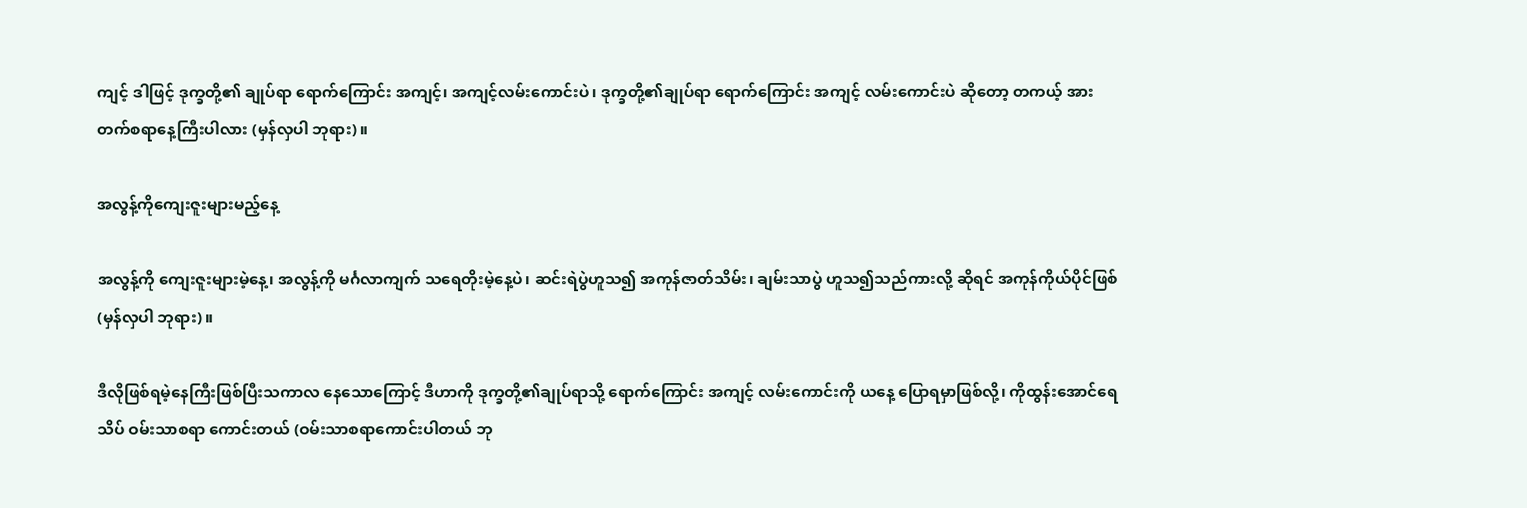ကျင့် ဒါဖြင့် ဒုက္ခတို့၏ ချုပ်ရာ ရောက်ကြောင်း အကျင့်၊ အကျင့်လမ်းကောင်းပဲ၊ ဒုက္ခတို့၏ချုပ်ရာ ရောက်ကြောင်း အကျင့် လမ်းကောင်းပဲ ဆိုတော့ တကယ့် အားတက်စရာနေ့ကြီးပါလား (မှန်လှပါ ဘုရား)။

အလွန့်ကိုကျေးဇူးများမည့်နေ့

အလွန့်ကို ကျေးဇူးများမဲ့နေ့၊ အလွန့်ကို မင်္ဂလာကျက် သရေတိုးမဲ့နေ့ပဲ၊ ဆင်းရဲပွဲဟူသ၍ အကုန်ဇာတ်သိမ်း၊ ချမ်းသာပွဲ ဟူသ၍သည်ကားလို့ ဆိုရင် အကုန်ကိုယ်ပိုင်ဖြစ် (မှန်လှပါ ဘုရား)။

ဒီလိုဖြစ်ရမဲ့နေကြီးဖြစ်ပြီးသကာလ နေသောကြောင့် ဒီဟာကို ဒုက္ခတို့၏ချုပ်ရာသို့ ရောက်ကြောင်း အကျင့် လမ်းကောင်းကို ယနေ့ ပြောရမှာဖြစ်လို့၊ ကိုထွန်းအောင်ရေ သိပ် ဝမ်းသာစရာ ကောင်းတယ် (ဝမ်းသာစရာကောင်းပါတယ် ဘု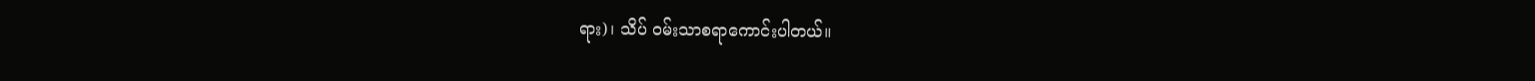ရား)၊ သိပ် ဝမ်းသာစရာကောင်းပါတယ်။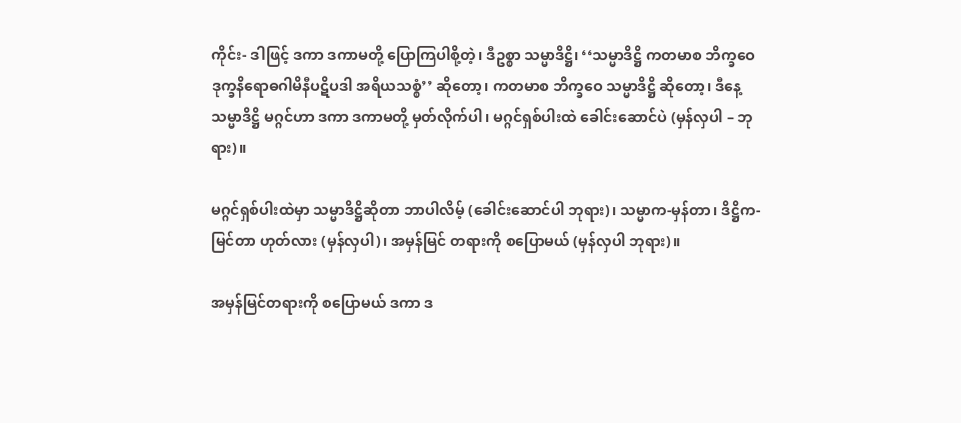ကိုင်း- ဒါဖြင့် ဒကာ ဒကာမတို့ ပြောကြပါစို့တဲ့၊ ဒီဥစ္စာ သမ္မာဒိဋ္ဌိ၊ ‘‘သမ္မာဒိဋ္ဌိ ကတမာစ ဘိက္ခဝေ ဒုက္ခနိရောဓဂါမိနီပဋိပဒါ အရိယသစ္စံ’’ ဆိုတော့၊ ကတမာစ ဘိက္ခဝေ သမ္မာဒိဋ္ဌိ ဆိုတော့၊ ဒီနေ့ သမ္မာဒိဋ္ဌိ မဂ္ဂင်ဟာ ဒကာ ဒကာမတို့ မှတ်လိုက်ပါ၊ မဂ္ဂင်ရှစ်ပါးထဲ ခေါင်းဆောင်ပဲ (မှန်လှပါ – ဘုရား)။

မဂ္ဂင်ရှစ်ပါးထဲမှာ သမ္မာဒိဋ္ဌိဆိုတာ ဘာပါလိမ့် (ခေါင်းဆောင်ပါ ဘုရား)၊ သမ္မာက-မှန်တာ၊ ဒိဋ္ဌိက-မြင်တာ ဟုတ်လား (မှန်လှပါ)၊ အမှန်မြင် တရားကို စပြောမယ် (မှန်လှပါ ဘုရား)။

အမှန်မြင်တရားကို စပြောမယ် ဒကာ ဒ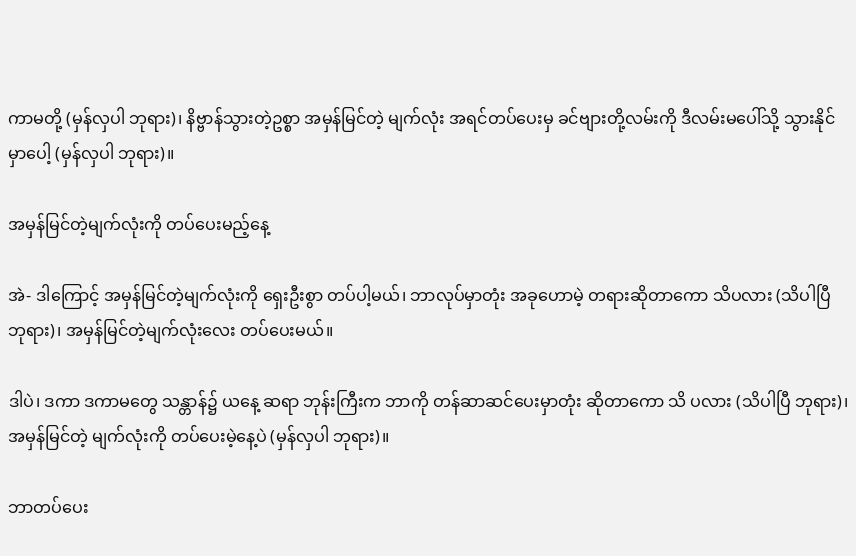ကာမတို့ (မှန်လှပါ ဘုရား)၊ နိဗ္ဗာန်သွားတဲ့ဥစ္စာ အမှန်မြင်တဲ့ မျက်လုံး အရင်တပ်ပေးမှ ခင်ဗျားတို့လမ်းကို ဒီလမ်းမပေါ်သို့ သွားနိုင် မှာပေါ့ (မှန်လှပါ ဘုရား)။

အမှန်မြင်တဲ့မျက်လုံးကို တပ်ပေးမည့်နေ့

အဲ- ဒါကြောင့် အမှန်မြင်တဲ့မျက်လုံးကို ရှေးဦးစွာ တပ်ပါ့မယ်၊ ဘာလုပ်မှာတုံး အခုဟောမဲ့ တရားဆိုတာကော သိပလား (သိပါပြီ ဘုရား)၊ အမှန်မြင်တဲ့မျက်လုံးလေး တပ်ပေးမယ်။

ဒါပဲ၊ ဒကာ ဒကာမတွေ သန္တာန်၌ ယနေ့ ဆရာ ဘုန်းကြီးက ဘာကို တန်ဆာဆင်ပေးမှာတုံး ဆိုတာကော သိ ပလား (သိပါပြီ ဘုရား)၊ အမှန်မြင်တဲ့ မျက်လုံးကို တပ်ပေးမဲ့နေ့ပဲ (မှန်လှပါ ဘုရား)။

ဘာတပ်ပေး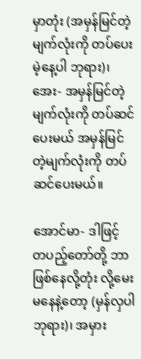မှာတုံး (အမှန်မြင်တဲ့မျက်လုံးကို တပ်ပေးမဲ့နေ့ပါ ဘုရား)၊ အေး- အမှန်မြင်တဲ့ မျက်လုံးကို တပ်ဆင်ပေးမယ် အမှန်မြင်တဲ့မျက်လုံးကို တပ်ဆင်ပေးမယ်။

အောင်မာ- ဒါဖြင့် တပည့်တော်တို့ ဘာဖြစ်နေလို့တုံး လို့မေးမနေနဲ့တော့ (မှန်လှပါ ဘုရား)၊ အမှား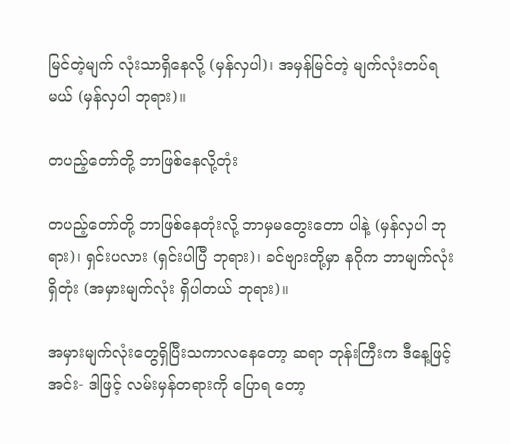မြင်တဲ့မျက် လုံးသာရှိနေလို့ (မှန်လှပါ)၊ အမှန်မြင်တဲ့ မျက်လုံးတပ်ရ မယ် (မှန်လှပါ ဘုရား)။

တပည့်တော်တို့ ဘာဖြစ်နေလို့တုံး

တပည့်တော်တို့ ဘာဖြစ်နေတုံးလို့ ဘာမှမတွေးတော ပါနဲ့ (မှန်လှပါ ဘုရား)၊ ရှင်းပလား (ရှင်းပါပြီ ဘုရား)၊ ခင်ဗျားတို့မှာ နဂိုက ဘာမျက်လုံးရှိတုံး (အမှားမျက်လုံး ရှိပါတယ် ဘုရား)။

အမှားမျက်လုံးတွေရှိပြီးသကာလနေတော့ ဆရာ ဘုန်းကြီးက ဒီနေ့ဖြင့် အင်း- ဒါဖြင့် လမ်းမှန်တရားကို ပြောရ တော့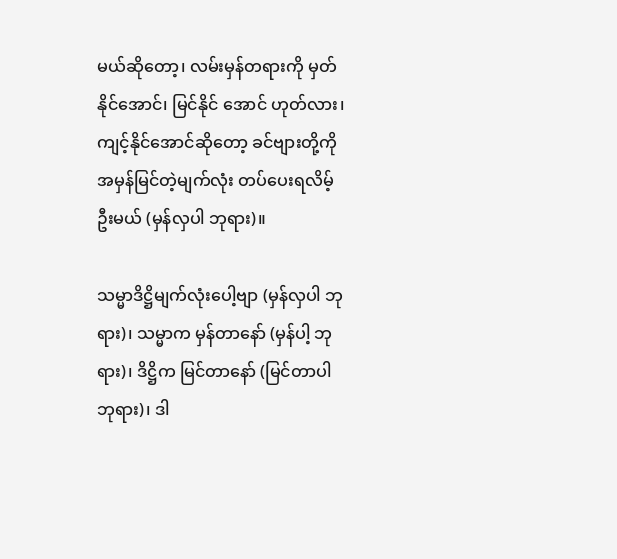မယ်ဆိုတော့၊ လမ်းမှန်တရားကို မှတ်နိုင်အောင်၊ မြင်နိုင် အောင် ဟုတ်လား၊ ကျင့်နိုင်အောင်ဆိုတော့ ခင်ဗျားတို့ကို အမှန်မြင်တဲ့မျက်လုံး တပ်ပေးရလိမ့်ဦးမယ် (မှန်လှပါ ဘုရား)။

သမ္မာဒိဋ္ဌိမျက်လုံးပေါ့ဗျာ (မှန်လှပါ ဘုရား)၊ သမ္မာက မှန်တာနော် (မှန်ပါ့ ဘုရား)၊ ဒိဋ္ဌိက မြင်တာနော် (မြင်တာပါ ဘုရား)၊ ဒါ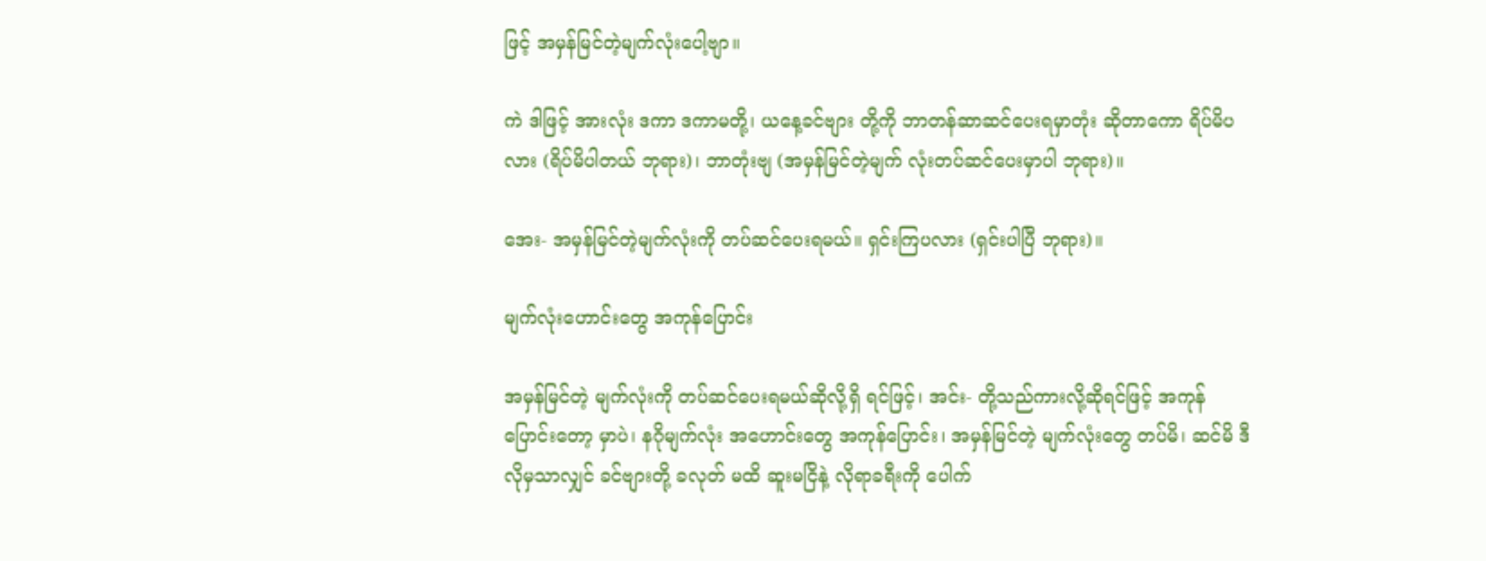ဖြင့် အမှန်မြင်တဲ့မျက်လုံးပေါ့ဗျာ။

ကဲ ဒါဖြင့် အားလုံး ဒကာ ဒကာမတို့၊ ယနေ့ခင်ဗျား တို့ကို ဘာတန်ဆာဆင်ပေးရမှာတုံး ဆိုတာကော ရိပ်မိပလား (ရိပ်မိပါတယ် ဘုရား)၊ ဘာတုံးဗျ (အမှန်မြင်တဲ့မျက် လုံးတပ်ဆင်ပေးမှာပါ ဘုရား)။

အေး- အမှန်မြင်တဲ့မျက်လုံးကို တပ်ဆင်ပေးရမယ်။ ရှင်းကြပလား (ရှင်းပါပြီ ဘုရား)။

မျက်လုံးဟောင်းတွေ အကုန်ပြောင်း

အမှန်မြင်တဲ့ မျက်လုံးကို တပ်ဆင်ပေးရမယ်ဆိုလို့ရှိ ရင်ဖြင့်၊ အင်း- တို့သည်ကားလို့ဆိုရင်ဖြင့် အကုန်ပြောင်းတော့ မှာပဲ၊ နဂိုမျက်လုံး အဟောင်းတွေ အကုန်ပြောင်း၊ အမှန်မြင်တဲ့ မျက်လုံးတွေ တပ်မိ၊ ဆင်မိ ဒီလိုမှသာလျှင် ခင်ဗျားတို့ ခလုတ် မထိ ဆူးမငြိနဲ့ လိုရာခရီးကို ပေါက်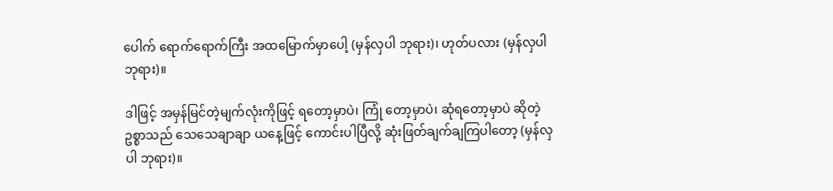ပေါက် ရောက်ရောက်ကြီး အထမြောက်မှာပေါ့ (မှန်လှပါ ဘုရား)၊ ဟုတ်ပလား (မှန်လှပါ ဘုရား)။

ဒါဖြင့် အမှန်မြင်တဲ့မျက်လုံးကိုဖြင့် ရတော့မှာပဲ၊ ကြုံ တော့မှာပဲ၊ ဆုံရတော့မှာပဲ ဆိုတဲ့ဥစ္စာသည် သေသေချာချာ ယနေ့ဖြင့် ကောင်းပါပြီလို့ ဆုံးဖြတ်ချက်ချကြပါတော့ (မှန်လှပါ ဘုရား)။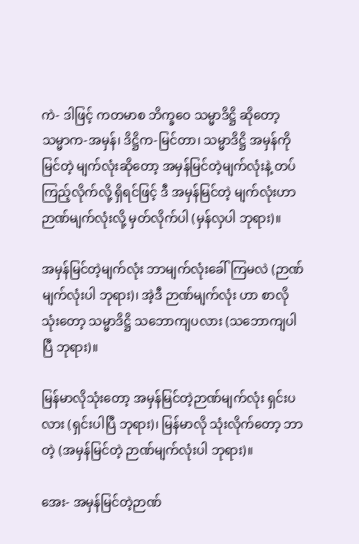ကဲ- ဒါဖြင့် ကတမာစ ဘိက္ခဝေ သမ္မာဒိဋ္ဌိ ဆိုတော့ သမ္မာက-အမှန်၊ ဒိဋ္ဌိက-မြင်တာ၊ သမ္မာဒိဋ္ဌိ အမှန်ကိုမြင်တဲ့ မျက်လုံးဆိုတော့ အမှန်မြင်တဲ့မျက်လုံးနဲ့ တပ်ကြည့်လိုက်လို့ ရှိရင်ဖြင့် ဒီ အမှန်မြင်တဲ့ မျက်လုံးဟာ ဉာဏ်မျက်လုံးလို့ မှတ်လိုက်ပါ (မှန်လှပါ ဘုရား)။

အမှန်မြင်တဲ့မျက်လုံး ဘာမျက်လုံးခေါ်ကြမလဲ (ဉာဏ်မျက်လုံးပါ ဘုရား)၊ အဲ့ဒီ ဉာဏ်မျက်လုံး ဟာ စာလိုသုံးတော့ သမ္မာဒိဋ္ဌိ သဘောကျပလား (သဘောကျပါပြီ ဘုရား)။

မြန်မာလိုသုံးတော့ အမှန်မြင်တဲ့ဉာဏ်မျက်လုံး ရှင်းပလား (ရှင်းပါပြီ ဘုရား)၊ မြန်မာလို သုံးလိုက်တော့ ဘာတဲ့ (အမှန်မြင်တဲ့ ဉာဏ်မျက်လုံးပါ ဘုရား)။

အေး- အမှန်မြင်တဲ့ဉာဏ်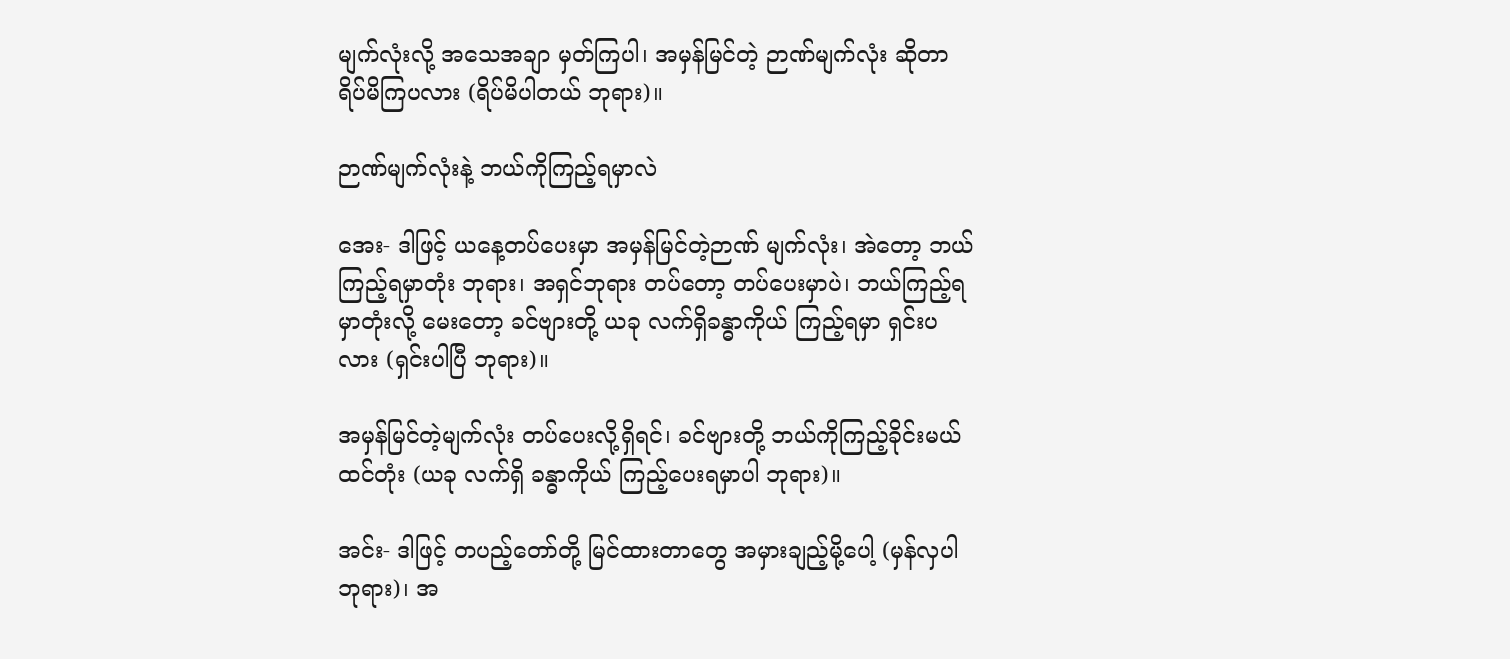မျက်လုံးလို့ အသေအချာ မှတ်ကြပါ၊ အမှန်မြင်တဲ့ ဉာဏ်မျက်လုံး ဆိုတာ ရိပ်မိကြပလား (ရိပ်မိပါတယ် ဘုရား)။

ဉာဏ်မျက်လုံးနဲ့ ဘယ်ကိုကြည့်ရမှာလဲ

အေး- ဒါဖြင့် ယနေ့တပ်ပေးမှာ အမှန်မြင်တဲ့ဉာဏ် မျက်လုံး၊ အဲတော့ ဘယ်ကြည့်ရမှာတုံး ဘုရား၊ အရှင်ဘုရား တပ်တော့ တပ်ပေးမှာပဲ၊ ဘယ်ကြည့်ရမှာတုံးလို့ မေးတော့ ခင်ဗျားတို့ ယခု လက်ရှိခန္ဓာကိုယ် ကြည့်ရမှာ ရှင်းပလား (ရှင်းပါပြီ ဘုရား)။

အမှန်မြင်တဲ့မျက်လုံး တပ်ပေးလို့ရှိရင်၊ ခင်ဗျားတို့ ဘယ်ကိုကြည့်ခိုင်းမယ်ထင်တုံး (ယခု လက်ရှိ ခန္ဓာကိုယ် ကြည့်ပေးရမှာပါ ဘုရား)။

အင်း- ဒါဖြင့် တပည့်တော်တို့ မြင်ထားတာတွေ အမှားချည့်မို့ပေါ့ (မှန်လှပါ ဘုရား)၊ အ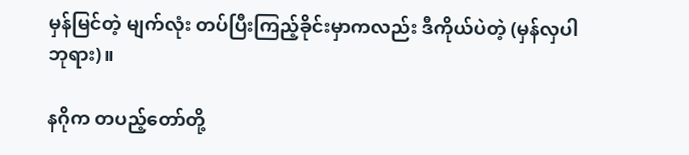မှန်မြင်တဲ့ မျက်လုံး တပ်ပြီးကြည့်ခိုင်းမှာကလည်း ဒီကိုယ်ပဲတဲ့ (မှန်လှပါ ဘုရား)။

နဂိုက တပည့်တော်တို့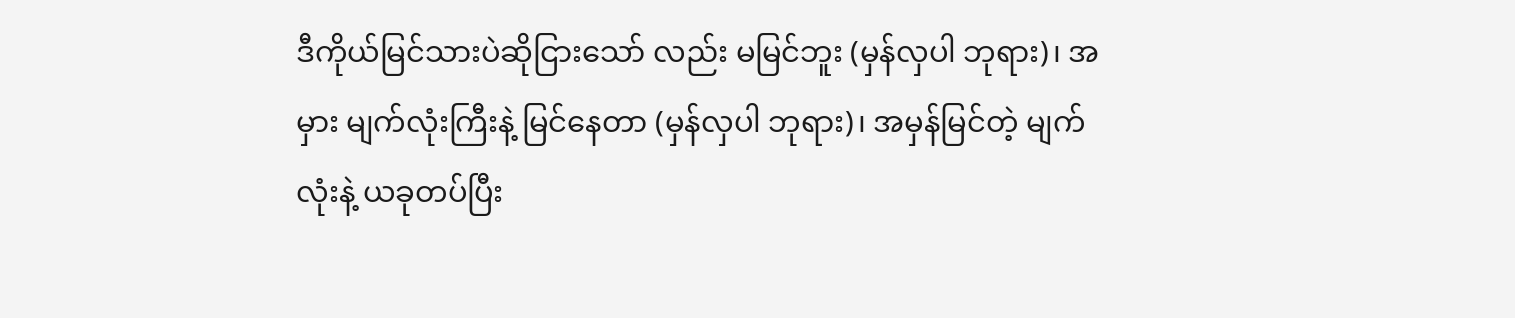ဒီကိုယ်မြင်သားပဲဆိုငြားသော် လည်း မမြင်ဘူး (မှန်လှပါ ဘုရား)၊ အမှား မျက်လုံးကြီးနဲ့ မြင်နေတာ (မှန်လှပါ ဘုရား)၊ အမှန်မြင်တဲ့ မျက်လုံးနဲ့ ယခုတပ်ပြီး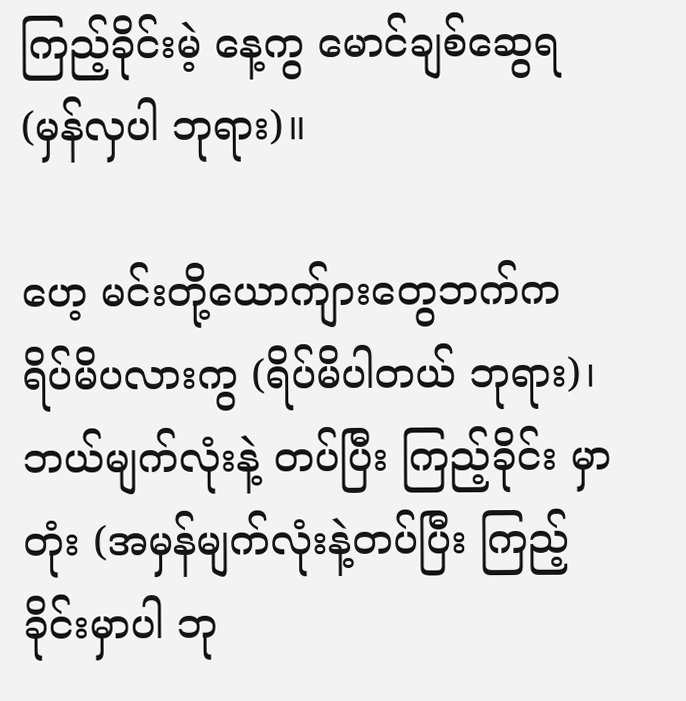ကြည့်ခိုင်းမဲ့ နေ့ကွ မောင်ချစ်ဆွေရ (မှန်လှပါ ဘုရား)။

ဟေ့ မင်းတို့ယောက်ျားတွေဘက်က ရိပ်မိပလားကွ (ရိပ်မိပါတယ် ဘုရား)၊ ဘယ်မျက်လုံးနဲ့ တပ်ပြီး ကြည့်ခိုင်း မှာတုံး (အမှန်မျက်လုံးနဲ့တပ်ပြီး ကြည့်ခိုင်းမှာပါ ဘု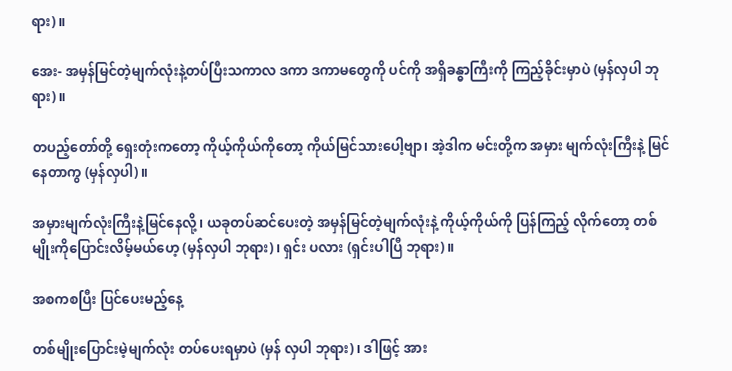ရား)။

အေး- အမှန်မြင်တဲ့မျက်လုံးနဲ့တပ်ပြီးသကာလ ဒကာ ဒကာမတွေကို ပင်ကို အရှိခန္ဓာကြီးကို ကြည့်ခိုင်းမှာပဲ (မှန်လှပါ ဘုရား)။

တပည့်တော်တို့ ရှေးတုံးကတော့ ကိုယ့်ကိုယ်ကိုတော့ ကိုယ်မြင်သားပေါ့ဗျာ၊ အဲ့ဒါက မင်းတို့က အမှား မျက်လုံးကြီးနဲ့ မြင်နေတာကွ (မှန်လှပါ)။

အမှားမျက်လုံးကြီးနဲ့မြင်နေလို့၊ ယခုတပ်ဆင်ပေးတဲ့ အမှန်မြင်တဲ့မျက်လုံးနဲ့ ကိုယ့်ကိုယ်ကို ပြန်ကြည့် လိုက်တော့ တစ်မျိုးကိုပြောင်းလိမ့်မယ်ဟေ့ (မှန်လှပါ ဘုရား)၊ ရှင်း ပလား (ရှင်းပါပြီ ဘုရား)။

အစကစပြီး ပြင်ပေးမည့်နေ့

တစ်မျိုးပြောင်းမဲ့မျက်လုံး တပ်ပေးရမှာပဲ (မှန် လှပါ ဘုရား)၊ ဒါဖြင့် အား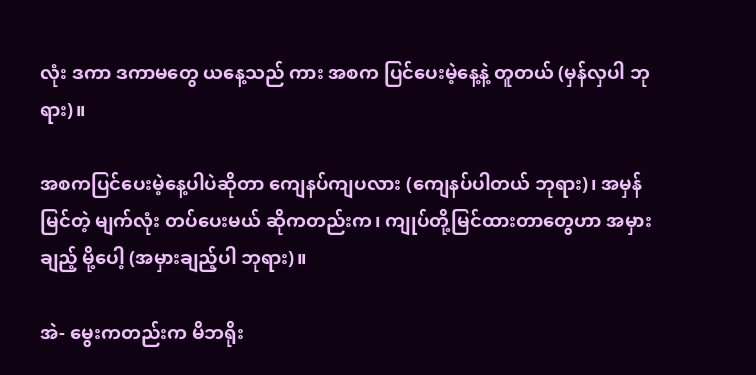လုံး ဒကာ ဒကာမတွေ ယနေ့သည် ကား အစက ပြင်ပေးမဲ့နေ့နဲ့ တူတယ် (မှန်လှပါ ဘုရား)။

အစကပြင်ပေးမဲ့နေ့ပါပဲဆိုတာ ကျေနပ်ကျပလား (ကျေနပ်ပါတယ် ဘုရား)၊ အမှန်မြင်တဲ့ မျက်လုံး တပ်ပေးမယ် ဆိုကတည်းက၊ ကျုပ်တို့မြင်ထားတာတွေဟာ အမှားချည့် မို့ပေါ့ (အမှားချည့်ပါ ဘုရား)။

အဲ- မွေးကတည်းက မိဘရိုး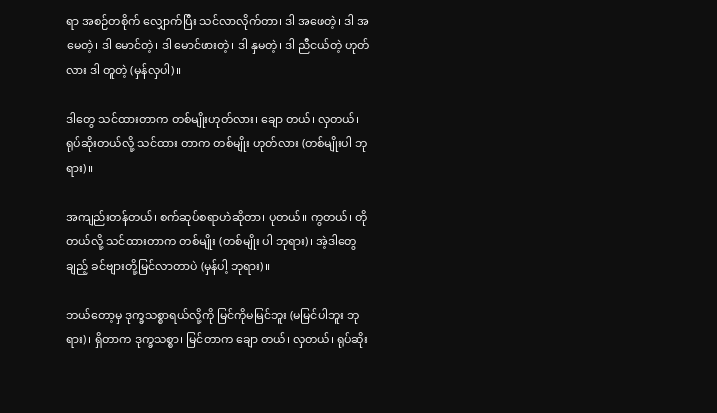ရာ အစဉ်တစိုက် လျှောက်ပြီး သင်လာလိုက်တာ၊ ဒါ အဖေတဲ့၊ ဒါ အမေတဲ့၊ ဒါ မောင်တဲ့၊ ဒါ မောင်ဖားတဲ့၊ ဒါ နှမတဲ့၊ ဒါ ညီငယ်တဲ့ ဟုတ်လား ဒါ တူတဲ့ (မှန်လှပါ)။

ဒါတွေ သင်ထားတာက တစ်မျိုးဟုတ်လား၊ ချော တယ်၊ လှတယ်၊ ရုပ်ဆိုးတယ်လို့ သင်ထား တာက တစ်မျိုး ဟုတ်လား (တစ်မျိုးပါ ဘုရား)။

အကျည်းတန်တယ်၊ စက်ဆုပ်စရာဟဲဆိုတာ၊ ပုတယ်။ ကွတယ်၊ တိုတယ်လို့ သင်ထားတာက တစ်မျိုး (တစ်မျိုး ပါ ဘုရား)၊ အဲ့ဒါတွေချည့် ခင်ဗျားတို့မြင်လာတာပဲ (မှန်ပါ့ ဘုရား)။

ဘယ်တော့မှ ဒုက္ခသစ္စာရယ်လို့ကို မြင်ကိုမမြင်ဘူး (မမြင်ပါဘူး ဘုရား)၊ ရှိတာက ဒုက္ခသစ္စာ၊ မြင်တာက ချော တယ်၊ လှတယ်၊ ရုပ်ဆိုး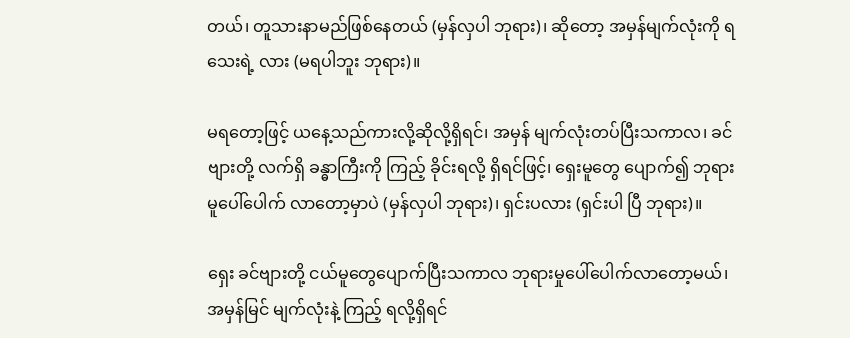တယ်၊ တူသားနာမည်ဖြစ်နေတယ် (မှန်လှပါ ဘုရား)၊ ဆိုတော့ အမှန်မျက်လုံးကို ရသေးရဲ့ လား (မရပါဘူး ဘုရား)။

မရတော့ဖြင့် ယနေ့သည်ကားလို့ဆိုလို့ရှိရင်၊ အမှန် မျက်လုံးတပ်ပြီးသကာလ၊ ခင်ဗျားတို့ လက်ရှိ ခန္ဓာကြီးကို ကြည့် ခိုင်းရလို့ ရှိရင်ဖြင့်၊ ရှေးမူတွေ ပျောက်၍ ဘုရားမူပေါ်ပေါက် လာတော့မှာပဲ (မှန်လှပါ ဘုရား)၊ ရှင်းပလား (ရှင်းပါ ပြီ ဘုရား)။

ရှေး ခင်ဗျားတို့ ငယ်မူတွေပျောက်ပြီးသကာလ ဘုရားမှုပေါ်ပေါက်လာတော့မယ်၊ အမှန်မြင် မျက်လုံးနဲ့ ကြည့် ရလို့ရှိရင်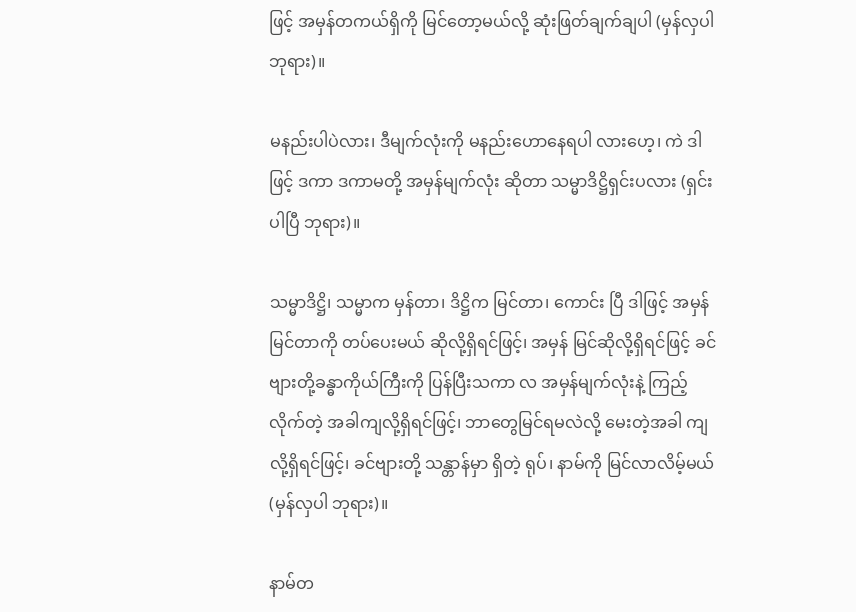ဖြင့် အမှန်တကယ်ရှိကို မြင်တော့မယ်လို့ ဆုံးဖြတ်ချက်ချပါ (မှန်လှပါ ဘုရား)။

မနည်းပါပဲလား၊ ဒီမျက်လုံးကို မနည်းဟောနေရပါ လားဟေ့၊ ကဲ ဒါဖြင့် ဒကာ ဒကာမတို့ အမှန်မျက်လုံး ဆိုတာ သမ္မာဒိဋ္ဌိရှင်းပလား (ရှင်းပါပြီ ဘုရား)။

သမ္မာဒိဋ္ဌိ၊ သမ္မာက မှန်တာ၊ ဒိဋ္ဌိက မြင်တာ၊ ကောင်း ပြီ ဒါဖြင့် အမှန်မြင်တာကို တပ်ပေးမယ် ဆိုလို့ရှိရင်ဖြင့်၊ အမှန် မြင်ဆိုလို့ရှိရင်ဖြင့် ခင်ဗျားတို့ခန္ဓာကိုယ်ကြီးကို ပြန်ပြီးသကာ လ အမှန်မျက်လုံးနဲ့ ကြည့်လိုက်တဲ့ အခါကျလို့ရှိရင်ဖြင့်၊ ဘာတွေမြင်ရမလဲလို့ မေးတဲ့အခါ ကျလို့ရှိရင်ဖြင့်၊ ခင်ဗျားတို့ သန္တာန်မှာ ရှိတဲ့ ရုပ်၊ နာမ်ကို မြင်လာလိမ့်မယ် (မှန်လှပါ ဘုရား)။

နာမ်တ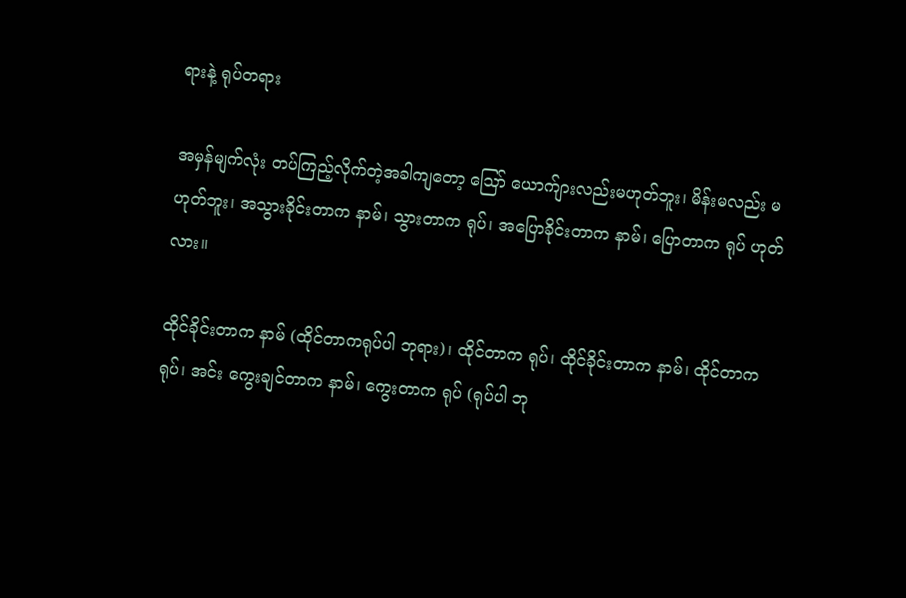ရားနဲ့ ရုပ်တရား

အမှန်မျက်လုံး တပ်ကြည့်လိုက်တဲ့အခါကျတော့ ဪ ယောက်ျားလည်းမဟုတ်ဘူး၊ မိန်းမလည်း မဟုတ်ဘူး၊ အသွားခိုင်းတာက နာမ်၊ သွားတာက ရုပ်၊ အပြောခိုင်းတာက နာမ်၊ ပြောတာက ရုပ် ဟုတ်လား။

ထိုင်ခိုင်းတာက နာမ် (ထိုင်တာကရုပ်ပါ ဘုရား)၊ ထိုင်တာက ရုပ်၊ ထိုင်ခိုင်းတာက နာမ်၊ ထိုင်တာက ရုပ်၊ အင်း ကွေးချင်တာက နာမ်၊ ကွေးတာက ရုပ် (ရုပ်ပါ ဘု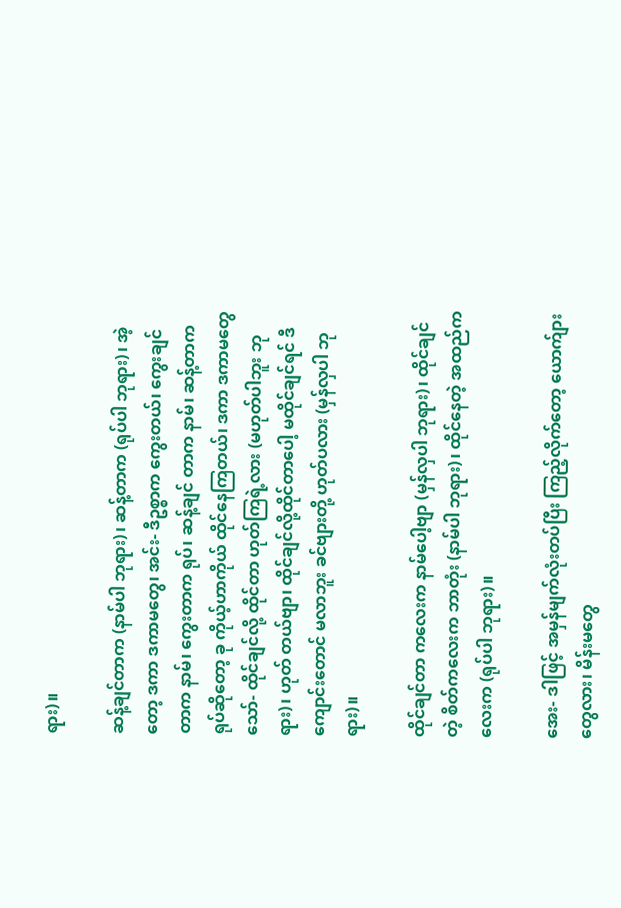ရား)။

ဆန့်ချင်တာက (နာမ်ပါ ဘုရား)၊ ဆန့်တာက (ရုပ်ပါ ဘုရား)၊ အဲ့တော့ ဒကာ ဒကာမတွေ၊ အင်း- ဒီဥစ္စာက ကွေးတယ်၊ ကွေးချင်တာက နာမ်၊ ကွေးတာက ရုပ်၊ ဆန့်ချင် တာက နာမ်၊ ဆန့်တာက ရုပ်ဆိုတော့ ခု ကိုယ့်ဟာကိုယ် ထိုင်နေကြတယ်၊ ဒကာ ဒကာမတွေ သော်- ထိုင်ချင်လို့ ထိုင်တာ ဟုတ်ကြရဲ့လား (မဟုတ်ပါဘူး ဘုရား)၊ ဟုတ် တယ်ဗျာ၊ ထိုင်ချင်လို့ထိုင်တာပေါ့ မထိုင်ချင်ရင် ဒီကျောင်းတောင် မလာဘူး ခင်ဗျားတို့ ဟုတ်ပလား (မှန်လှပါ ဘုရား)။

ထိုင်ချင်တာ ကလေးက နာမ်ပေါ့ဗျာ (မှန်လှပါ ဘုရား)၊ ထိုင်ချင်တဲ့ စိတ်ကလေးက ဘာတုံး (နာမ်ပါ ဘုရား)၊ ထိုင်နေတဲ့ အထည်ကလေးက (ရုပ်ပါ ဘုရား)။

အေး- ဒါဖြင့် အမှန်မျက်လုံးတပ်ပြီး ကြည့်လိုက်တော့ ယောက်ျားတွေလား၊ မိန်းမတွေ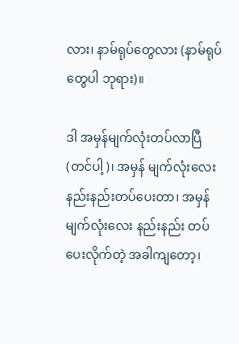လား၊ နာမ်ရုပ်တွေလား (နာမ်ရုပ်တွေပါ ဘုရား)။

ဒါ အမှန်မျက်လုံးတပ်လာပြီ (တင်ပါ့)၊ အမှန် မျက်လုံးလေး နည်းနည်းတပ်ပေးတာ၊ အမှန် မျက်လုံးလေး နည်းနည်း တပ်ပေးလိုက်တဲ့ အခါကျတော့၊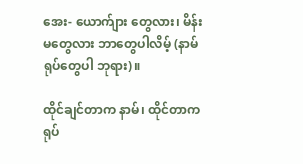အေး- ယောက်ျား တွေလား၊ မိန်းမတွေလား ဘာတွေပါလိမ့် (နာမ်ရုပ်တွေပါ ဘုရား)။

ထိုင်ချင်တာက နာမ်၊ ထိုင်တာက ရုပ်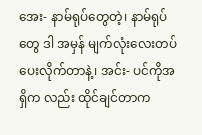အေး- နာမ်ရုပ်တွေတဲ့၊ နာမ်ရုပ်တွေ ဒါ အမှန် မျက်လုံးလေးတပ်ပေးလိုက်တာနဲ့၊ အင်း- ပင်ကိုအရှိက လည်း ထိုင်ချင်တာက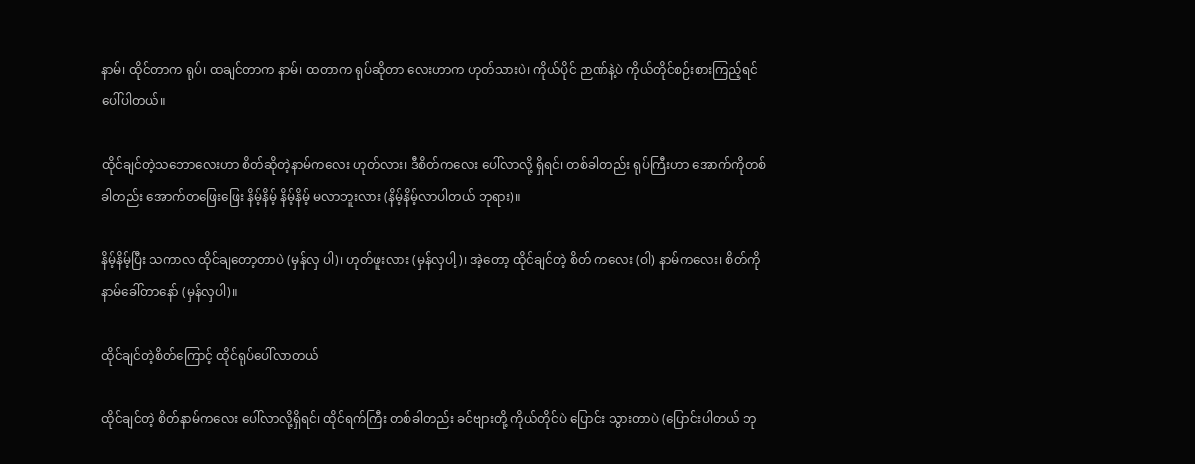နာမ်၊ ထိုင်တာက ရုပ်၊ ထချင်တာက နာမ်၊ ထတာက ရုပ်ဆိုတာ လေးဟာက ဟုတ်သားပဲ၊ ကိုယ်ပိုင် ဉာဏ်နဲ့ပဲ ကိုယ်တိုင်စဉ်းစားကြည့်ရင် ပေါ်ပါတယ်။

ထိုင်ချင်တဲ့သဘောလေးဟာ စိတ်ဆိုတဲ့နာမ်ကလေး ဟုတ်လား၊ ဒီစိတ်ကလေး ပေါ်လာလို့ ရှိရင်၊ တစ်ခါတည်း ရုပ်ကြီးဟာ အောက်ကိုတစ်ခါတည်း အောက်တဖြေးဖြေး နိမ့်နိမ့် နိမ့်နိမ့် မလာဘူးလား (နိမ့်နိမ့်လာပါတယ် ဘုရား)။

နိမ့်နိမ့်ပြီး သကာလ ထိုင်ချတော့တာပဲ (မှန်လှ ပါ)၊ ဟုတ်ဖူးလား (မှန်လှပါ့)၊ အဲ့တော့ ထိုင်ချင်တဲ့ စိတ် ကလေး (ဝါ) နာမ်ကလေး၊ စိတ်ကို နာမ်ခေါ်တာနော် (မှန်လှပါ)။

ထိုင်ချင်တဲ့စိတ်ကြောင့် ထိုင်ရုပ်ပေါ်လာတယ်

ထိုင်ချင်တဲ့ စိတ်နာမ်ကလေး ပေါ်လာလို့ရှိရင်၊ ထိုင်ရက်ကြီး တစ်ခါတည်း ခင်ဗျားတို့ ကိုယ်တိုင်ပဲ ပြောင်း သွားတာပဲ (ပြောင်းပါတယ် ဘု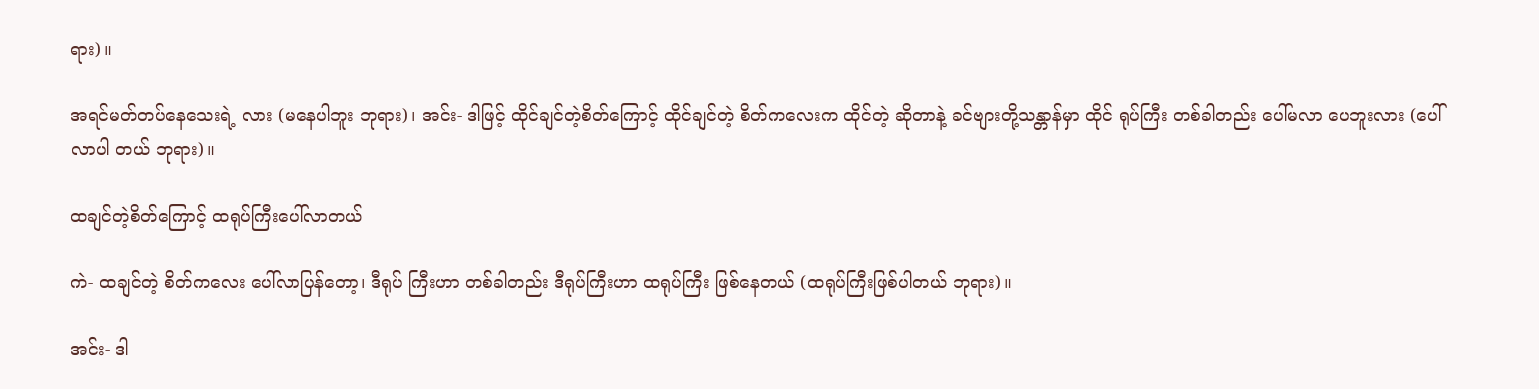ရား)။

အရင်မတ်တပ်နေသေးရဲ့ လား (မနေပါဘူး ဘုရား)၊ အင်း- ဒါဖြင့် ထိုင်ချင်တဲ့စိတ်ကြောင့် ထိုင်ချင်တဲ့ စိတ်ကလေးက ထိုင်တဲ့ ဆိုတာနဲ့ ခင်ဗျားတို့သန္တာန်မှာ ထိုင် ရုပ်ကြီး တစ်ခါတည်း ပေါ်မလာ ပေဘူးလား (ပေါ်လာပါ တယ် ဘုရား)။

ထချင်တဲ့စိတ်ကြောင့် ထရုပ်ကြီးပေါ်လာတယ်

ကဲ- ထချင်တဲ့ စိတ်ကလေး ပေါ်လာပြန်တော့၊ ဒီရုပ် ကြီးဟာ တစ်ခါတည်း ဒီရုပ်ကြီးဟာ ထရုပ်ကြီး ဖြစ်နေတယ် (ထရုပ်ကြီးဖြစ်ပါတယ် ဘုရား)။

အင်း- ဒါ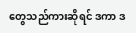တွေသည်ကားဆိုရင် ဒကာ ဒ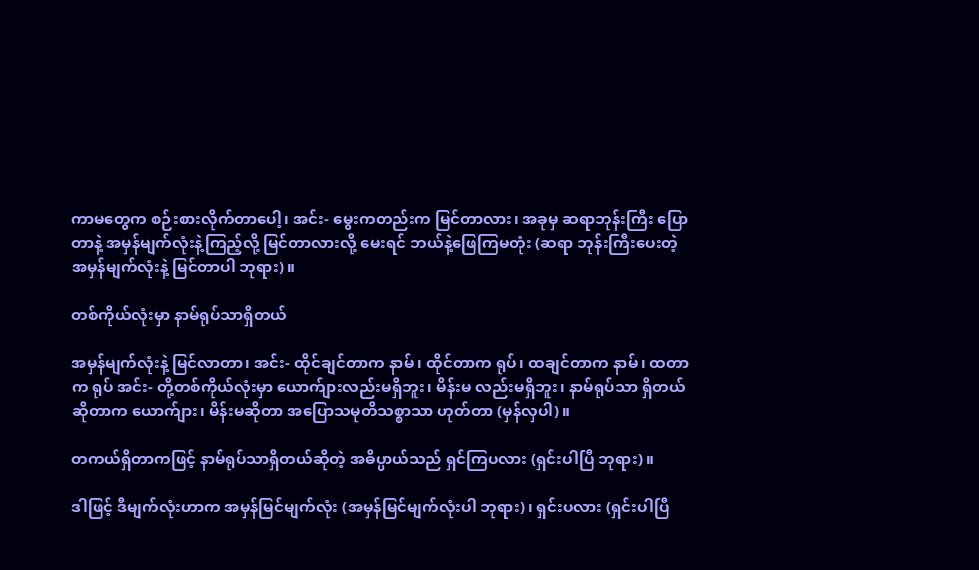ကာမတွေက စဉ်းစားလိုက်တာပေါ့၊ အင်း- မွေးကတည်းက မြင်တာလား၊ အခုမှ ဆရာဘုန်းကြီး ပြောတာနဲ့ အမှန်မျက်လုံးနဲ့ကြည့်လို့ မြင်တာလားလို့ မေးရင် ဘယ်နဲ့ဖြေကြမတုံး (ဆရာ ဘုန်းကြီးပေးတဲ့ အမှန်မျက်လုံးနဲ့ မြင်တာပါ ဘုရား)။

တစ်ကိုယ်လုံးမှာ နာမ်ရုပ်သာရှိတယ်

အမှန်မျက်လုံးနဲ့ မြင်လာတာ၊ အင်း- ထိုင်ချင်တာက နာမ်၊ ထိုင်တာက ရုပ်၊ ထချင်တာက နာမ်၊ ထတာက ရုပ် အင်း- တို့တစ်ကိုယ်လုံးမှာ ယောက်ျားလည်းမရှိဘူး၊ မိန်းမ လည်းမရှိဘူး၊ နာမ်ရုပ်သာ ရှိတယ် ဆိုတာက ယောက်ျား၊ မိန်းမဆိုတာ အပြောသမုတိသစ္စာသာ ဟုတ်တာ (မှန်လှပါ)။

တကယ်ရှိတာကဖြင့် နာမ်ရုပ်သာရှိတယ်ဆိုတဲ့ အဓိပ္ပာယ်သည် ရှင်ကြပလား (ရှင်းပါပြီ ဘုရား)။

ဒါဖြင့် ဒီမျက်လုံးဟာက အမှန်မြင်မျက်လုံး (အမှန်မြင်မျက်လုံးပါ ဘုရား)၊ ရှင်းပလား (ရှင်းပါပြီ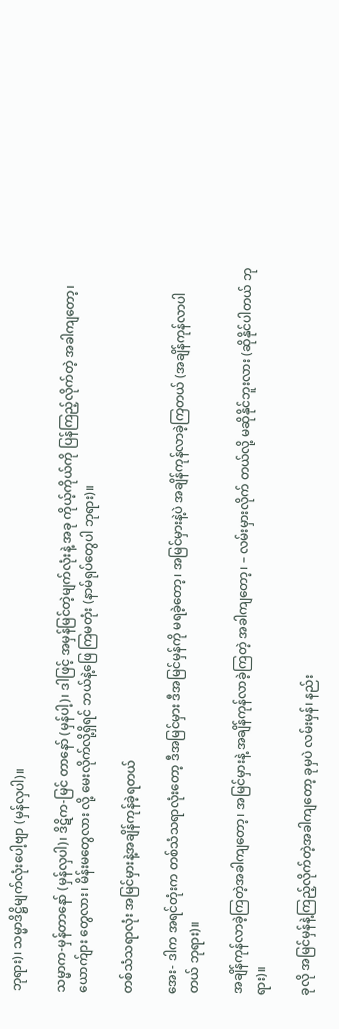ဘုရား)၊ သမ္မာဒိဋ္ဌိမျက်လုံးပေါ့ဗျာ (မှန်လှပါ)။

သမ္မာက-မှန်တာနော် (မှန်လှပါ)၊ ဒိဋိက-မြင် တာနော် (မှန်ပါ့)၊ ဒါဖြင့် အမှန်မြင်တဲ့မျက်လုံးနဲ့ အခု ကိုယ့်ကိုယ်ကို ပြန်ကြည့်လိုက်တဲ့ အခါကျတော့၊ ယောက်ျား တွေလား၊ မိန်းမတွေလား လို့ မေးလိုက်လို့ရှိရင် ဘယ်နဲ့ဖြေ ကြမတုံး (နာမ်ရုပ်တွေပါ ဘုရား)။

တစ်သံသရာလုံး အမြင်မှားနဲ့အချိန်ကုန်ခဲ့ရတယ်

အေး- ဒါက အရင်တုံးက တစ်သံသရာလုံးတော့ ဒီအမြင်မှား ဒီအမြင်မှန်ကို မရခဲ့တော့၊ အမြင်မှားနဲ့ပဲ အချိန်ကုန်လာခဲ့ကြတယ် (အချိန်ကုန်လာပါတယ် ဘုရား)။

အချိန်ကုန်လာခဲ့ကြတဲ့အခါကျတော့၊ အမြင်မှားနဲ့ အချိန်ကုန်လာခဲ့ကြတဲ့ အခါကျတော့၊ – လမ်းမှားလိုက် တယ်လို့ မဆိုနိုင်ဘူးလား (ဆိုနိုင်ပါတယ် ဘုရား)။

ခုလို အမြင်မှန်နဲ့ကြည့်လိုက်တဲ့အခါကျတော့ ခုမှပဲ လမ်းမှန်၊ နည်း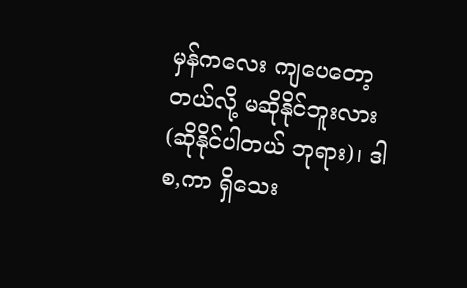မှန်ကလေး ကျပေတော့တယ်လို့ မဆိုနိုင်ဘူးလား (ဆိုနိုင်ပါတယ် ဘုရား)၊ ဒါ စ,ကာ ရှိသေး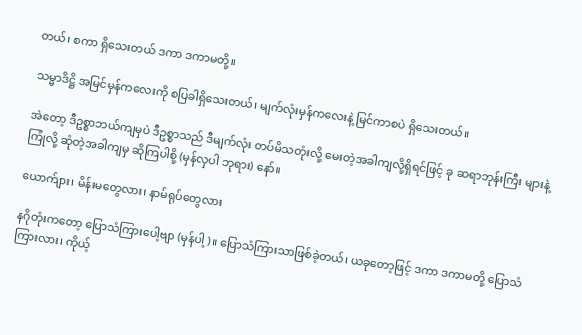တယ်၊ စကာ ရှိသေးတယ် ဒကာ ဒကာမတို့။

သမ္မာဒိဋ္ဌိ အမြင်မှန်ကလေးကို စပြခါရှိသေးတယ်၊ မျက်လုံးမှန်ကလေးနဲ့ မြင်ကာစပဲ ရှိသေးတယ်။

အဲတော့ ဒီဥစ္စာဘယ်ကျမှပဲ ဒီဥစ္စာသည် ဒီမျက်လုံး တပ်မိသတုံးလို့ မေးတဲ့အခါကျလို့ရှိရင်ဖြင့် ခု ဆရာဘုန်းကြီး များနဲ့ကြုံလို့ ဆုံတဲ့အခါကျမှ ဆိုကြပါစို့ (မှန်လှပါ ဘုရား) နော်။

ယောက်ျား၊ မိန်းမတွေလား၊ နာမ်ရုပ်တွေလား

နဂိုတုံးကတော့ ပြောသံကြားပေါ့ဗျာ (မှန်ပါ့)။ ပြောသံကြားသာဖြစ်ခဲ့တယ်၊ ယခုတော့ဖြင့် ဒကာ ဒကာမတို့ ပြောသံကြားလား၊ ကိုယ့်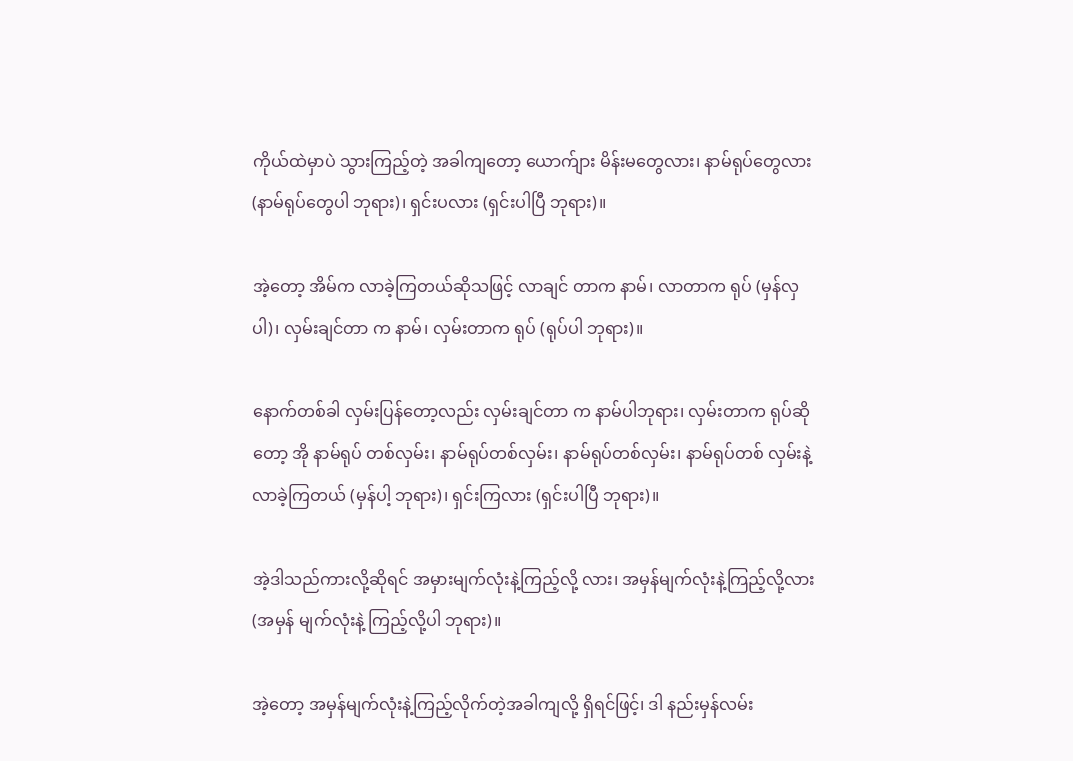ကိုယ်ထဲမှာပဲ သွားကြည့်တဲ့ အခါကျတော့ ယောက်ျား မိန်းမတွေလား၊ နာမ်ရုပ်တွေလား (နာမ်ရုပ်တွေပါ ဘုရား)၊ ရှင်းပလား (ရှင်းပါပြီ ဘုရား)။

အဲ့တော့ အိမ်က လာခဲ့ကြတယ်ဆိုသဖြင့် လာချင် တာက နာမ်၊ လာတာက ရုပ် (မှန်လှပါ)၊ လှမ်းချင်တာ က နာမ်၊ လှမ်းတာက ရုပ် (ရုပ်ပါ ဘုရား)။

နောက်တစ်ခါ လှမ်းပြန်တော့လည်း လှမ်းချင်တာ က နာမ်ပါဘုရား၊ လှမ်းတာက ရုပ်ဆိုတော့ အို နာမ်ရုပ် တစ်လှမ်း၊ နာမ်ရုပ်တစ်လှမ်း၊ နာမ်ရုပ်တစ်လှမ်း၊ နာမ်ရုပ်တစ် လှမ်းနဲ့ လာခဲ့ကြတယ် (မှန်ပါ့ ဘုရား)၊ ရှင်းကြလား (ရှင်းပါပြီ ဘုရား)။

အဲ့ဒါသည်ကားလို့ဆိုရင် အမှားမျက်လုံးနဲ့ကြည့်လို့ လား၊ အမှန်မျက်လုံးနဲ့ကြည့်လို့လား (အမှန် မျက်လုံးနဲ့ ကြည့်လို့ပါ ဘုရား)။

အဲ့တော့ အမှန်မျက်လုံးနဲ့ကြည့်လိုက်တဲ့အခါကျလို့ ရှိရင်ဖြင့်၊ ဒါ နည်းမှန်လမ်း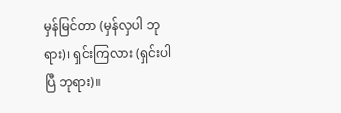မှန်မြင်တာ (မှန်လှပါ ဘုရား)၊ ရှင်းကြလား (ရှင်းပါပြီ ဘုရား)။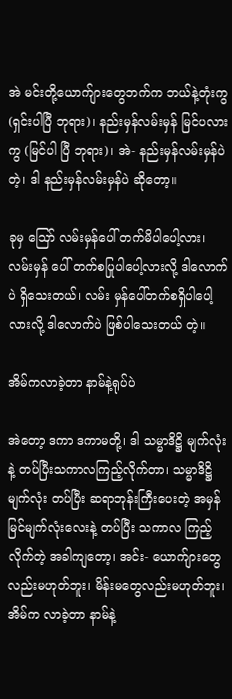အဲ မင်းတို့ယောက်ျားတွေဘက်က ဘယ်နဲ့တုံးကွ (ရှင်းပါပြီ ဘုရား)၊ နည်းမှန်လမ်းမှန် မြင်ပလားကွ (မြင်ပါ ပြီ ဘုရား)၊ အဲ- နည်းမှန်လမ်းမှန်ပဲတဲ့၊ ဒါ နည်းမှန်လမ်းမှန်ပဲ ဆိုတော့။

ခုမှ ဪ လမ်းမှန်ပေါ် တက်မိပါပေါ့လား၊ လမ်းမှန် ပေါ် တက်စပြုပါပေါ့လားလို့ ဒါလောက်ပဲ ရှိသေးတယ်၊ လမ်း မှန်ပေါ်တက်စရှိပါပေါ့လားလို့ ဒါလောက်ပဲ ဖြစ်ပါသေးတယ် တဲ့။

အိမ်ကလာခဲ့တာ နာမ်နဲ့ရုပ်ပဲ

အဲတော့ ဒကာ ဒကာမတို့၊ ဒါ သမ္မာဒိဋ္ဌိ မျက်လုံးနဲ့ တပ်ပြီးသကာလကြည့်လိုက်တာ၊ သမ္မာဒိဋ္ဌိမျက်လုံး တပ်ပြီး ဆရာဘုန်းကြီးပေးတဲ့ အမှန်မြင်မျက်လုံးလေးနဲ့ တပ်ပြီး သကာလ ကြည့်လိုက်တဲ့ အခါကျတော့၊ အင်း- ယောက်ျားတွေ လည်းမဟုတ်ဘူး၊ မိန်းမတွေလည်းမဟုတ်ဘူး၊ အိမ်က လာခဲ့တာ နာမ်နဲ့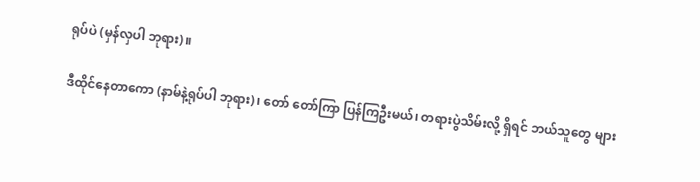ရုပ်ပဲ (မှန်လှပါ ဘုရား)။

ဒီထိုင်နေတာကော (နာမ်နဲ့ရုပ်ပါ ဘုရား)၊ တော် တော်ကြာ ပြန်ကြဦးမယ်၊ တရားပွဲသိမ်းလို့ ရှိရင် ဘယ်သူတွေ များ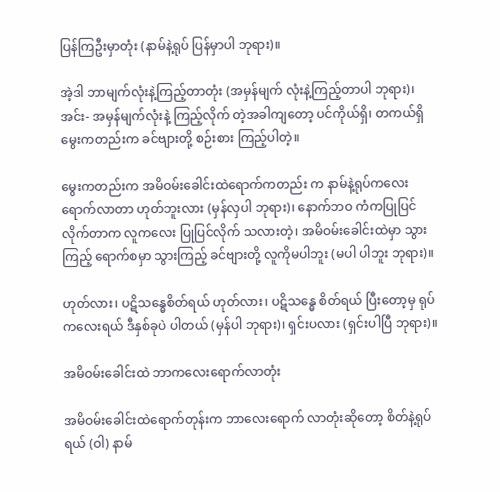ပြန်ကြဦးမှာတုံး (နာမ်နဲ့ရုပ် ပြန်မှာပါ ဘုရား)။

အဲ့ဒါ ဘာမျက်လုံးနဲ့ကြည့်တာတုံး (အမှန်မျက် လုံးနဲ့ကြည့်တာပါ ဘုရား)၊ အင်း- အမှန်မျက်လုံးနဲ့ ကြည့်လိုက် တဲ့အခါကျတော့ ပင်ကိုယ်ရှိ၊ တကယ်ရှိ မွေးကတည်းက ခင်ဗျားတို့ စဉ်းစား ကြည့်ပါတဲ့။

မွေးကတည်းက အမိဝမ်းခေါင်းထဲရောက်ကတည်း က နာမ်နဲ့ရုပ်ကလေးရောက်လာတာ ဟုတ်ဘူးလား (မှန်လှပါ ဘုရား)၊ နောက်ဘဝ ကံကပြုပြင်လိုက်တာက လူကလေး ပြုပြင်လိုက် သလားတဲ့၊ အမိဝမ်းခေါင်းထဲမှာ သွား ကြည့် ရောက်စမှာ သွားကြည့် ခင်ဗျားတို့ လူကိုမပါဘူး (မပါ ပါဘူး ဘုရား)။

ဟုတ်လား၊ ပဋိသန္ဓေစိတ်ရယ် ဟုတ်လား၊ ပဋိသန္ဓေ စိတ်ရယ် ပြီးတော့မှ ရုပ်ကလေးရယ် ဒီနှစ်ခုပဲ ပါတယ် (မှန်ပါ ဘုရား)၊ ရှင်းပလား (ရှင်းပါပြီ ဘုရား)။

အမိဝမ်းခေါင်းထဲ ဘာကလေးရောက်လာတုံး

အမိဝမ်းခေါင်းထဲရောက်တုန်းက ဘာလေးရောက် လာတုံးဆိုတော့ စိတ်နဲ့ရုပ်ရယ် (ဝါ) နာမ်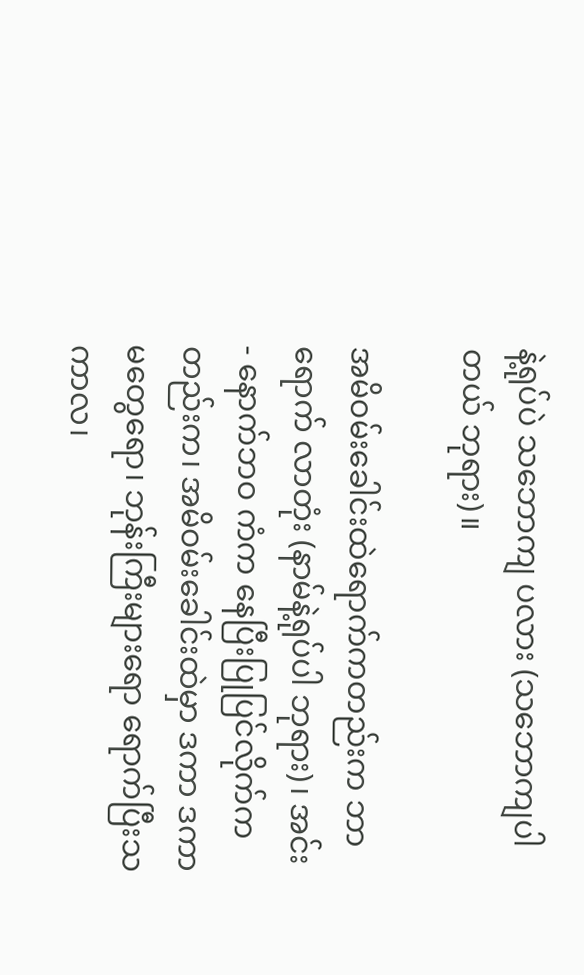နဲ့ရုပ်ပဲ သဘောကျ ပလား (သဘောကျပါတယ် ဘုရား)။

အမိဝမ်းခေါင်းထဲရောက်ကတည်းက ဘာရောက် လာတုံး (နာမ်နဲ့ရုပ်ပါ ဘုရား)၊ အင်း- နောက်ဘဝ ကံက နေပြီးပြုပြင်လိုက်ကတည်းက၊ အမိဝမ်းခေါင်းထဲမှာ ဒကာ ဒကာမတွေရော၊ ဘုန်းကြီးများရော ရောက်ပြီးသကာလ၊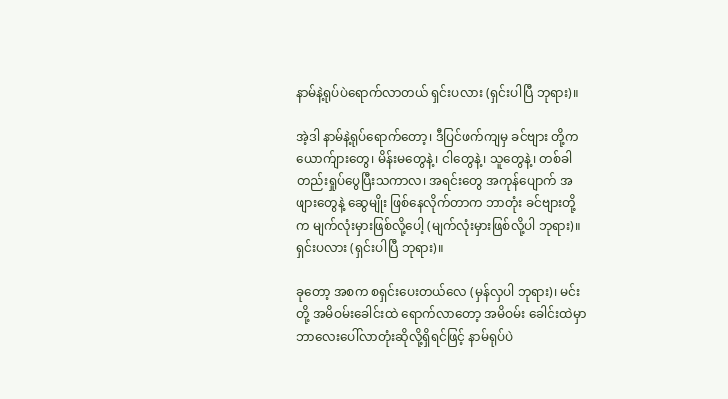နာမ်နဲ့ရုပ်ပဲရောက်လာတယ် ရှင်းပလား (ရှင်းပါပြီ ဘုရား)။

အဲ့ဒါ နာမ်နဲ့ရုပ်ရောက်တော့၊ ဒီပြင်ဖက်ကျမှ ခင်ဗျား တို့က ယောက်ျားတွေ၊ မိန်းမတွေနဲ့၊ ငါတွေနဲ့၊ သူတွေနဲ့၊ တစ်ခါတည်းရှုပ်ပွေပြီးသကာလ၊ အရင်းတွေ အကုန်ပျောက် အဖျားတွေနဲ့ ဆွေမျိုး ဖြစ်နေလိုက်တာက ဘာတုံး ခင်ဗျားတို့ က မျက်လုံးမှားဖြစ်လို့ပေါ့ (မျက်လုံးမှားဖြစ်လို့ပါ ဘုရား)။ ရှင်းပလား (ရှင်းပါပြီ ဘုရား)။

ခုတော့ အစက စရှင်းပေးတယ်လေ (မှန်လှပါ ဘုရား)၊ မင်းတို့ အမိဝမ်းခေါင်းထဲ ရောက်လာတော့ အမိဝမ်း ခေါင်းထဲမှာ ဘာလေးပေါ်လာတုံးဆိုလို့ရှိရင်ဖြင့် နာမ်ရုပ်ပဲ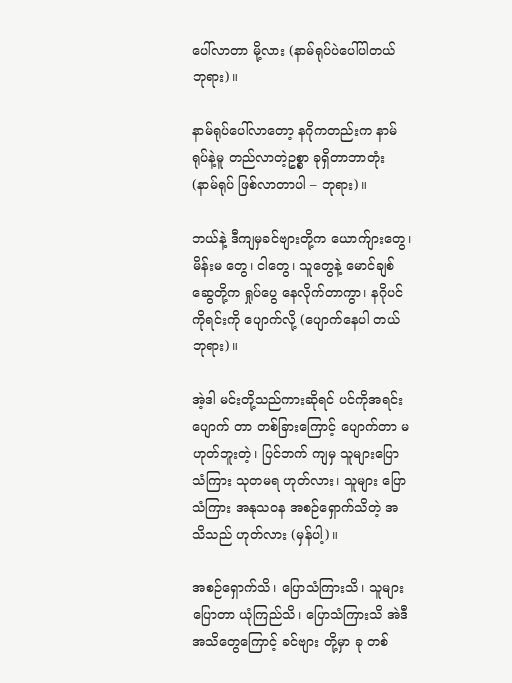ပေါ်လာတာ မို့လား (နာမ်ရုပ်ပဲပေါ်ပါတယ် ဘုရား)။

နာမ်ရုပ်ပေါ်လာတော့ နဂိုကတည်းက နာမ်ရုပ်နဲ့မူ တည်လာတဲ့ဥစ္စာ ခုရှိတာဘာတုံး (နာမ်ရုပ် ဖြစ်လာတာပါ – ဘုရား)။

ဘယ်နဲ့ ဒီကျမှခင်ဗျားတို့က ယောက်ျားတွေ၊ မိန်းမ တွေ၊ ငါတွေ၊ သူတွေနဲ့ မောင်ချစ်ဆွေတို့က ရှုပ်ပွေ နေလိုက်တာကွာ၊ နဂိုပင်ကိုရင်းကို ပျောက်လို့ (ပျောက်နေပါ တယ် ဘုရား)။

အဲ့ဒါ မင်းတို့သည်ကားဆိုရင် ပင်ကိုအရင်း ပျောက် တာ တစ်ခြားကြောင့် ပျောက်တာ မဟုတ်ဘူးတဲ့၊ ပြင်ဘက် ကျမှ သူများပြောသံကြား သုတမရ ဟုတ်လား၊ သူများ ပြောသံကြား အနုသဝန အစဉ်ရှောက်သိတဲ့ အသိသည် ဟုတ်လား (မှန်ပါ့)။

အစဉ်ရှောက်သိ၊ ပြောသံကြားသိ၊ သူများပြောတာ ယုံကြည်သိ၊ ပြောသံကြားသိ အဲဒီ အသိတွေကြောင့် ခင်ဗျား တို့မှာ ခု တစ်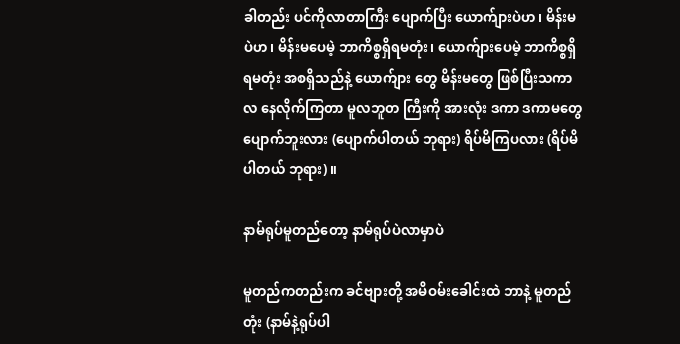ခါတည်း ပင်ကိုလာတာကြီး ပျောက်ပြီး ယောက်ျားပဲဟ၊ မိန်းမပဲဟ၊ မိန်းမပေမဲ့ ဘာကိစ္စရှိရမတုံး၊ ယောက်ျားပေမဲ့ ဘာကိစ္စရှိရမတုံး အစရှိသည်နဲ့ ယောက်ျား တွေ မိန်းမတွေ ဖြစ်ပြီးသကာလ နေလိုက်ကြတာ မူလဘူတ ကြီးကို အားလုံး ဒကာ ဒကာမတွေ ပျောက်ဘူးလား (ပျောက်ပါတယ် ဘုရား) ရိပ်မိကြပလား (ရိပ်မိပါတယ် ဘုရား)။

နာမ်ရုပ်မူတည်တော့ နာမ်ရုပ်ပဲလာမှာပဲ

မူတည်ကတည်းက ခင်ဗျားတို့ အမိဝမ်းခေါင်းထဲ ဘာနဲ့ မူတည်တုံး (နာမ်နဲ့ရုပ်ပါ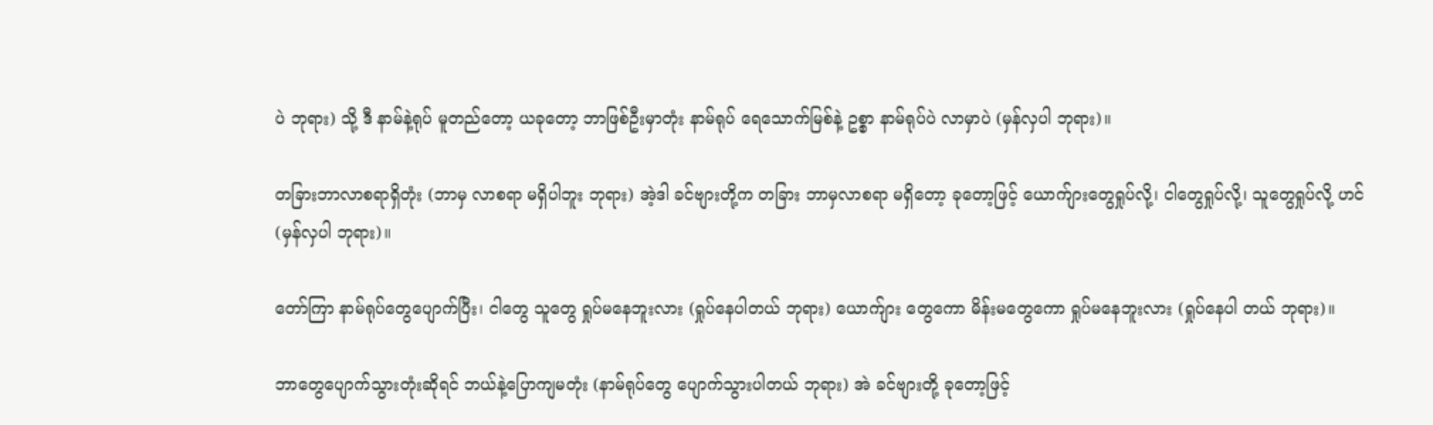ပဲ ဘုရား) သို့ ဒီ နာမ်နဲ့ရုပ် မူတည်တော့ ယခုတော့ ဘာဖြစ်ဦးမှာတုံး နာမ်ရုပ် ရေသောက်မြစ်နဲ့ ဥစ္စာ နာမ်ရုပ်ပဲ လာမှာပဲ (မှန်လှပါ ဘုရား)။

တခြားဘာလာစရာရှိတုံး (ဘာမှ လာစရာ မရှိပါဘူး ဘုရား) အဲ့ဒါ ခင်ဗျားတို့က တခြား ဘာမှလာစရာ မရှိတော့ ခုတော့ဖြင့် ယောက်ျားတွေရှုပ်လို့၊ ငါတွေရှုပ်လို့၊ သူတွေရှုပ်လို့ ဟင် (မှန်လှပါ ဘုရား)။

တော်ကြာ နာမ်ရုပ်တွေပျောက်ပြီး၊ ငါတွေ သူတွေ ရှုပ်မနေဘူးလား (ရှုပ်နေပါတယ် ဘုရား) ယောက်ျား တွေကော မိန်းမတွေကော ရှုပ်မနေဘူးလား (ရှုပ်နေပါ တယ် ဘုရား)။

ဘာတွေပျောက်သွားတုံးဆိုရင် ဘယ်နဲ့ပြောကျမတုံး (နာမ်ရုပ်တွေ ပျောက်သွားပါတယ် ဘုရား) အဲ ခင်ဗျားတို့ ခုတော့ဖြင့်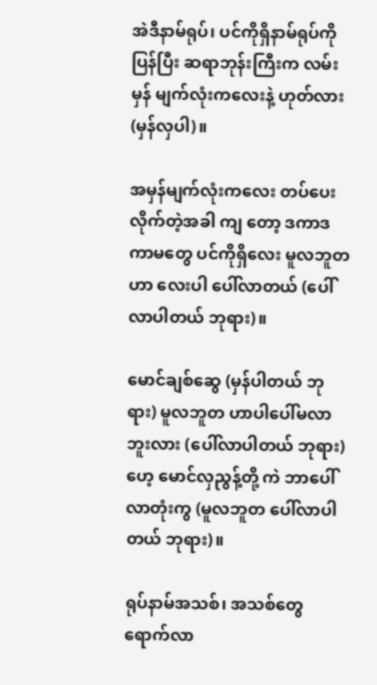အဲဒီနာမ်ရုပ်၊ ပင်ကိုရှိနာမ်ရုပ်ကို ပြန်ပြီး ဆရာဘုန်းကြီးက လမ်းမှန် မျက်လုံးကလေးနဲ့ ဟုတ်လား (မှန်လှပါ)။

အမှန်မျက်လုံးကလေး တပ်ပေးလိုက်တဲ့အခါ ကျ တော့ ဒကာဒကာမတွေ ပင်ကိုရှိလေး မူလဘူတဟာ လေးပါ ပေါ်လာတယ် (ပေါ်လာပါတယ် ဘုရား)။

မောင်ချစ်ဆွေ (မှန်ပါတယ် ဘုရား) မူလဘူတ ဟာပါပေါ်မလာဘူးလား (ပေါ်လာပါတယ် ဘုရား) ဟေ့ မောင်လှညွန့်တို့ ကဲ ဘာပေါ်လာတုံးကွ (မူလဘူတ ပေါ်လာပါတယ် ဘုရား)။

ရုပ်နာမ်အသစ်၊ အသစ်တွေ ရောက်လာ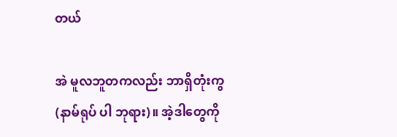တယ်

အဲ မူလဘူတကလည်း ဘာရှိတုံးကွ (နာမ်ရုပ် ပါ ဘုရား)။ အဲ့ဒါတွေကို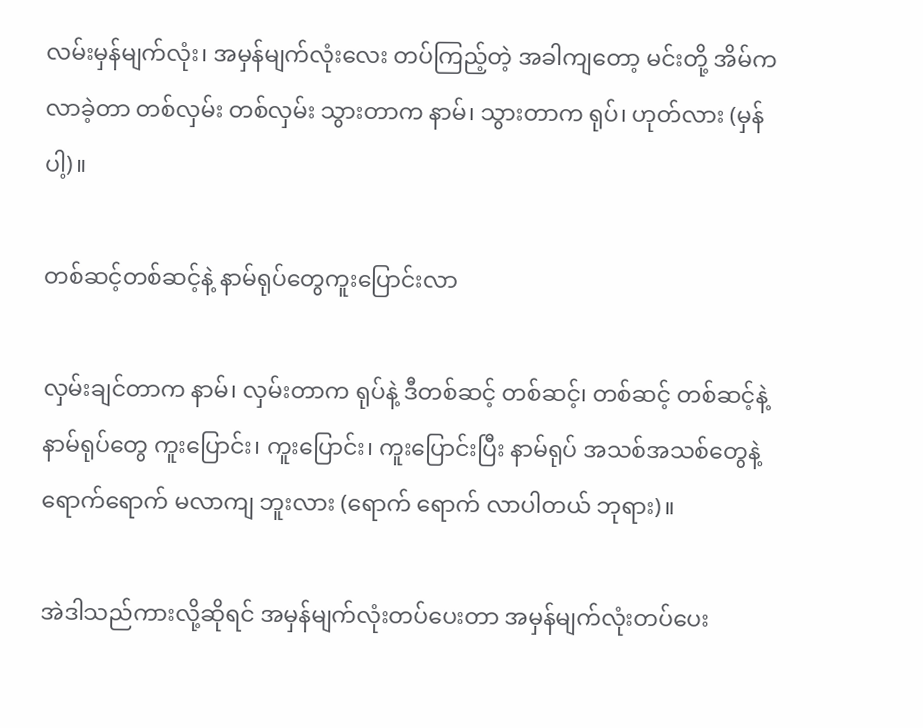လမ်းမှန်မျက်လုံး၊ အမှန်မျက်လုံးလေး တပ်ကြည့်တဲ့ အခါကျတော့ မင်းတို့ အိမ်ကလာခဲ့တာ တစ်လှမ်း တစ်လှမ်း သွားတာက နာမ်၊ သွားတာက ရုပ်၊ ဟုတ်လား (မှန်ပါ့)။

တစ်ဆင့်တစ်ဆင့်နဲ့ နာမ်ရုပ်တွေကူးပြောင်းလာ

လှမ်းချင်တာက နာမ်၊ လှမ်းတာက ရုပ်နဲ့ ဒီတစ်ဆင့် တစ်ဆင့်၊ တစ်ဆင့် တစ်ဆင့်နဲ့ နာမ်ရုပ်တွေ ကူးပြောင်း၊ ကူးပြောင်း၊ ကူးပြောင်းပြီး နာမ်ရုပ် အသစ်အသစ်တွေနဲ့ ရောက်ရောက် မလာကျ ဘူးလား (ရောက် ရောက် လာပါတယ် ဘုရား)။

အဲဒါသည်ကားလို့ဆိုရင် အမှန်မျက်လုံးတပ်ပေးတာ အမှန်မျက်လုံးတပ်ပေး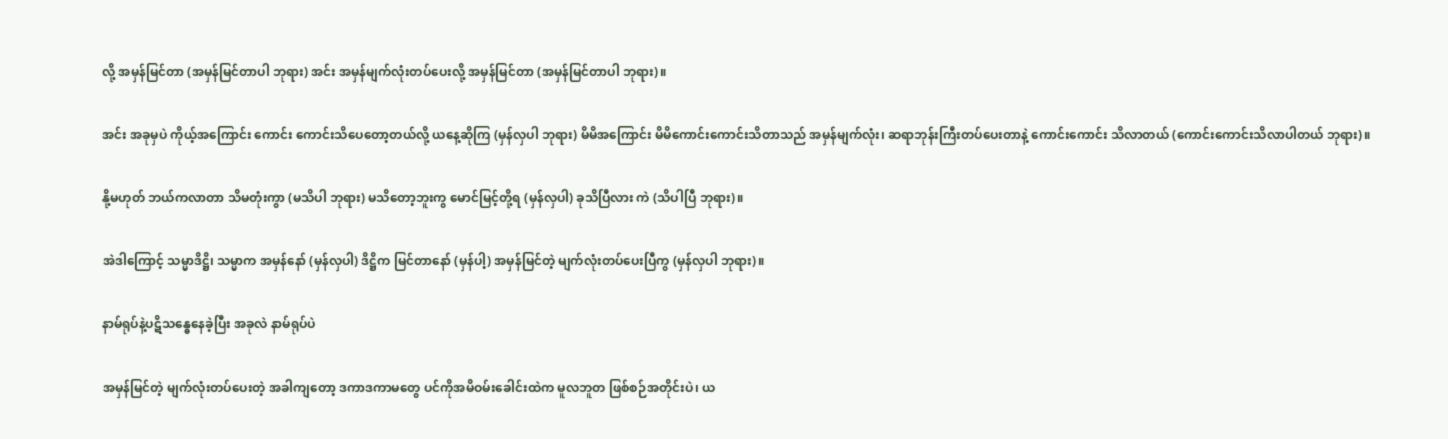လို့ အမှန်မြင်တာ (အမှန်မြင်တာပါ ဘုရား) အင်း အမှန်မျက်လုံးတပ်ပေးလို့ အမှန်မြင်တာ (အမှန်မြင်တာပါ ဘုရား)။

အင်း အခုမှပဲ ကိုယ့်အကြောင်း ကောင်း ကောင်းသိပေတော့တယ်လို့ ယနေ့ဆိုကြ (မှန်လှပါ ဘုရား) မိမိအကြောင်း မိမိကောင်းကောင်းသိတာသည် အမှန်မျက်လုံး၊ ဆရာဘုန်းကြီးတပ်ပေးတာနဲ့ ကောင်းကောင်း သိလာတယ် (ကောင်းကောင်းသိလာပါတယ် ဘုရား)။

နို့မဟုတ် ဘယ်ကလာတာ သိမတုံးကွာ (မသိပါ ဘုရား) မသိတော့ဘူးကွ မောင်မြင့်တို့ရ (မှန်လှပါ) ခုသိပြီလား ကဲ (သိပါပြီ ဘုရား)။

အဲဒါကြောင့် သမ္မာဒိဋ္ဌိ၊ သမ္မာက အမှန်နော် (မှန်လှပါ) ဒိဋ္ဌိက မြင်တာနော် (မှန်ပါ့) အမှန်မြင်တဲ့ မျက်လုံးတပ်ပေးပြီကွ (မှန်လှပါ ဘုရား)။

နာမ်ရုပ်နဲ့ပဋိသန္ဓေနေခဲ့ပြီး အခုလဲ နာမ်ရုပ်ပဲ

အမှန်မြင်တဲ့ မျက်လုံးတပ်ပေးတဲ့ အခါကျတော့ ဒကာဒကာမတွေ ပင်ကိုအမိဝမ်းခေါင်းထဲက မူလဘူတ ဖြစ်စဉ်အတိုင်းပဲ၊ ယ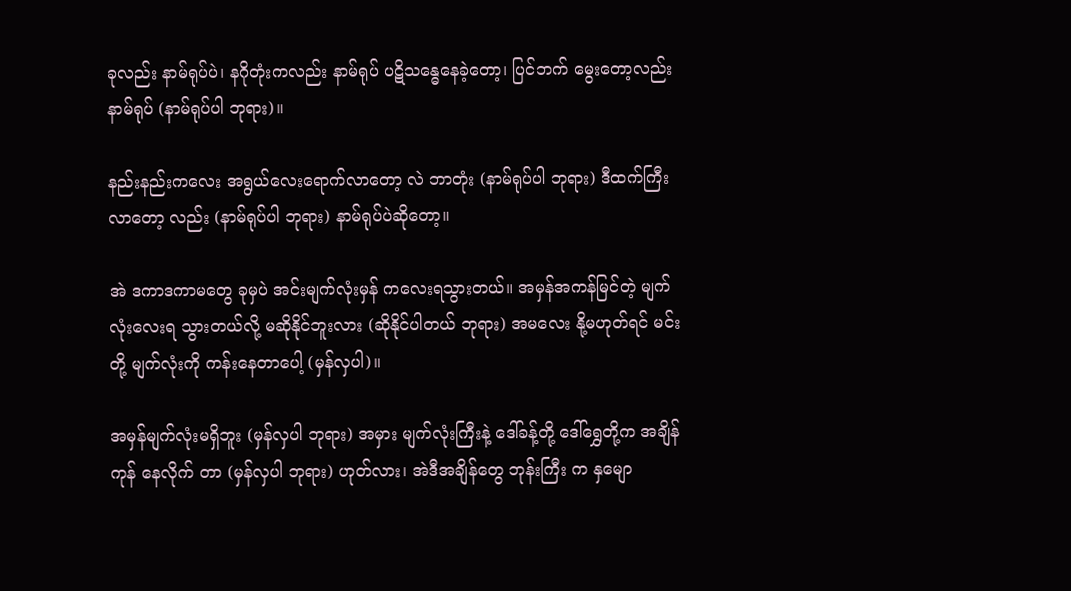ခုလည်း နာမ်ရုပ်ပဲ၊ နဂိုတုံးကလည်း နာမ်ရုပ် ပဋိသန္ဓေနေခဲ့တော့၊ ပြင်ဘက် မွေးတော့လည်း နာမ်ရုပ် (နာမ်ရုပ်ပါ ဘုရား)။

နည်းနည်းကလေး အရွယ်လေးရောက်လာတော့ လဲ ဘာတုံး (နာမ်ရုပ်ပါ ဘုရား) ဒီထက်ကြီး လာတော့ လည်း (နာမ်ရုပ်ပါ ဘုရား) နာမ်ရုပ်ပဲဆိုတော့။

အဲ ဒကာဒကာမတွေ ခုမှပဲ အင်းမျက်လုံးမှန် ကလေးရသွားတယ်။ အမှန်အကန်မြင်တဲ့ မျက်လုံးလေးရ သွားတယ်လို့ မဆိုနိုင်ဘူးလား (ဆိုနိုင်ပါတယ် ဘုရား) အမလေး နို့မဟုတ်ရင် မင်းတို့ မျက်လုံးကို ကန်းနေတာပေါ့ (မှန်လှပါ)။

အမှန်မျက်လုံးမရှိဘူး (မှန်လှပါ ဘုရား) အမှား မျက်လုံးကြီးနဲ့ ဒေါ်ခန့်တို့ ဒေါ်ရွှေတို့က အချိန်ကုန် နေလိုက် တာ (မှန်လှပါ ဘုရား) ဟုတ်လား၊ အဲဒီအချိန်တွေ ဘုန်းကြီး က နှမျော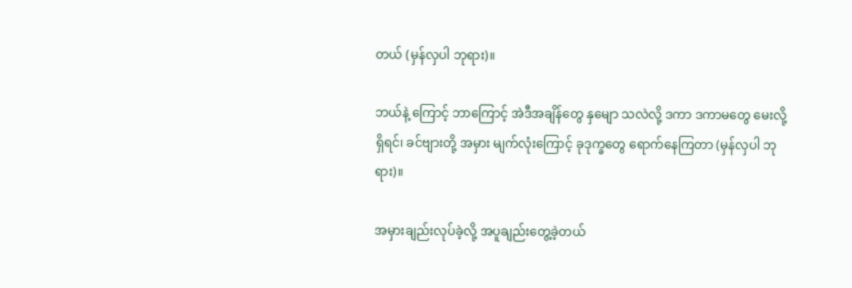တယ် (မှန်လှပါ ဘုရား)။

ဘယ်နဲ့ ကြောင့် ဘာကြောင့် အဲဒီအချိန်တွေ နှမျော သလဲလို့ ဒကာ ဒကာမတွေ မေးလို့ရှိရင်၊ ခင်ဗျားတို့ အမှား မျက်လုံးကြောင့် ခုဒုက္ခတွေ ရောက်နေကြတာ (မှန်လှပါ ဘုရား)။

အမှားချည်းလုပ်ခဲ့လို့ အပူချည်းတွေ့ခဲ့တယ်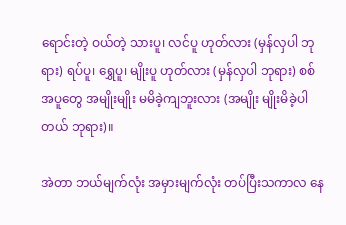ရောင်းတဲ့ ဝယ်တဲ့ သားပူ၊ လင်ပူ ဟုတ်လား (မှန်လှပါ ဘုရား) ရပ်ပူ၊ ရွှေပူ၊ မျိုးပူ ဟုတ်လား (မှန်လှပါ ဘုရား) စစ်အပူတွေ အမျိုးမျိုး မမိခဲ့ကျဘူးလား (အမျိုး မျိုးမိခဲ့ပါတယ် ဘုရား)။

အဲတာ ဘယ်မျက်လုံး အမှားမျက်လုံး တပ်ပြီးသကာလ နေ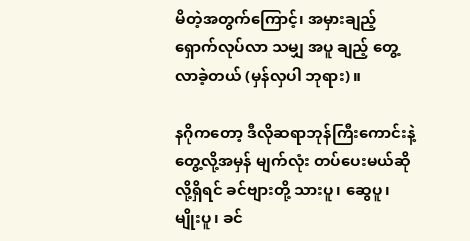မိတဲ့အတွက်ကြောင့်၊ အမှားချည့် ရှောက်လုပ်လာ သမျှ အပူ ချည့် တွေ့လာခဲ့တယ် (မှန်လှပါ ဘုရား)။

နဂိုကတော့ ဒီလိုဆရာဘုန်ကြီးကောင်းနဲ့ တွေ့လို့အမှန် မျက်လုံး တပ်ပေးမယ်ဆိုလို့ရှိရင် ခင်ဗျားတို့ သားပူ၊ ဆွေပူ၊ မျိုးပူ၊ ခင်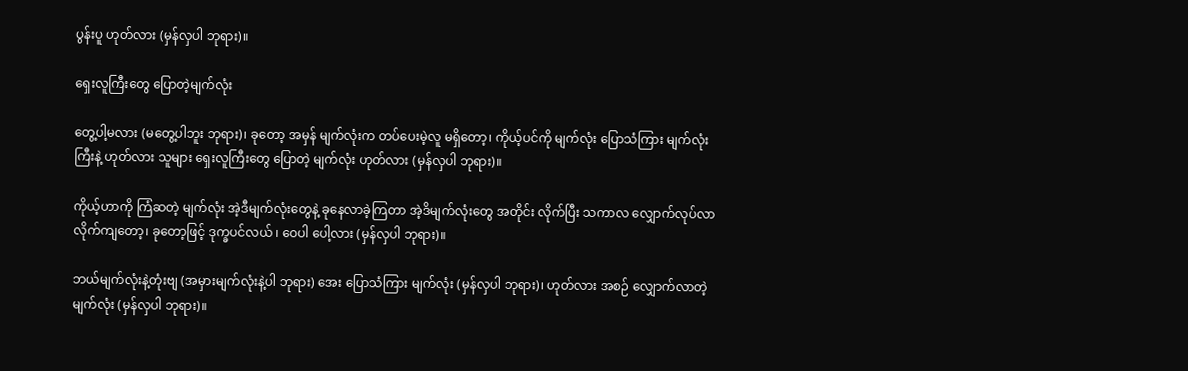ပွန်းပူ ဟုတ်လား (မှန်လှပါ ဘုရား)။

ရှေးလူကြီးတွေ ပြောတဲ့မျက်လုံး

တွေ့ပါ့မလား (မတွေ့ပါဘူး ဘုရား)၊ ခုတော့ အမှန် မျက်လုံးက တပ်ပေးမဲ့လူ မရှိတော့၊ ကိုယ့်ပင်ကို မျက်လုံး ပြောသံကြား မျက်လုံးကြီးနဲ့ ဟုတ်လား သူများ ရှေးလူကြီးတွေ ပြောတဲ့ မျက်လုံး ဟုတ်လား (မှန်လှပါ ဘုရား)။

ကိုယ့်ဟာကို ကြံဆတဲ့ မျက်လုံး အဲ့ဒီမျက်လုံးတွေနဲ့ ခုနေလာခဲ့ကြတာ အဲ့ဒိမျက်လုံးတွေ အတိုင်း လိုက်ပြီး သကာလ လျှောက်လုပ်လာ လိုက်ကျတော့၊ ခုတော့ဖြင့် ဒုက္ခပင်လယ် ၊ ဝေပါ ပေါ့လား (မှန်လှပါ ဘုရား)။

ဘယ်မျက်လုံးနဲ့တုံးဗျ (အမှားမျက်လုံးနဲ့ပါ ဘုရား) အေး ပြောသံကြား မျက်လုံး (မှန်လှပါ ဘုရား)၊ ဟုတ်လား အစဉ် လျှောက်လာတဲ့ မျက်လုံး (မှန်လှပါ ဘုရား)။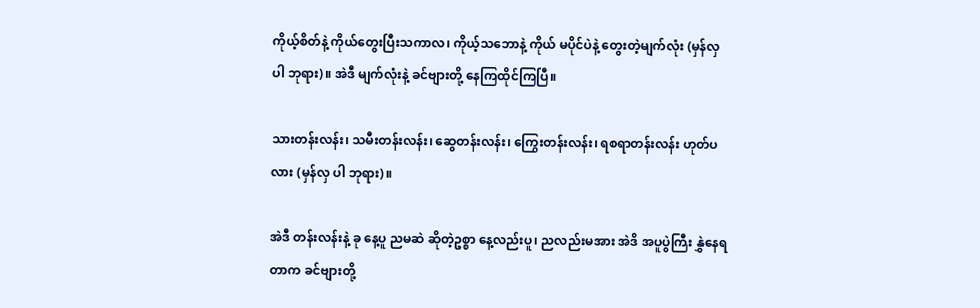ကိုယ့်စိတ်နဲ့ ကိုယ်တွေးပြီးသကာလ၊ ကိုယ့်သဘောနဲ့ ကိုယ် မပိုင်ပဲနဲ့ တွေးတဲ့မျက်လုံး (မှန်လှပါ ဘုရား)။ အဲဒီ မျက်လုံးနဲ့ ခင်ဗျားတို့ နေကြထိုင်ကြပြီ။

သားတန်းလန်း၊ သမီးတန်းလန်း၊ ဆွေတန်းလန်း၊ ကြွေးတန်းလန်း၊ ရစရာတန်းလန်း ဟုတ်ပလား (မှန်လှ ပါ ဘုရား)။

အဲဒီ တန်းလန်းနဲ့ ခု နေ့ပူ ညမဆဲ ဆိုတဲ့ဥစ္စာ နေ့လည်းပူ၊ ညလည်းမအား အဲဒိ အပူပွဲကြီး နွှဲနေရတာက ခင်ဗျားတို့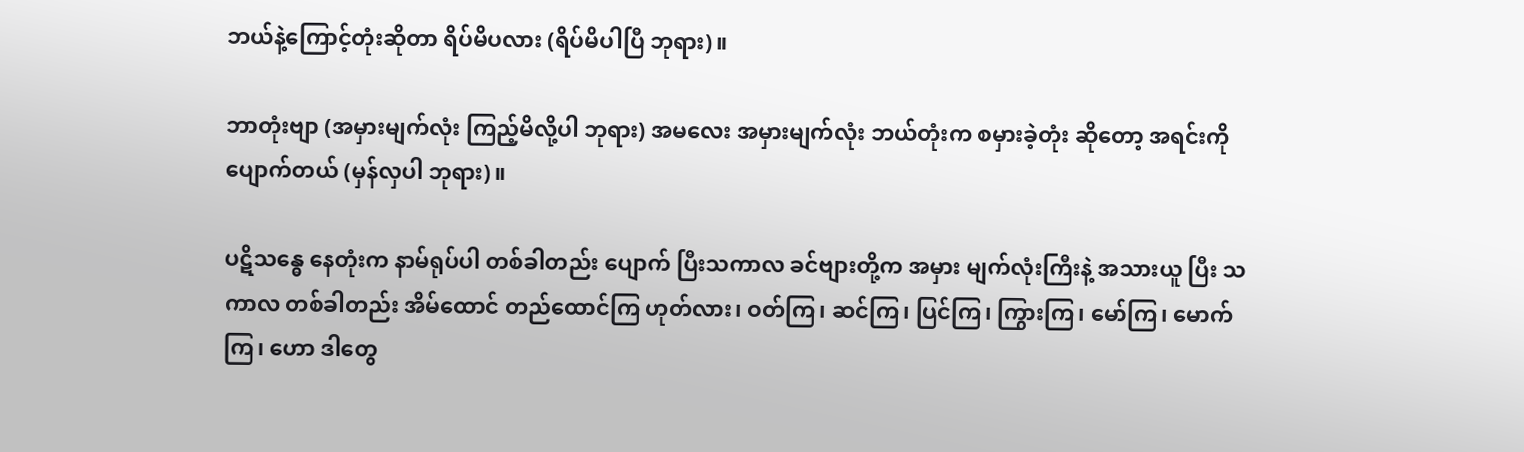ဘယ်နဲ့ကြောင့်တုံးဆိုတာ ရိပ်မိပလား (ရိပ်မိပါပြီ ဘုရား)။

ဘာတုံးဗျာ (အမှားမျက်လုံး ကြည့်မိလို့ပါ ဘုရား) အမလေး အမှားမျက်လုံး ဘယ်တုံးက စမှားခဲ့တုံး ဆိုတော့ အရင်းကို ပျောက်တယ် (မှန်လှပါ ဘုရား)။

ပဋိသန္ဓေ နေတုံးက နာမ်ရုပ်ပါ တစ်ခါတည်း ပျောက် ပြီးသကာလ ခင်ဗျားတို့က အမှား မျက်လုံးကြီးနဲ့ အသားယူ ပြီး သကာလ တစ်ခါတည်း အိမ်ထောင် တည်ထောင်ကြ ဟုတ်လား၊ ဝတ်ကြ၊ ဆင်ကြ၊ ပြင်ကြ၊ ကြွားကြ၊ မော်ကြ၊ မောက်ကြ၊ ဟော ဒါတွေ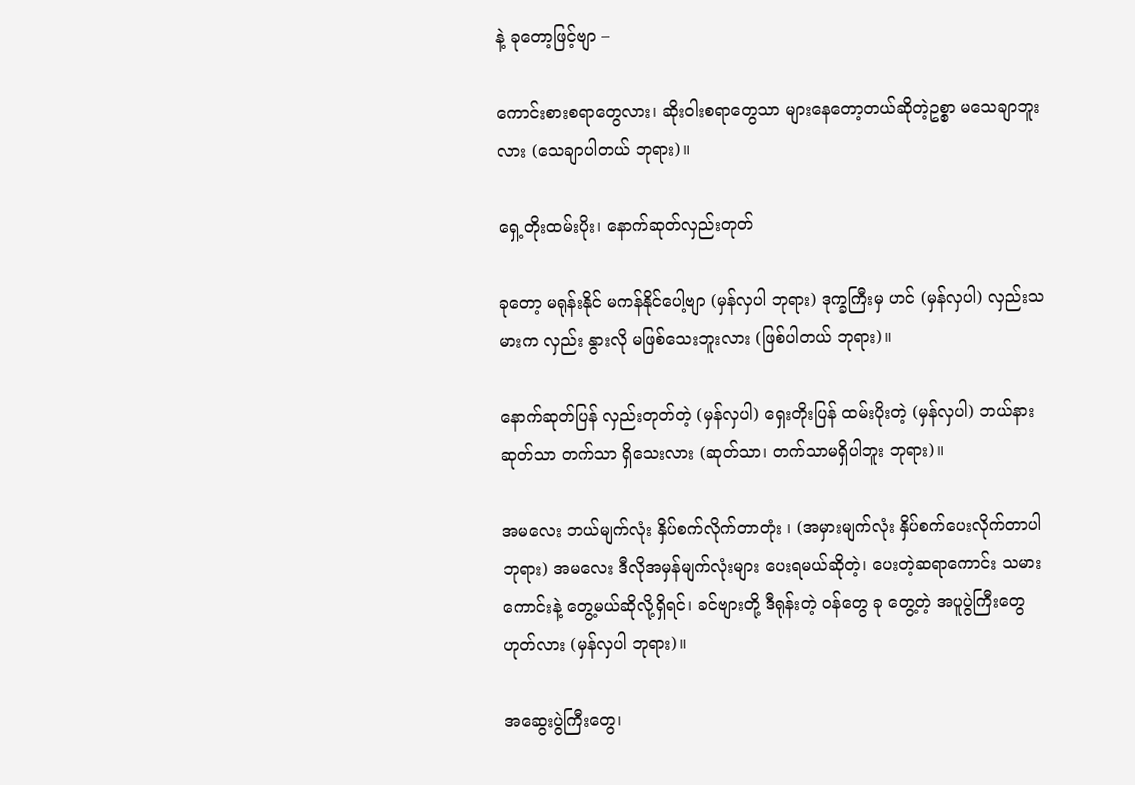နဲ့ ခုတော့ဖြင့်ဗျာ –

ကောင်းစားစရာတွေလား၊ ဆိုးဝါးစရာတွေသာ များနေတော့တယ်ဆိုတဲ့ဥစ္စာ မသေချာဘူးလား (သေချာပါတယ် ဘုရား)။

ရှေ့တိုးထမ်းပိုး၊ နောက်ဆုတ်လှည်းတုတ်

ခုတော့ မရုန်းနိုင် မကန်နိုင်ပေါ့ဗျာ (မှန်လှပါ ဘုရား) ဒုက္ခကြီးမှ ဟင် (မှန်လှပါ) လှည်းသမားက လှည်း နွားလို မဖြစ်သေးဘူးလား (ဖြစ်ပါတယ် ဘုရား)။

နောက်ဆုတ်ပြန် လှည်းတုတ်တဲ့ (မှန်လှပါ) ရှေးတိုးပြန် ထမ်းပိုးတဲ့ (မှန်လှပါ) ဘယ်နား ဆုတ်သာ တက်သာ ရှိသေးလား (ဆုတ်သာ၊ တက်သာမရှိပါဘူး ဘုရား)။

အမလေး ဘယ်မျက်လုံး နှိပ်စက်လိုက်တာတုံး ၊ (အမှားမျက်လုံး နှိပ်စက်ပေးလိုက်တာပါ ဘုရား) အမလေး ဒီလိုအမှန်မျက်လုံးများ ပေးရမယ်ဆိုတဲ့၊ ပေးတဲ့ဆရာကောင်း သမားကောင်းနဲ့ တွေ့မယ်ဆိုလို့ရှိရင်၊ ခင်ဗျားတို့ ဒီရုန်းတဲ့ ဝန်တွေ ခု တွေ့တဲ့ အပူပွဲကြီးတွေ ဟုတ်လား (မှန်လှပါ ဘုရား)။

အဆွေးပွဲကြီးတွေ၊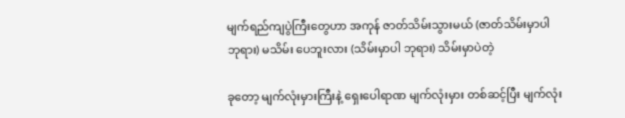မျက်ရည်ကျပွဲကြီးတွေဟာ အကုန် ဇာတ်သိမ်းသွားမယ် (ဇာတ်သိမ်းမှာပါ ဘုရား) မသိမ်း ပေဘူးလား (သိမ်းမှာပါ ဘုရား) သိမ်းမှာပဲတဲ့

ခုတော့ မျက်လုံးမှားကြီးနဲ့ ရှေးပေါရာဏ မျက်လုံးမှား တစ်ဆင့်ပြီး မျက်လုံး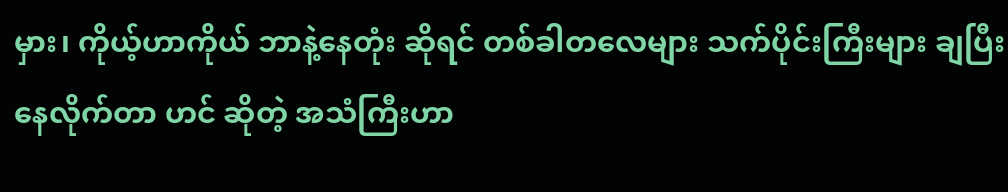မှား၊ ကိုယ့်ဟာကိုယ် ဘာနဲ့နေတုံး ဆိုရင် တစ်ခါတလေများ သက်ပိုင်းကြီးများ ချပြီး နေလိုက်တာ ဟင် ဆိုတဲ့ အသံကြီးဟာ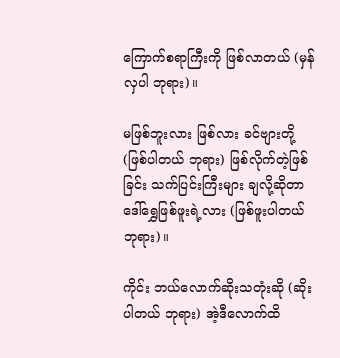ကြောက်စရာကြီးကို ဖြစ်လာတယ် (မှန်လှပါ ဘုရား)။

မဖြစ်ဘူးလား ဖြစ်လား ခင်ဗျားတို့ (ဖြစ်ပါတယ် ဘုရား) ဖြစ်လိုက်တဲ့ဖြစ်ခြင်း သက်ပြင်းကြီးများ ချလို့ဆိုတာ ဒေါ်ရွှေဖြစ်ဖူးရဲ့လား (ဖြစ်ဖူးပါတယ် ဘုရား)။

ကိုင်း ဘယ်လောက်ဆိုးသတုံးဆို (ဆိုးပါတယ် ဘုရား) အဲ့ဒီလောက်ထိ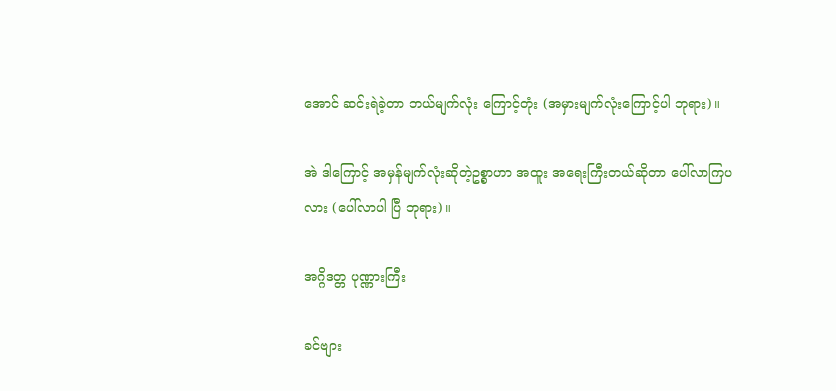အောင် ဆင်းရဲခဲ့တာ ဘယ်မျက်လုံး ကြောင့်တုံး (အမှားမျက်လုံးကြောင့်ပါ ဘုရား)။

အဲ ဒါကြောင့် အမှန်မျက်လုံးဆိုတဲ့ဥစ္စာဟာ အထူး အရေးကြီးတယ်ဆိုတာ ပေါ်လာကြပလား (ပေါ်လာပါ ပြီ ဘုရား)။

အဂ္ဂိဒတ္တ ပုဏ္ဏားကြီး

ခင်ဗျား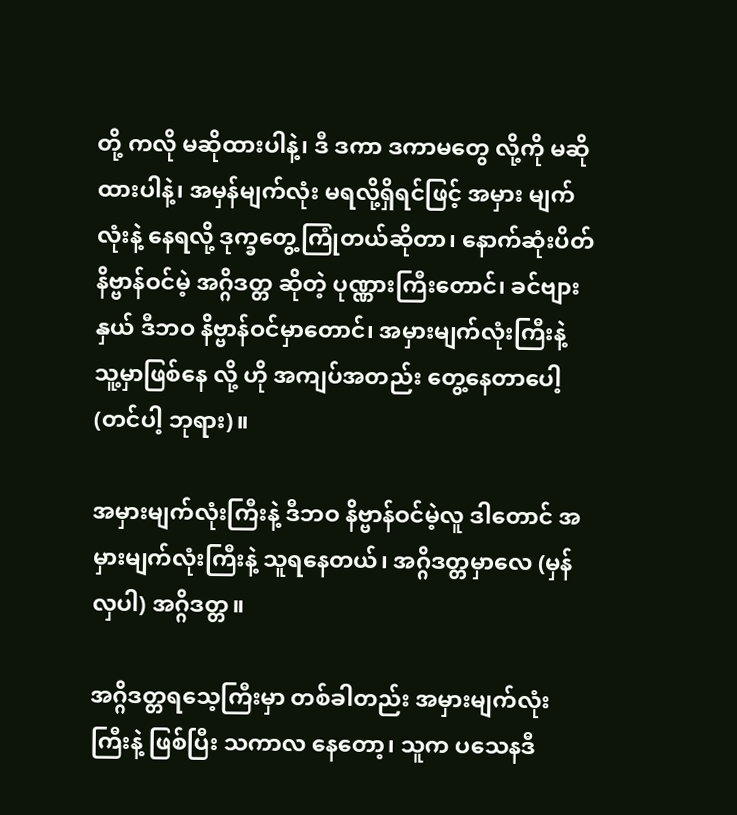တို့ ကလို မဆိုထားပါနဲ့၊ ဒီ ဒကာ ဒကာမတွေ လို့ကို မဆိုထားပါနဲ့၊ အမှန်မျက်လုံး မရလို့ရှိရင်ဖြင့် အမှား မျက်လုံးနဲ့ နေရလို့ ဒုက္ခတွေ့ကြုံတယ်ဆိုတာ၊ နောက်ဆုံးပိတ် နိဗ္ဗာန်ဝင်မဲ့ အဂ္ဂိဒတ္တ ဆိုတဲ့ ပုဏ္ဏားကြီးတောင်၊ ခင်ဗျားနှယ် ဒီဘဝ နိဗ္ဗာန်ဝင်မှာတောင်၊ အမှားမျက်လုံးကြီးနဲ့ သူ့မှာဖြစ်နေ လို့ ဟို အကျပ်အတည်း တွေ့နေတာပေါ့ (တင်ပါ့ ဘုရား)။

အမှားမျက်လုံးကြီးနဲ့ ဒီဘဝ နိဗ္ဗာန်ဝင်မဲ့လူ ဒါတောင် အမှားမျက်လုံးကြီးနဲ့ သူရနေတယ်၊ အဂ္ဂိဒတ္တမှာလေ (မှန်လှပါ) အဂ္ဂိဒတ္တ။

အဂ္ဂိဒတ္တရသေ့ကြီးမှာ တစ်ခါတည်း အမှားမျက်လုံး ကြီးနဲ့ ဖြစ်ပြီး သကာလ နေတော့၊ သူက ပသေနဒီ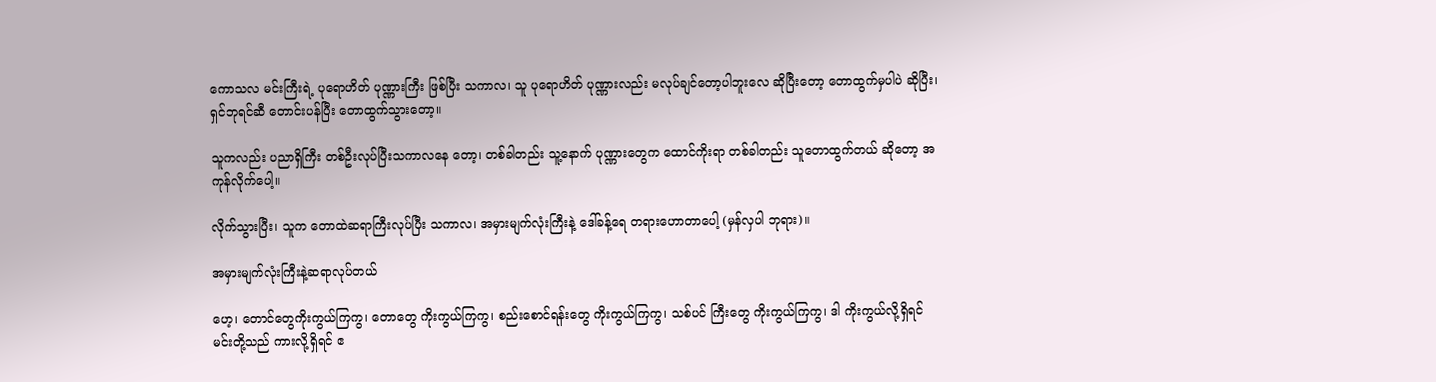ကောသလ မင်းကြီးရဲ့ ပုရောဟိတ် ပုဏ္ဏားကြီး ဖြစ်ပြီး သကာလ၊ သူ ပုရောဟိတ် ပုဏ္ဏားလည်း မလုပ်ချင်တော့ပါဘူးလေ ဆိုပြီးတော့ တောထွက်မှပါပဲ ဆိုပြီး၊ ရှင်ဘုရင်ဆီ တောင်းပန်ပြီး တောထွက်သွားတော့။

သူကလည်း ပညာရှိကြီး တစ်ဦးလုပ်ပြီးသကာလနေ တော့၊ တစ်ခါတည်း သူ့နောက် ပုဏ္ဏားတွေက ထောင်ကိုးရာ တစ်ခါတည်း သူတောထွက်တယ် ဆိုတော့ အကုန်လိုက်ပေါ့။

လိုက်သွားပြီး၊ သူက တောထဲဆရာကြီးလုပ်ပြီး သကာလ၊ အမှားမျက်လုံးကြီးနဲ့ ဒေါ်ခန့်ရေ တရားဟောတာပေါ့ (မှန်လှပါ ဘုရား)။

အမှားမျက်လုံးကြီးနဲ့ဆရာလုပ်တယ်

ဟေ့၊ တောင်တွေကိုးကွယ်ကြကွ၊ တောတွေ ကိုးကွယ်ကြကွ၊ စည်းစောင်ရန်းတွေ ကိုးကွယ်ကြကွ၊ သစ်ပင် ကြီးတွေ ကိုးကွယ်ကြကွ၊ ဒါ ကိုးကွယ်လို့ရှိရင် မင်းတို့သည် ကားလို့ရှိရင် ဧ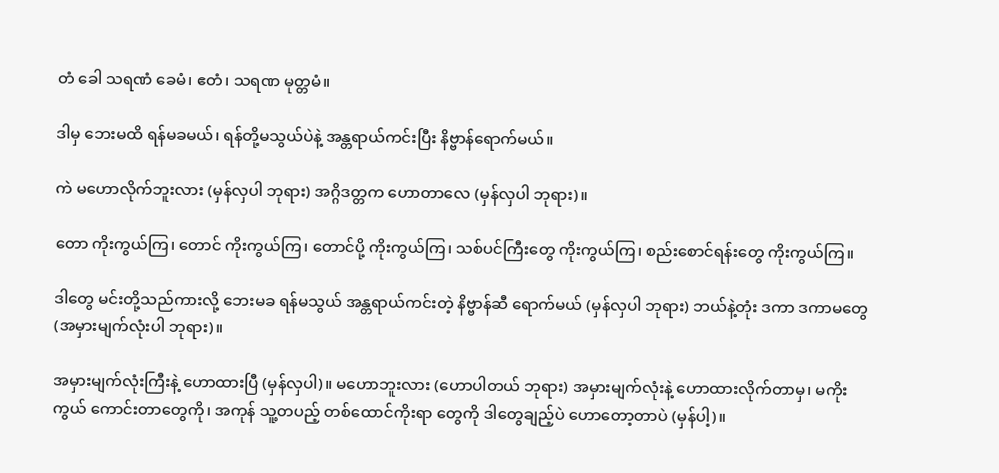တံ ခေါ သရဏံ ခေမံ၊ ဧတံ၊ သရဏ မုတ္တမံ။

ဒါမှ ဘေးမထိ ရန်မခမယ်၊ ရန်တို့မသွယ်ပဲနဲ့ အန္တရာယ်ကင်းပြီး နိဗ္ဗာန်ရောက်မယ်။

ကဲ မဟောလိုက်ဘူးလား (မှန်လှပါ ဘုရား) အဂ္ဂိဒတ္တက ဟောတာလေ (မှန်လှပါ ဘုရား)။

တော ကိုးကွယ်ကြ၊ တောင် ကိုးကွယ်ကြ၊ တောင်ပို့ ကိုးကွယ်ကြ၊ သစ်ပင်ကြီးတွေ ကိုးကွယ်ကြ၊ စည်းစောင်ရန်းတွေ ကိုးကွယ်ကြ။

ဒါတွေ မင်းတို့သည်ကားလို့ ဘေးမခ ရန်မသွယ် အန္တရာယ်ကင်းတဲ့ နိဗ္ဗာန်ဆီ ရောက်မယ် (မှန်လှပါ ဘုရား) ဘယ်နဲ့တုံး ဒကာ ဒကာမတွေ (အမှားမျက်လုံးပါ ဘုရား)။

အမှားမျက်လုံးကြီးနဲ့ ဟောထားပြီ (မှန်လှပါ)။ မဟောဘူးလား (ဟောပါတယ် ဘုရား) အမှားမျက်လုံးနဲ့ ဟောထားလိုက်တာမှ၊ မကိုးကွယ် ကောင်းတာတွေကို၊ အကုန် သူ့တပည့် တစ်ထောင်ကိုးရာ တွေကို ဒါတွေချည့်ပဲ ဟောတော့တာပဲ (မှန်ပါ့)။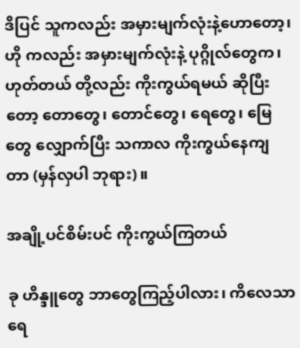ဒိပြင် သူကလည်း အမှားမျက်လုံးနဲ့ဟောတော့၊ ဟို ကလည်း အမှားမျက်လုံးနဲ့ ပုဂ္ဂိုလ်တွေက၊ ဟုတ်တယ် တို့လည်း ကိုးကွယ်ရမယ် ဆိုပြီးတော့ တောတွေ၊ တောင်တွေ၊ ရေတွေ၊ မြေတွေ လျှောက်ပြီး သကာလ ကိုးကွယ်နေကျ တာ (မှန်လှပါ ဘုရား)။

အချို့ပင်စိမ်းပင် ကိုးကွယ်ကြတယ်

ခု ဟိန္ဒူတွေ ဘာတွေကြည့်ပါလား၊ ကိလေသာရေ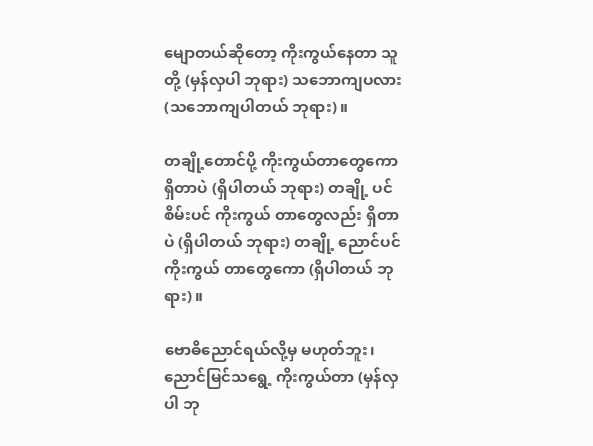မျောတယ်ဆိုတော့ ကိုးကွယ်နေတာ သူတို့ (မှန်လှပါ ဘုရား) သဘောကျပလား (သဘောကျပါတယ် ဘုရား)။

တချို့တောင်ပို့ ကိုးကွယ်တာတွေကော ရှိတာပဲ (ရှိပါတယ် ဘုရား) တချို့ ပင်စိမ်းပင် ကိုးကွယ် တာတွေလည်း ရှိတာပဲ (ရှိပါတယ် ဘုရား) တချို့ ညောင်ပင်ကိုးကွယ် တာတွေကော (ရှိပါတယ် ဘုရား)။

ဗောဓိညောင်ရယ်လို့မှ မဟုတ်ဘူး၊ ညောင်မြင်သရွေ့ ကိုးကွယ်တာ (မှန်လှပါ ဘု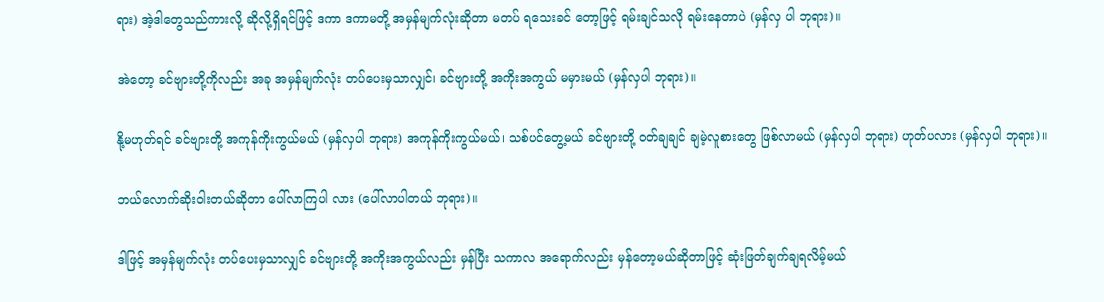ရား) အဲ့ဒါတွေသည်ကားလို့ ဆိုလို့ရှိရင်ဖြင့် ဒကာ ဒကာမတို့ အမှန်မျက်လုံးဆိုတာ မတပ် ရသေးခင် တော့ဖြင့် ရမ်းချင်သလို ရမ်းနေတာပဲ (မှန်လှ ပါ ဘုရား)။

အဲတော့ ခင်ဗျားတို့ကိုလည်း အခု အမှန်မျက်လုံး တပ်ပေးမှသာလျှင်၊ ခင်ဗျားတို့ အကိုးအကွယ် မမှားမယ် (မှန်လှပါ ဘုရား)။

နို့မဟုတ်ရင် ခင်ဗျားတို့ အကုန်ကိုးကွယ်မယ် (မှန်လှပါ ဘုရား) အကုန်ကိုးကွယ်မယ်၊ သစ်ပင်တွေ့မယ် ခင်ဗျားတို့ ဝတ်ချချင် ချမဲ့လူစားတွေ ဖြစ်လာမယ် (မှန်လှပါ ဘုရား) ဟုတ်ပလား (မှန်လှပါ ဘုရား)။

ဘယ်လောက်ဆိုးဝါးတယ်ဆိုတာ ပေါ်လာကြပါ လား (ပေါ်လာပါတယ် ဘုရား)။

ဒါဖြင့် အမှန်မျက်လုံး တပ်ပေးမှသာလျှင် ခင်ဗျားတို့ အကိုးအကွယ်လည်း မှန်ပြီး သကာလ အရောက်လည်း မှန်တော့မယ်ဆိုတာဖြင့် ဆုံးဖြတ်ချက်ချရလိမ့်မယ်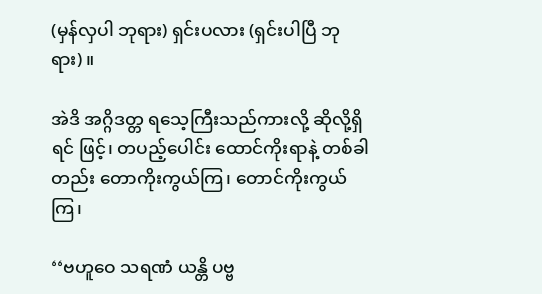(မှန်လှပါ ဘုရား) ရှင်းပလား (ရှင်းပါပြီ ဘုရား)။

အဲဒိ အဂ္ဂိဒတ္တ ရသေ့ကြီးသည်ကားလို့ ဆိုလို့ရှိရင် ဖြင့်၊ တပည့်ပေါင်း ထောင်ကိုးရာနဲ့ တစ်ခါတည်း တောကိုးကွယ်ကြ၊ တောင်ကိုးကွယ်ကြ၊

‘‘ဗဟူဝေ သရဏံ ယန္တိ ပဗ္ဗ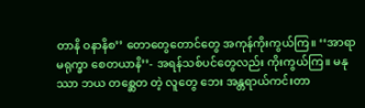တာနိ ဝနာနိစ’’ တောတွေတောင်တွေ အကုန်ကိုးကွယ်ကြ။ ‘‘အာရာမရုက္ခာ စေတယာနိ’’- အရန်သစ်ပင်တွေလည်း ကိုးကွယ်ကြ။ မနုဿာ ဘယ တစ္ဆေတ တဲ့ လူတွေ ဘေး အန္တရာယ်ကင်းတာ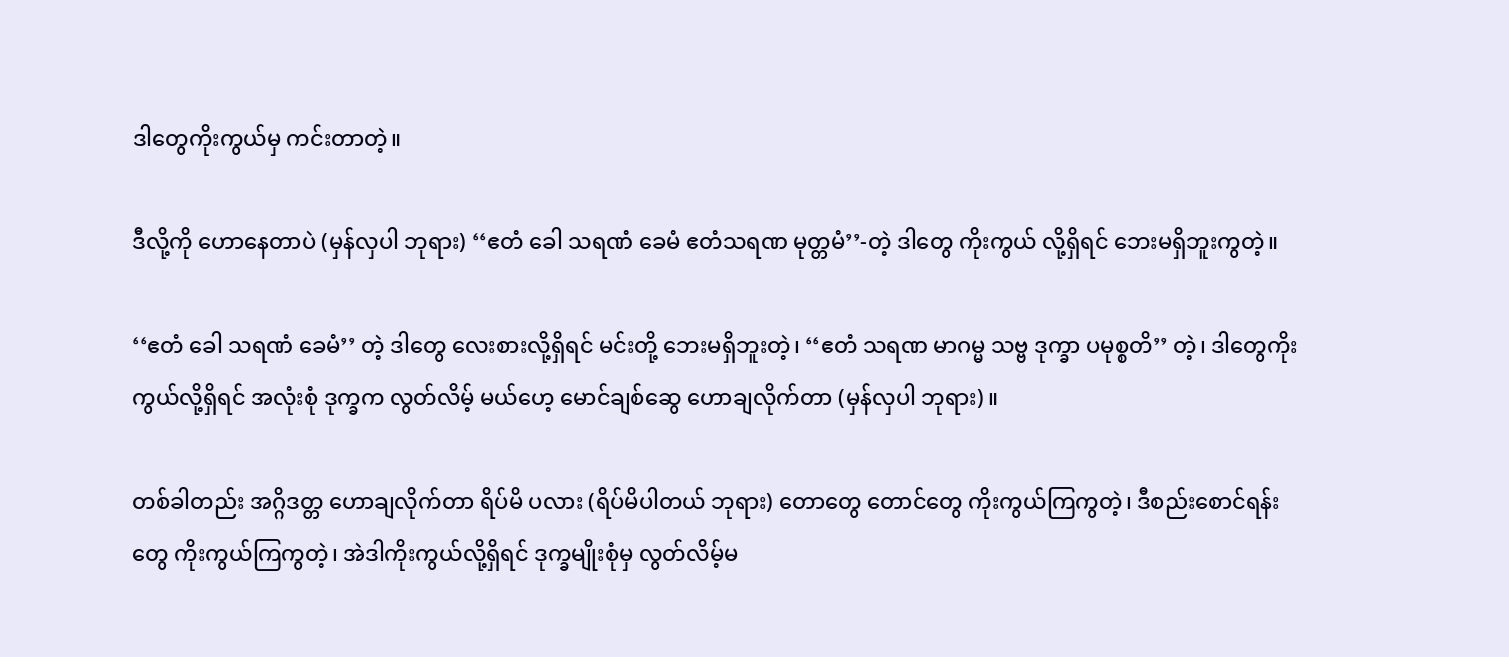ဒါတွေကိုးကွယ်မှ ကင်းတာတဲ့။

ဒီလို့ကို ဟောနေတာပဲ (မှန်လှပါ ဘုရား) ‘‘ဧတံ ခေါ သရဏံ ခေမံ ဧတံသရဏ မုတ္တမံ’’-တဲ့ ဒါတွေ ကိုးကွယ် လို့ရှိရင် ဘေးမရှိဘူးကွတဲ့။

‘‘ဧတံ ခေါ သရဏံ ခေမံ’’ တဲ့ ဒါတွေ လေးစားလို့ရှိရင် မင်းတို့ ဘေးမရှိဘူးတဲ့၊ ‘‘ဧတံ သရဏ မာဂမ္မ သဗ္ဗ ဒုက္ခာ ပမုစ္စတိ’’ တဲ့၊ ဒါတွေကိုးကွယ်လို့ရှိရင် အလုံးစုံ ဒုက္ခက လွတ်လိမ့် မယ်ဟေ့ မောင်ချစ်ဆွေ ဟောချလိုက်တာ (မှန်လှပါ ဘုရား)။

တစ်ခါတည်း အဂ္ဂိဒတ္တ ဟောချလိုက်တာ ရိပ်မိ ပလား (ရိပ်မိပါတယ် ဘုရား) တောတွေ တောင်တွေ ကိုးကွယ်ကြကွတဲ့၊ ဒီစည်းစောင်ရန်းတွေ ကိုးကွယ်ကြကွတဲ့၊ အဲဒါကိုးကွယ်လို့ရှိရင် ဒုက္ခမျိုးစုံမှ လွတ်လိမ့်မ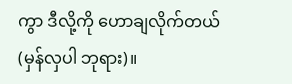ကွာ ဒီလို့ကို ဟောချလိုက်တယ် (မှန်လှပါ ဘုရား)။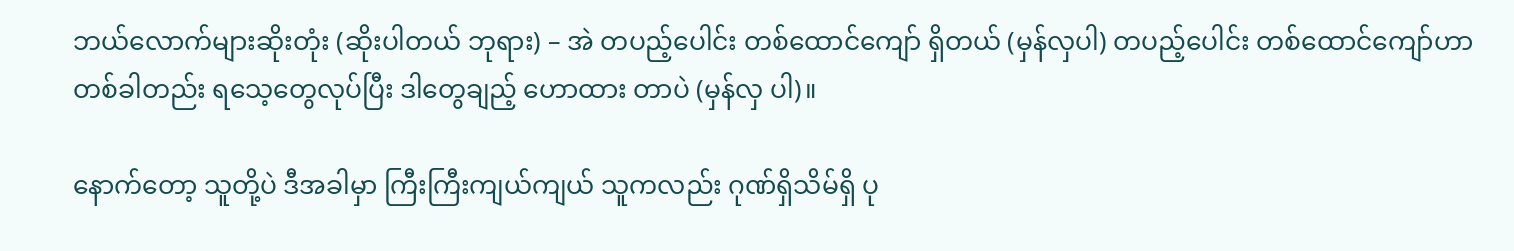ဘယ်လောက်များဆိုးတုံး (ဆိုးပါတယ် ဘုရား) – အဲ တပည့်ပေါင်း တစ်ထောင်ကျော် ရှိတယ် (မှန်လှပါ) တပည့်ပေါင်း တစ်ထောင်ကျော်ဟာ တစ်ခါတည်း ရသေ့တွေလုပ်ပြီး ဒါတွေချည့် ဟောထား တာပဲ (မှန်လှ ပါ)။

နောက်တော့ သူတို့ပဲ ဒီအခါမှာ ကြီးကြီးကျယ်ကျယ် သူကလည်း ဂုဏ်ရှိသိမ်ရှိ ပု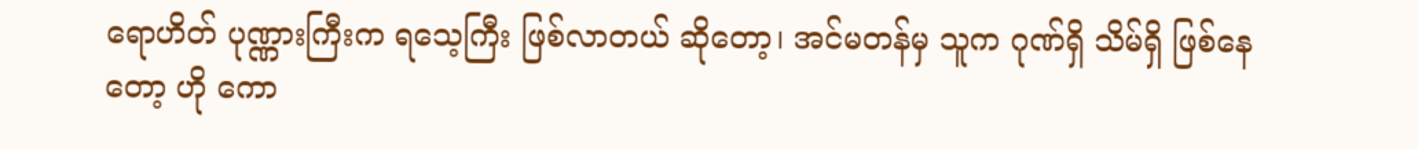ရောဟိတ် ပုဏ္ဏားကြီးက ရသေ့ကြီး ဖြစ်လာတယ် ဆိုတော့၊ အင်မတန်မှ သူက ဂုဏ်ရှိ သိမ်ရှိ ဖြစ်နေတော့ ဟို ကော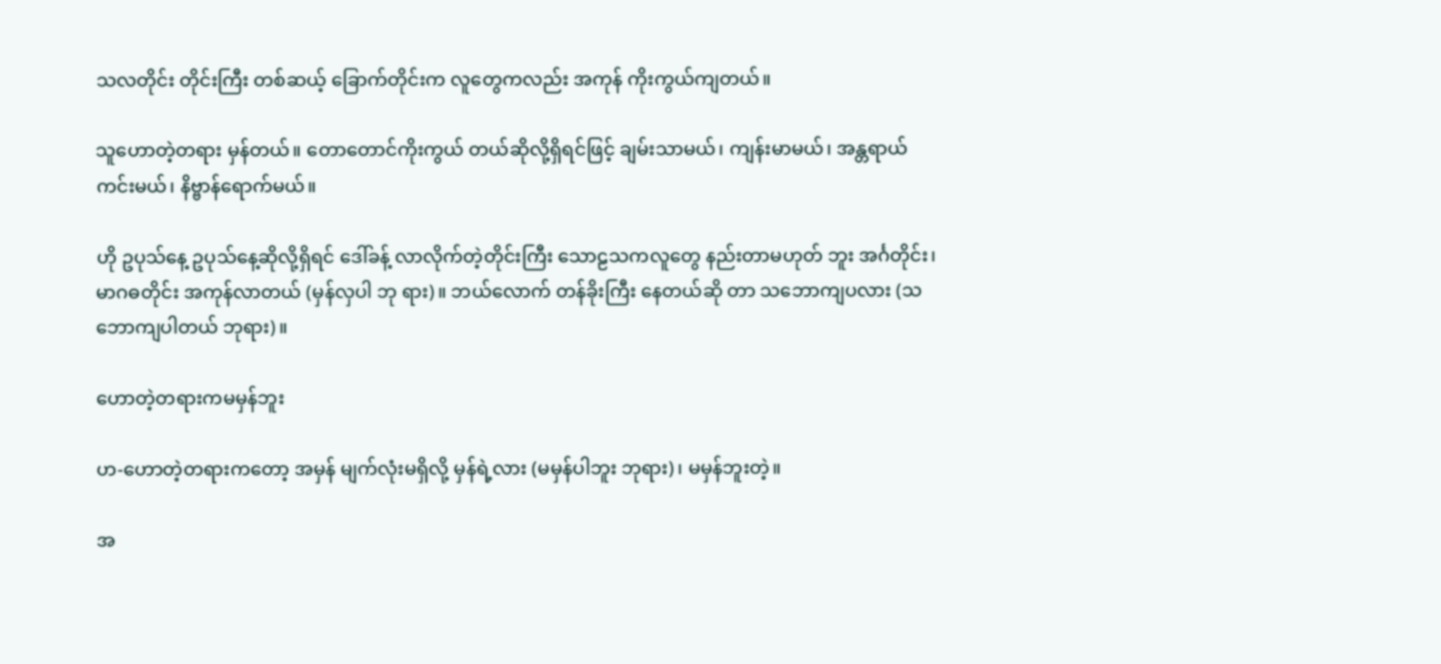သလတိုင်း တိုင်းကြီး တစ်ဆယ့် ခြောက်တိုင်းက လူတွေကလည်း အကုန် ကိုးကွယ်ကျတယ်။

သူဟောတဲ့တရား မှန်တယ်။ တောတောင်ကိုးကွယ် တယ်ဆိုလို့ရှိရင်ဖြင့် ချမ်းသာမယ်၊ ကျန်းမာမယ်၊ အန္တရာယ် ကင်းမယ်၊ နိဗ္ဗာန်ရောက်မယ်။

ဟို ဥပုသ်နေ့ ဥပုသ်နေ့ဆိုလို့ရှိရင် ဒေါ်ခန့် လာလိုက်တဲ့တိုင်းကြီး သောဠသကလူတွေ နည်းတာမဟုတ် ဘူး အင်္ဂတိုင်း၊ မာဂဓတိုင်း အကုန်လာတယ် (မှန်လှပါ ဘု ရား)။ ဘယ်လောက် တန်ခိုးကြီး နေတယ်ဆို တာ သဘောကျပလား (သဘောကျပါတယ် ဘုရား)။

ဟောတဲ့တရားကမမှန်ဘူး

ဟ-ဟောတဲ့တရားကတော့ အမှန် မျက်လုံးမရှိလို့ မှန်ရဲ့လား (မမှန်ပါဘူး ဘုရား)၊ မမှန်ဘူးတဲ့။

အ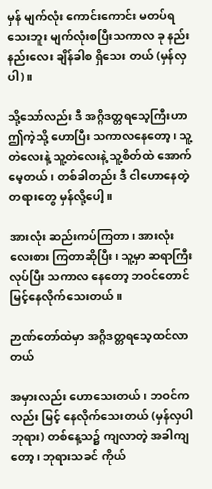မှန် မျက်လုံး ကောင်းကောင်း မတပ်ရသေးဘူး မျက်လုံးစပြီးသကာလ ခု နည်းနည်းလေး ချိန်ခါစ ရှိသေး တယ် (မှန်လှပါ)။

သို့သော်လည်း ဒီ အဂ္ဂိဒတ္တရသေ့ကြီးဟာ ဤကဲ့သို့ ဟောပြီး သကာလနေတော့၊ သူ့တဲလေးနဲ့ သူ့တဲလေးနဲ့ သူ့စိတ်ထဲ အောက်မေ့တယ်၊ တစ်ခါတည်း ဒီ ငါဟောနေတဲ့ တရားတွေ မှန်လို့ပေါ့။

အားလုံး ဆည်းကပ်ကြတာ၊ အားလုံး လေးစား ကြတာဆိုပြီး၊ သူ့မှာ ဆရာကြီးလုပ်ပြီး သကာလ နေတော့ ဘဝင်တောင် မြင့်နေလိုက်သေးတယ်။

ဉာဏ်တော်ထဲမှာ အဂ္ဂိဒတ္တရသေ့ထင်လာတယ်

အမှားလည်း ဟောသေးတယ်၊ ဘဝင်ကလည်း မြင့် နေလိုက်သေးတယ် (မှန်လှပါ ဘုရား) တစ်နေ့သ၌ ကျလာတဲ့ အခါကျတော့၊ ဘုရားသခင် ကိုယ်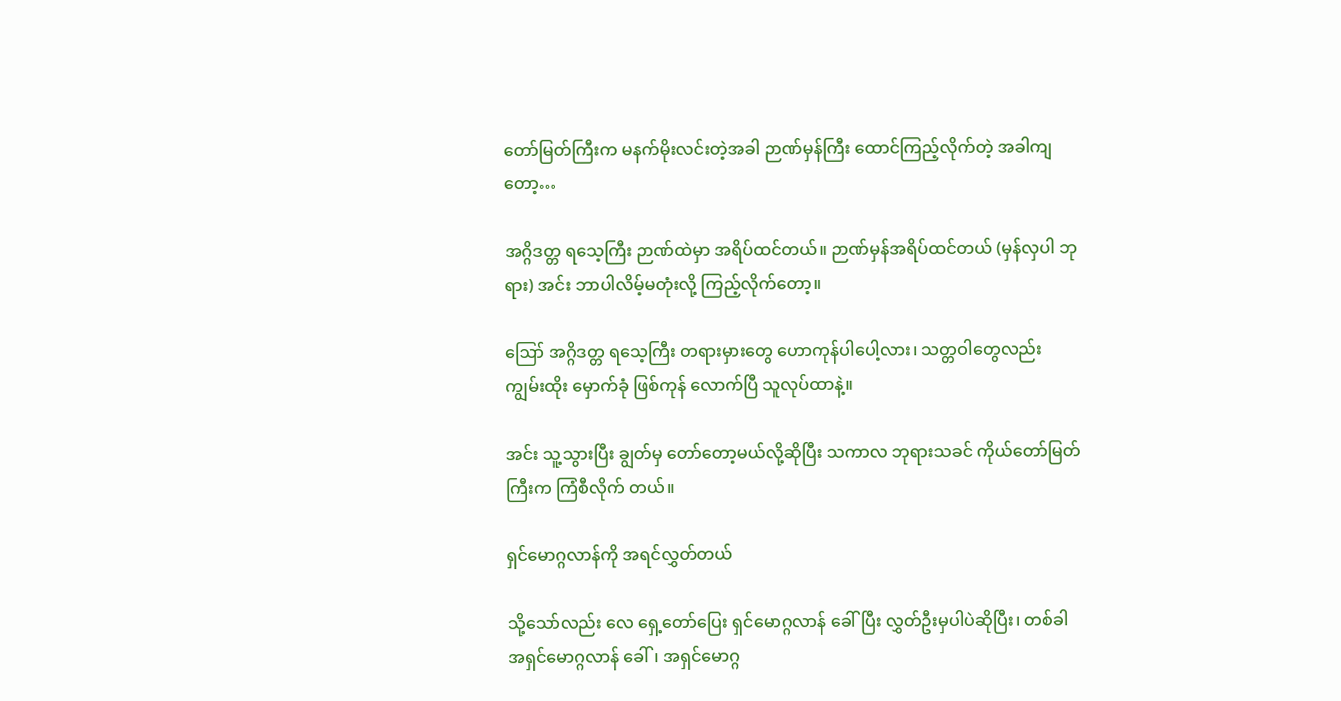တော်မြတ်ကြီးက မနက်မိုးလင်းတဲ့အခါ ဉာဏ်မှန်ကြီး ထောင်ကြည့်လိုက်တဲ့ အခါကျတော့…

အဂ္ဂိဒတ္တ ရသေ့ကြီး ဉာဏ်ထဲမှာ အရိပ်ထင်တယ်။ ဉာဏ်မှန်အရိပ်ထင်တယ် (မှန်လှပါ ဘုရား) အင်း ဘာပါလိမ့်မတုံးလို့ ကြည့်လိုက်တော့။

ဪ အဂ္ဂိဒတ္တ ရသေ့ကြီး တရားမှားတွေ ဟောကုန်ပါပေါ့လား၊ သတ္တဝါတွေလည်း ကျွမ်းထိုး မှောက်ခုံ ဖြစ်ကုန် လောက်ပြီ သူလုပ်ထာနဲ့။

အင်း သူ့သွားပြီး ချွတ်မှ တော်တော့မယ်လို့ဆိုပြီး သကာလ ဘုရားသခင် ကိုယ်တော်မြတ်ကြီးက ကြံစီလိုက် တယ်။

ရှင်မောဂ္ဂလာန်ကို အရင်လွှတ်တယ်

သို့သော်လည်း လေ ရှေ့တော်ပြေး ရှင်မောဂ္ဂလာန် ခေါ်ပြီး လွှတ်ဦးမှပါပဲဆိုပြီး၊ တစ်ခါ အရှင်မောဂ္ဂလာန် ခေါ်၊ အရှင်မောဂ္ဂ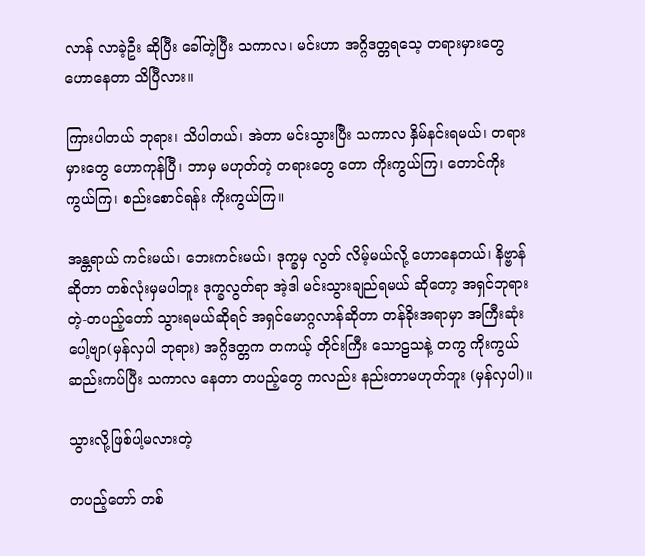လာန် လာခဲ့ဦး ဆိုပြီး ခေါ်တဲ့ပြီး သကာလ၊ မင်းဟာ အဂ္ဂိဒတ္တရသေ့ တရားမှားတွေ ဟောနေတာ သိပြီလား။

ကြားပါတယ် ဘုရား၊ သိပါတယ်၊ အဲတာ မင်းသွားပြီး သကာလ နှိမ်နင်းရမယ်၊ တရားမှားတွေ ဟောကုန်ပြီ၊ ဘာမှ မဟုတ်တဲ့ တရားတွေ တော ကိုးကွယ်ကြ၊ တောင်ကိုးကွယ်ကြ၊ စည်းစောင်ရန်း ကိုးကွယ်ကြ။

အန္တရာယ် ကင်းမယ်၊ ဘေးကင်းမယ်၊ ဒုက္ခမှ လွတ် လိမ့်မယ်လို့ ဟောနေတယ်၊ နိဗ္ဗာန်ဆိုတာ တစ်လုံးမှမပါဘူး ဒုက္ခလွတ်ရာ အဲ့ဒါ မင်းသွားချည်ရမယ် ဆိုတော့ အရှင်ဘုရားတဲ့-တပည့်တော် သွားရမယ်ဆိုရင် အရှင်မောဂ္ဂလာန်ဆိုတာ တန်ခိုးအရာမှာ အကြီးဆုံးပေါ့ဗျာ(မှန်လှပါ ဘုရား) အဂ္ဂိဒတ္တက တကယ့် တိုင်းကြီး သောဠသနဲ့ တကွ ကိုးကွယ်ဆည်းကပ်ပြီး သကာလ နေတာ တပည့်တွေ ကလည်း နည်းတာမဟုတ်ဘူး (မှန်လှပါ)။

သွားလို့ဖြစ်ပါ့မလားတဲ့

တပည့်တော် တစ်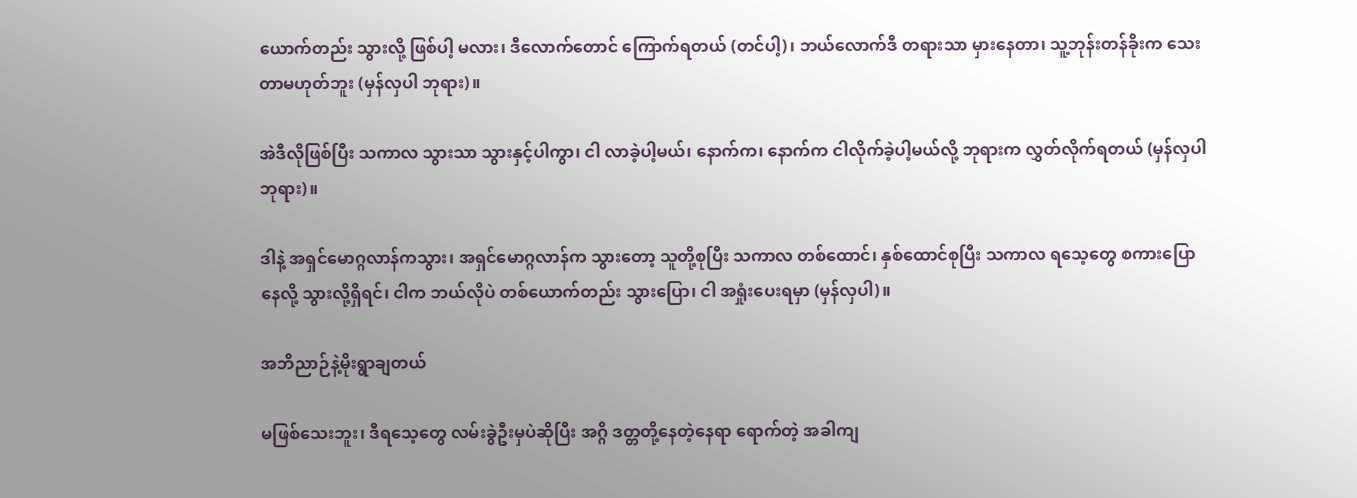ယောက်တည်း သွားလို့ ဖြစ်ပါ့ မလား၊ ဒီလောက်တောင် ကြောက်ရတယ် (တင်ပါ့)၊ ဘယ်လောက်ဒီ တရားသာ မှားနေတာ၊ သူ့ဘုန်းတန်ခိုးက သေးတာမဟုတ်ဘူး (မှန်လှပါ ဘုရား)။

အဲဒီလိုဖြစ်ပြီး သကာလ သွားသာ သွားနှင့်ပါကွာ၊ ငါ လာခဲ့ပါ့မယ်၊ နောက်က၊ နောက်က ငါလိုက်ခဲ့ပါ့မယ်လို့ ဘုရားက လွှတ်လိုက်ရတယ် (မှန်လှပါ ဘုရား)။

ဒါနဲ့ အရှင်မောဂ္ဂလာန်ကသွား၊ အရှင်မောဂ္ဂလာန်က သွားတော့ သူတို့စုပြီး သကာလ တစ်ထောင်၊ နှစ်ထောင်စုပြီး သကာလ ရသေ့တွေ စကားပြောနေလို့ သွားလို့ရှိရင်၊ ငါက ဘယ်လိုပဲ တစ်ယောက်တည်း သွားပြော၊ ငါ အရှုံးပေးရမှာ (မှန်လှပါ)။

အဘိညာဉ်နဲ့မိုးရွာချတယ်

မဖြစ်သေးဘူး၊ ဒီရသေ့တွေ လမ်းခွဲဦးမှပဲဆိုပြီး အဂ္ဂိ ဒတ္တတို့နေတဲ့နေရာ ရောက်တဲ့ အခါကျ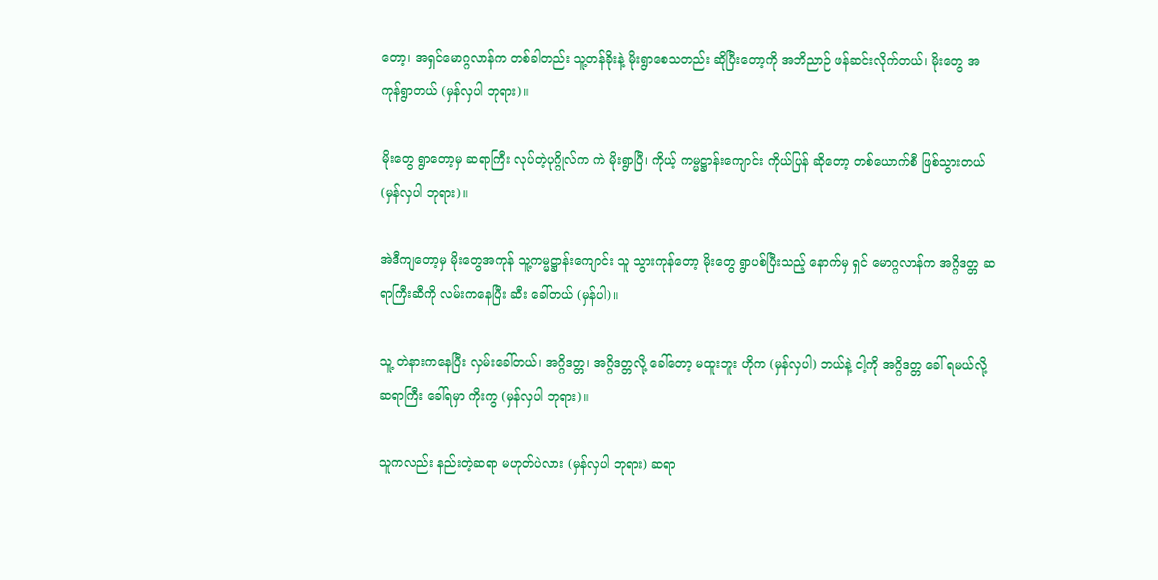တော့၊ အရှင်မောဂ္ဂလာန်က တစ်ခါတည်း သူ့တန်ခိုးနဲ့ မိုးရွာစေသတည်း ဆိုပြီးတော့ကို အဘိညာဉ် ဖန်ဆင်းလိုက်တယ်၊ မိုးတွေ အကုန်ရွာတယ် (မှန်လှပါ ဘုရား)။

မိုးတွေ ရွာတော့မှ ဆရာကြီး လုပ်တဲ့ပုဂ္ဂိုလ်က ကဲ မိုးရွာပြီ၊ ကိုယ့် ကမ္မဋ္ဌာန်းကျောင်း ကိုယ်ပြန် ဆိုတော့ တစ်ယောက်စီ ဖြစ်သွားတယ် (မှန်လှပါ ဘုရား)။

အဲဒီကျတော့မှ မိုးတွေအကုန် သူ့ကမ္မဋ္ဌာန်းကျောင်း သူ သွားကုန်တော့ မိုးတွေ ရွာပစ်ပြီးသည့် နောက်မှ ရှင် မောဂ္ဂလာန်က အဂ္ဂိဒတ္တ ဆရာကြီးဆီကို လမ်းကနေပြီး ဆီး ခေါ်တယ် (မှန်ပါ)။

သူ့ တဲနားကနေပြီး လှမ်းခေါ်တယ်၊ အဂ္ဂိဒတ္တ၊ အဂ္ဂိဒတ္တလို့ ခေါ်တော့ မထူးဘူး ဟိုက (မှန်လှပါ) ဘယ်နဲ့ ငါ့ကို အဂ္ဂိဒတ္တ ခေါ် ရမယ်လို့ ဆရာကြီး ခေါ်ရမှာ ကိုးကွ (မှန်လှပါ ဘုရား)။

သူကလည်း နည်းတဲ့ဆရာ မဟုတ်ပဲလား (မှန်လှပါ ဘုရား) ဆရာ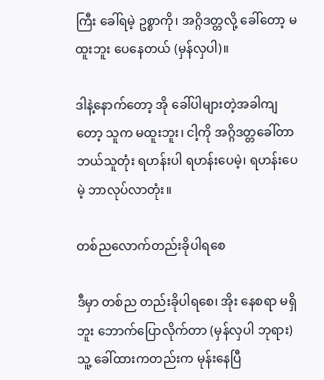ကြီး ခေါ်ရမဲ့ ဥစ္စာကို၊ အဂ္ဂိဒတ္တလို့ ခေါ်တော့ မထူးဘူး ပေနေတယ် (မှန်လှပါ)။

ဒါနဲ့နောက်တော့ အို ခေါ်ပါများတဲ့အခါကျတော့ သူက မထူးဘူး၊ ငါ့ကို အဂ္ဂိဒတ္တခေါ်တာ ဘယ်သူတုံး ရဟန်းပါ ရဟန်းပေမဲ့၊ ရဟန်းပေမဲ့ ဘာလုပ်လာတုံး။

တစ်ညလောက်တည်းခိုပါရစေ

ဒီမှာ တစ်ည တည်းခိုပါရစေ၊ အိုး နေစရာ မရှိဘူး ဘောက်ပြောလိုက်တာ (မှန်လှပါ ဘုရား) သူ့ ခေါ်ထားကတည်းက မုန်းနေပြီ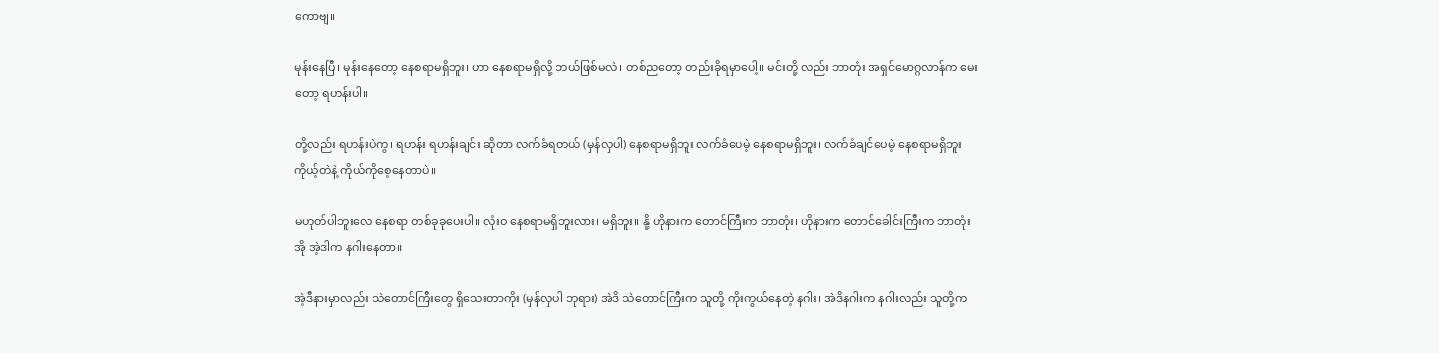ကောဗျ။

မုန်းနေပြီ၊ မုန်းနေတော့ နေစရာမရှိဘူး၊ ဟာ နေစရာမရှိလို့ ဘယ်ဖြစ်မလဲ၊ တစ်ညတော့ တည်းခိုရမှာပေါ့။ မင်းတို့ လည်း ဘာတုံး အရှင်မောဂ္ဂလာန်က မေးတော့ ရဟန်းပါ။

တို့လည်း ရဟန်းပဲကွ၊ ရဟန်း ရဟန်းချင်း ဆိုတာ လက်ခံရတယ် (မှန်လှပါ) နေစရာမရှိဘူး လက်ခံပေမဲ့ နေစရာမရှိဘူး၊ လက်ခံချင်ပေမဲ့ နေစရာမရှိဘူး ကိုယ့်တဲနဲ့ ကိုယ်ကိုစေ့နေတာပဲ။

မဟုတ်ပါဘူးလေ နေစရာ တစ်ခုခုပေးပါ။ လုံးဝ နေစရာမရှိဘူးလား၊ မရှိဘူး။ နို့ ဟိုနားက တောင်ကြီးက ဘာတုံး၊ ဟိုနားက တောင်ခေါင်းကြီးက ဘာတုံး အို အဲ့ဒါက နဂါးနေတာ။

အဲ့ဒီနားမှာလည်း သဲတောင်ကြီးတွေ ရှိသေးတာကိုး (မှန်လှပါ ဘုရား) အဲဒိ သဲတောင်ကြီးက သူတို့ ကိုးကွယ်နေတဲ့ နဂါး၊ အဲဒိနဂါးက နဂါးလည်း သူတို့က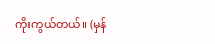ကိုးကွယ်တယ်။ (မှန်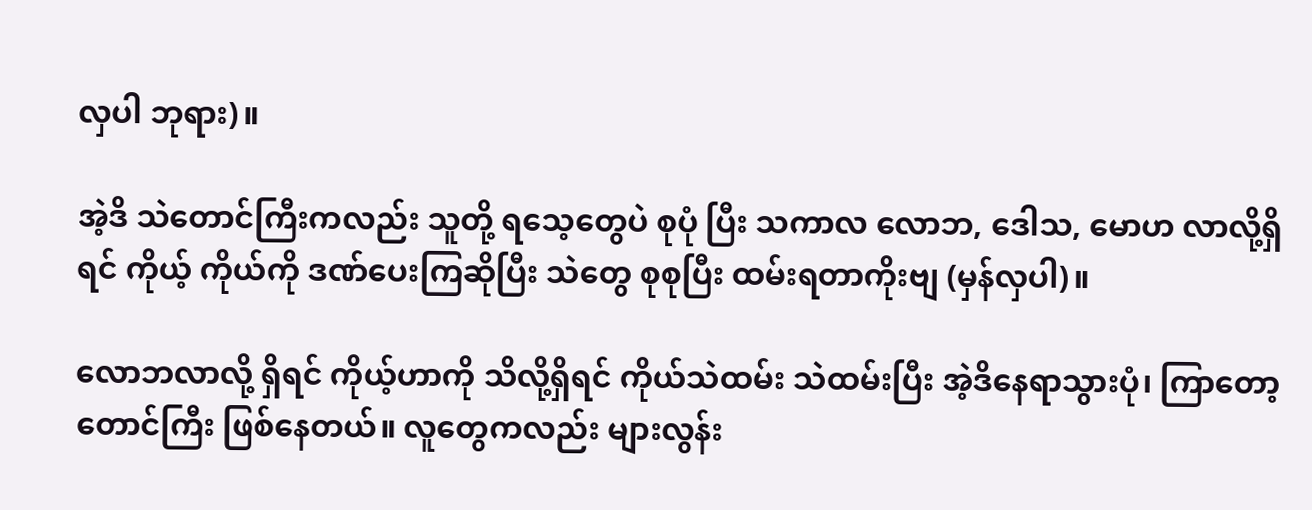လှပါ ဘုရား)။

အဲ့ဒိ သဲတောင်ကြီးကလည်း သူတို့ ရသေ့တွေပဲ စုပုံ ပြီး သကာလ လောဘ, ဒေါသ, မောဟ လာလို့ရှိရင် ကိုယ့် ကိုယ်ကို ဒဏ်ပေးကြဆိုပြီး သဲတွေ စုစုပြီး ထမ်းရတာကိုးဗျ (မှန်လှပါ)။

လောဘလာလို့ ရှိရင် ကိုယ့်ဟာကို သိလို့ရှိရင် ကိုယ်သဲထမ်း သဲထမ်းပြီး အဲ့ဒိနေရာသွားပုံ၊ ကြာတော့ တောင်ကြီး ဖြစ်နေတယ်။ လူတွေကလည်း များလွန်း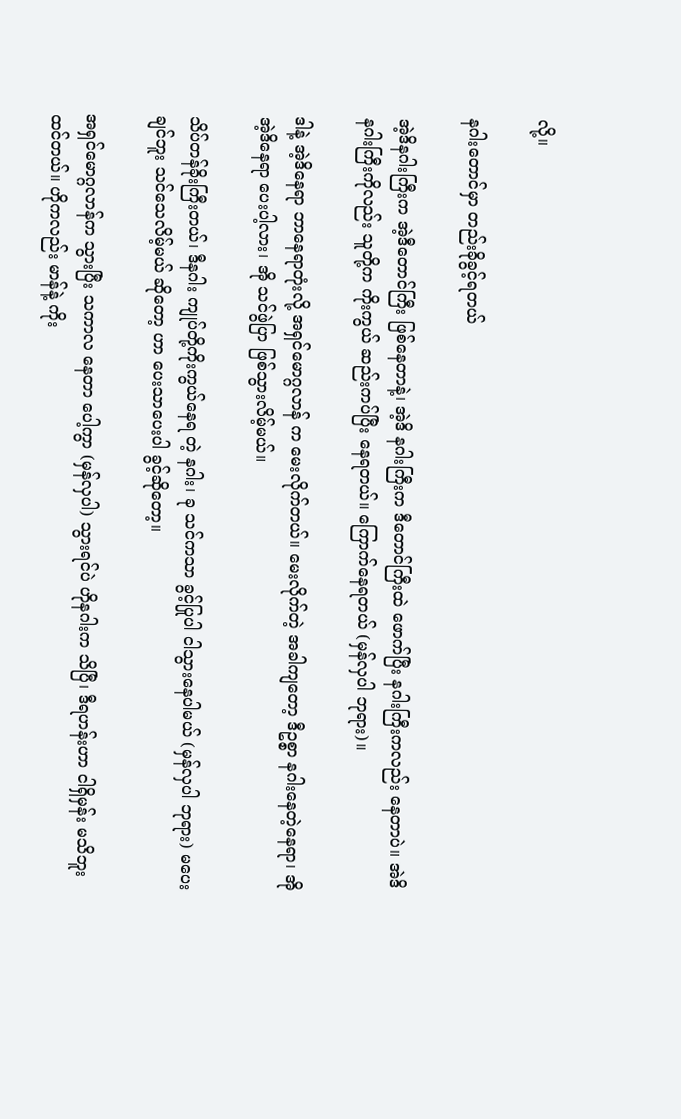လို့။

နဂါးတောင်မှာ တည်းခိုခွင့်ရတယ်

အဲ့ဒိနဂါးကြီးက အဲ့ဒီတောင်ကြီး ဖြစ်နေတာနဲ့၊ အဲ့ဒိ နဂါးကြီးက ဒီတောင်ကြီးထဲ ဖောက်ပြီး နဂါးကြီးကလည်း နေတာပဲ။ အဲဒိနဂါးကြီးကိုလည်း သူတို့က ကိုးကွယ် ဆည်းကပ်ပြီး နေရတယ်။ ကြောက်နေရတယ် (မှန်လှပါ ဘုရား)။

ဒါနဲ့ အဲ့ဒိနေရာ ဘာနေရာတုံးလို့ အရှင်မောဂ္ဂလာန် က မေးလိုက်တယ်။ မေးလိုက်တဲ့ အခါကျတော့ ဒီဥစ္စာ နဂါးနေတဲ့နေရာ၊ အို အဲ့ဒိနေရာ ပေးပါ့လား၊ အို သင်ဖွဲပြာ ဖြစ်သွားလိမ့်မယ်။

သိပ်တန်ခိုးကြီးတယ်၊ ဒီနဂါး ကျုပ်တို့ကိုးကွယ်နေရ တဲ့ နဂါး၊ ခု သင်ကသာ ခွင့်ပြုပါ ငါသွားနေပါမယ် (မှန်လှပါ ဘုရား) မပေးချင်ဘူး သင်သေလိမ့်မယ် ဆိုတော့ ဟာ ပေးသာပေးပါ ခွင့်ဆိုတော့။

အရှင်မောဂ္ဂလာန်က သွားပြီး သကာလ နေတာ ပေါ့ကွာ (မှန်လှပါ) သွားရင်ပဲ ဟိုနဂါးက သိပြီ၊ ဒီရဟန်းဟာ ငါရှိမှန်း မသိဘူးထင်တယ်။ ဟိုကလည်း မာန်နဲ့ ကိုး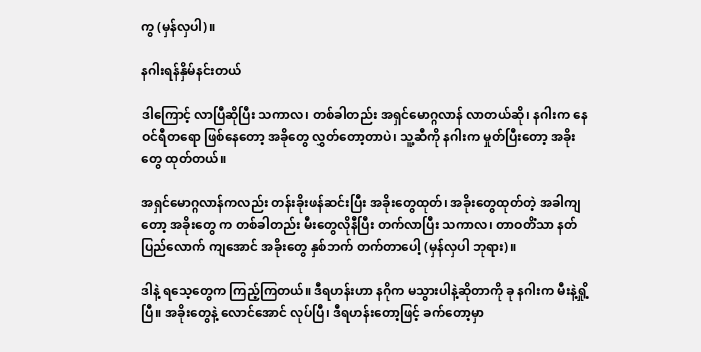ကွ (မှန်လှပါ)။

နဂါးရန်နှိမ်နင်းတယ်

ဒါကြောင့် လာပြီဆိုပြီး သကာလ၊ တစ်ခါတည်း အရှင်မောဂ္ဂလာန် လာတယ်ဆို၊ နဂါးက နေဝင်ရီတရော ဖြစ်နေတော့ အခိုတွေ လွှတ်တော့တာပဲ၊ သူ့ဆီကို နဂါးက မှုတ်ပြီးတော့ အခိုးတွေ ထုတ်တယ်။

အရှင်မောဂ္ဂလာန်ကလည်း တန်းခိုးဖန်ဆင်းပြီး အခိုးတွေထုတ်၊ အခိုးတွေထုတ်တဲ့ အခါကျတော့ အခိုးတွေ က တစ်ခါတည်း မီးတွေလိုနီပြီး တက်လာပြီး သကာလ၊ တာဝတိံသာ နတ်ပြည်လောက် ကျအောင် အခိုးတွေ နှစ်ဘက် တက်တာပေါ့ (မှန်လှပါ ဘုရား)။

ဒါနဲ့ ရသေ့တွေက ကြည့်ကြတယ်။ ဒီရဟန်းဟာ နဂိုက မသွားပါနဲ့ဆိုတာကို ခု နဂါးက မီးနဲ့ရှို့ပြီ။ အခိုးတွေနဲ့ လောင်အောင် လုပ်ပြီ၊ ဒီရဟန်းတော့ဖြင့် ခက်တော့မှာ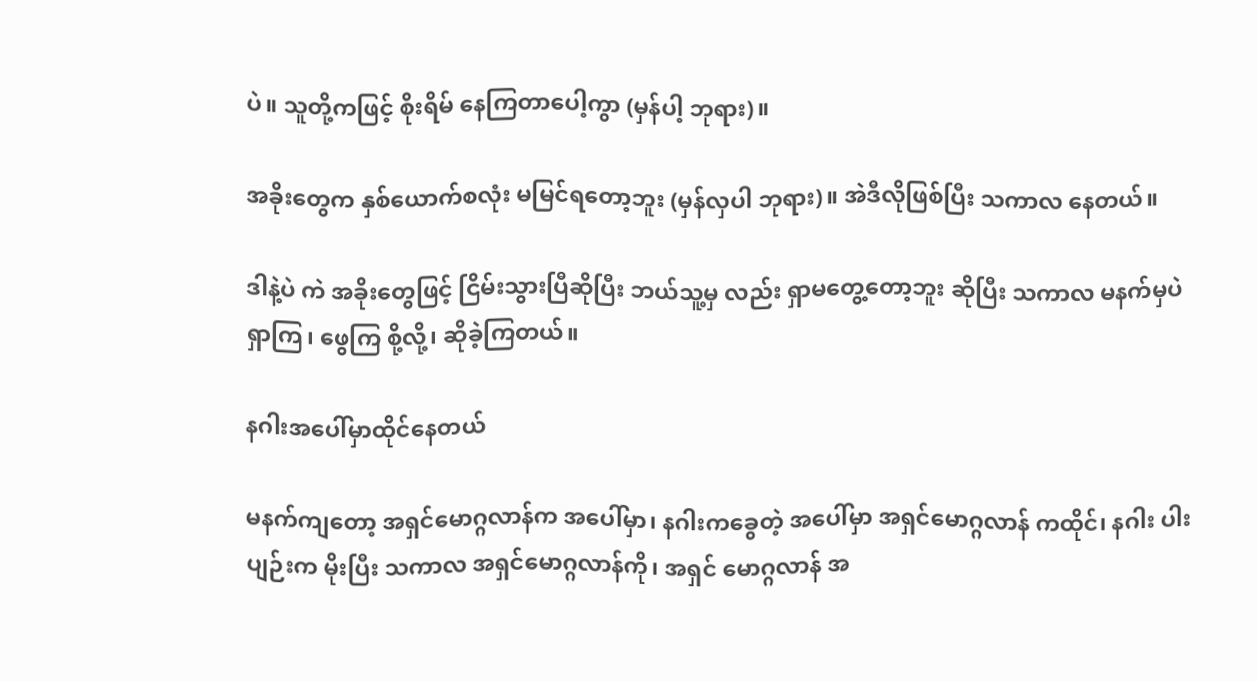ပဲ။ သူတို့ကဖြင့် စိုးရိမ် နေကြတာပေါ့ကွာ (မှန်ပါ့ ဘုရား)။

အခိုးတွေက နှစ်ယောက်စလုံး မမြင်ရတော့ဘူး (မှန်လှပါ ဘုရား)။ အဲဒီလိုဖြစ်ပြီး သကာလ နေတယ်။

ဒါနဲ့ပဲ ကဲ အခိုးတွေဖြင့် ငြိမ်းသွားပြီဆိုပြီး ဘယ်သူ့မှ လည်း ရှာမတွေ့တော့ဘူး ဆိုပြီး သကာလ မနက်မှပဲရှာကြ၊ ဖွေကြ စို့လို့၊ ဆိုခဲ့ကြတယ်။

နဂါးအပေါ်မှာထိုင်နေတယ်

မနက်ကျတော့ အရှင်မောဂ္ဂလာန်က အပေါ်မှာ၊ နဂါးကခွေတဲ့ အပေါ်မှာ အရှင်မောဂ္ဂလာန် ကထိုင်၊ နဂါး ပါးပျဉ်းက မိုးပြီး သကာလ အရှင်မောဂ္ဂလာန်ကို၊ အရှင် မောဂ္ဂလာန် အ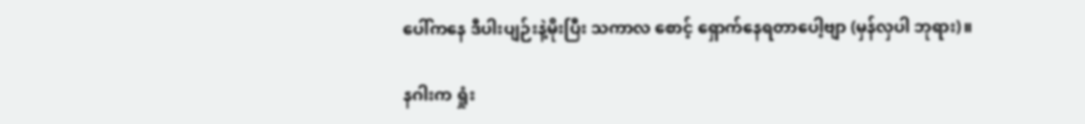ပေါ်ကနေ ဒီပါးပျဉ်းနဲ့မိုးပြီး သကာလ စောင့် ရှောက်နေရတာပေါ့ဗျာ (မှန်လှပါ ဘုရား)။

နဂါးက ရှုံး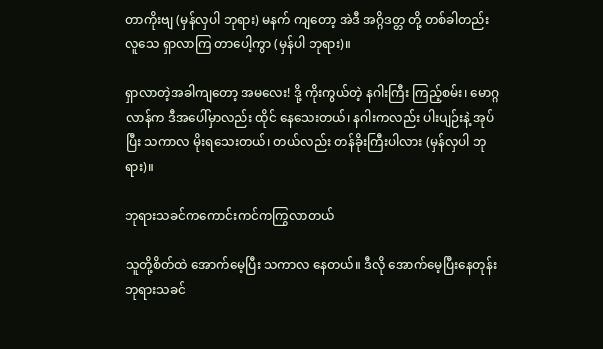တာကိုးဗျ (မှန်လှပါ ဘုရား) မနက် ကျတော့ အဲဒီ အဂ္ဂိဒတ္တ တို့ တစ်ခါတည်း လူသေ ရှာလာကြ တာပေါ့ကွာ (မှန်ပါ ဘုရား)။

ရှာလာတဲ့အခါကျတော့ အမလေး! ဒို့ ကိုးကွယ်တဲ့ နဂါးကြီး ကြည့်စမ်း၊ မောဂ္ဂလာန်က ဒီအပေါ်မှာလည်း ထိုင် နေသေးတယ်၊ နဂါးကလည်း ပါးပျဉ်းနဲ့ အုပ်ပြီး သကာလ မိုးရသေးတယ်၊ တယ်လည်း တန်ခိုးကြီးပါလား (မှန်လှပါ ဘုရား)။

ဘုရားသခင်ကကောင်းကင်ကကြွလာတယ်

သူတို့စိတ်ထဲ အောက်မေ့ပြီး သကာလ နေတယ်။ ဒီလို အောက်မေ့ပြီးနေတုန်း ဘုရားသခင်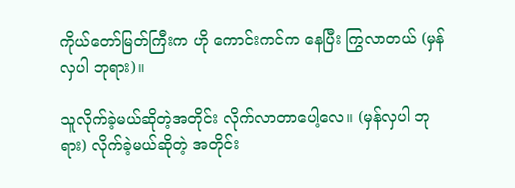ကိုယ်တော်မြတ်ကြီးက ဟို ကောင်းကင်က နေပြီး ကြွလာတယ် (မှန်လှပါ ဘုရား)။

သူလိုက်ခဲ့မယ်ဆိုတဲ့အတိုင်း လိုက်လာတာပေါ့လေ။ (မှန်လှပါ ဘုရား) လိုက်ခဲ့မယ်ဆိုတဲ့ အတိုင်း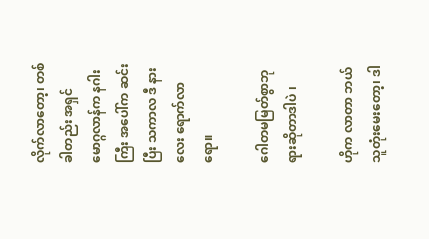လိုက်လာတော့၊ တစ်ခါတည်း အရှင်မောဂ္ဂလာန်က နဂါးကြီး အပေါ်က ဆင်းပြီး သကာလ ဒီ နားလေး ရောက်လာရော။

ဂေါတမမြတ်စွာဘုရားဆိုတာဒါပဲ ၊

ဟိုက လာတာ ဘယ်သူတုံးမေးတော့၊ ဒါ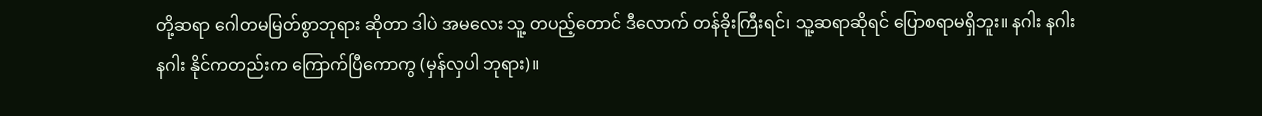တို့ဆရာ ဂေါတမမြတ်စွာဘုရား ဆိုတာ ဒါပဲ အမလေး သူ့ တပည့်တောင် ဒီလောက် တန်ခိုးကြီးရင်၊ သူ့ဆရာဆိုရင် ပြောစရာမရှိဘူး။ နဂါး နဂါး နဂါး နိုင်ကတည်းက ကြောက်ပြီကောကွ (မှန်လှပါ ဘုရား)။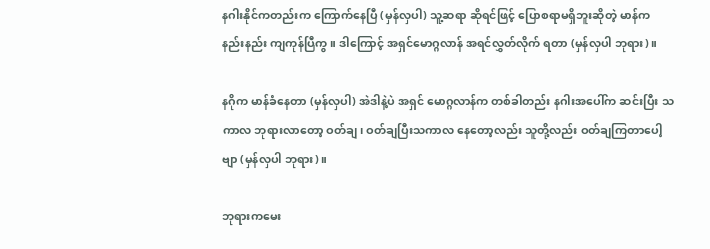နဂါးနိုင်ကတည်းက ကြောက်နေပြီ (မှန်လှပါ) သူ့ဆရာ ဆိုရင်ဖြင့် ပြောစရာမရှိဘူးဆိုတဲ့ မာန်က နည်းနည်း ကျကုန်ပြီကွ။ ဒါကြောင့် အရှင်မောဂ္ဂလာန် အရင်လွှတ်လိုက် ရတာ (မှန်လှပါ ဘုရား)။

နဂိုက မာန်ခံနေတာ (မှန်လှပါ) အဲဒါနဲ့ပဲ အရှင် မောဂ္ဂလာန်က တစ်ခါတည်း နဂါးအပေါ်က ဆင်းပြီး သကာလ ဘုရားလာတော့ ဝတ်ချ၊ ဝတ်ချပြီးသကာလ နေတော့လည်း သူတို့လည်း ဝတ်ချကြတာပေါ့ဗျာ (မှန်လှပါ ဘုရား)။

ဘုရားကမေး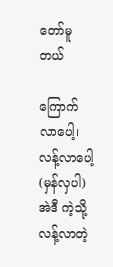တော်မူတယ်

ကြောက်လာပေါ့၊ လန့်လာပေါ့ (မှန်လှပါ) အဲဒီ ကဲ့သို့ လန့်လာတဲ့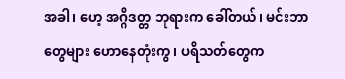အခါ၊ ဟေ့ အဂ္ဂိဒတ္တ ဘုရားက ခေါ်တယ်၊ မင်းဘာတွေများ ဟောနေတုံးကွ၊ ပရိသတ်တွေက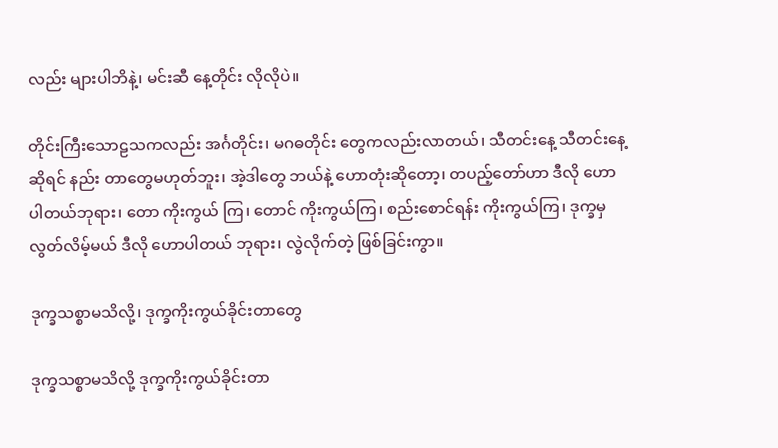လည်း များပါဘိနဲ့၊ မင်းဆီ နေ့တိုင်း လိုလိုပဲ။

တိုင်းကြီးသောဠသကလည်း အင်္ဂတိုင်း၊ မဂဓတိုင်း တွေကလည်းလာတယ်၊ သီတင်းနေ့ သီတင်းနေ့ဆိုရင် နည်း တာတွေမဟုတ်ဘူး၊ အဲ့ဒါတွေ ဘယ်နဲ့ ဟောတုံးဆိုတော့၊ တပည့်တော်ဟာ ဒီလို ဟောပါတယ်ဘုရား၊ တော ကိုးကွယ် ကြ၊ တောင် ကိုးကွယ်ကြ၊ စည်းစောင်ရန်း ကိုးကွယ်ကြ၊ ဒုက္ခမှ လွတ်လိမ့်မယ် ဒီလို ဟောပါတယ် ဘုရား၊ လွဲလိုက်တဲ့ ဖြစ်ခြင်းကွာ။

ဒုက္ခသစ္စာမသိလို့၊ ဒုက္ခကိုးကွယ်ခိုင်းတာတွေ

ဒုက္ခသစ္စာမသိလို့ ဒုက္ခကိုးကွယ်ခိုင်းတာ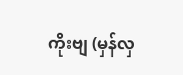ကိုးဗျ (မှန်လှ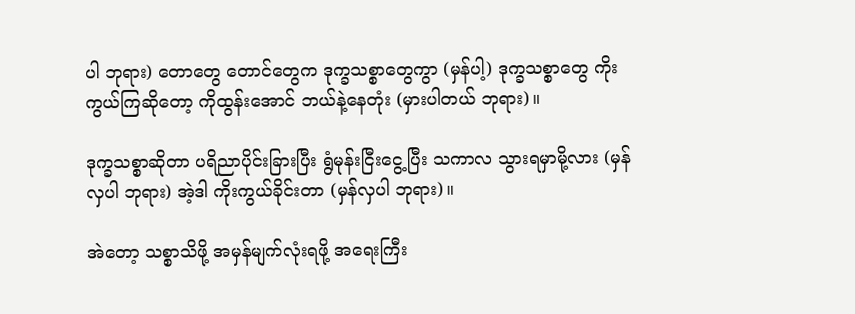ပါ ဘုရား) တောတွေ တောင်တွေက ဒုက္ခသစ္စာတွေကွာ (မှန်ပါ့) ဒုက္ခသစ္စာတွေ ကိုးကွယ်ကြဆိုတော့ ကိုထွန်းအောင် ဘယ်နဲ့နေတုံး (မှားပါတယ် ဘုရား)။

ဒုက္ခသစ္စာဆိုတာ ပရိညာပိုင်းခြားပြီး ရွံမုန်းငြီးငွေ့ပြီး သကာလ သွားရမှာမို့လား (မှန်လှပါ ဘုရား) အဲ့ဒါ ကိုးကွယ်ခိုင်းတာ (မှန်လှပါ ဘုရား)။

အဲတော့ သစ္စာသိဖို့ အမှန်မျက်လုံးရဖို့ အရေးကြီး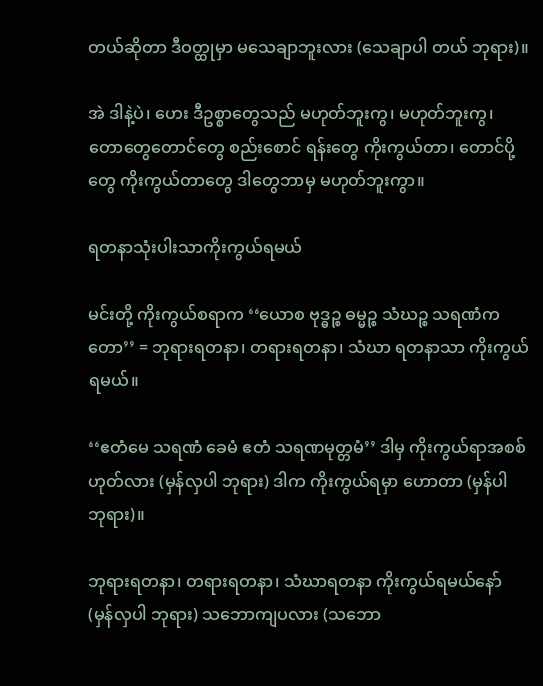တယ်ဆိုတာ ဒီဝတ္ထုမှာ မသေချာဘူးလား (သေချာပါ တယ် ဘုရား)။

အဲ ဒါနဲ့ပဲ၊ ဟေး ဒီဥစ္စာတွေသည် မဟုတ်ဘူးကွ၊ မဟုတ်ဘူးကွ၊ တောတွေတောင်တွေ စည်းစောင် ရန်းတွေ ကိုးကွယ်တာ၊ တောင်ပို့တွေ ကိုးကွယ်တာတွေ ဒါတွေဘာမှ မဟုတ်ဘူးကွာ။

ရတနာသုံးပါးသာကိုးကွယ်ရမယ်

မင်းတို့ ကိုးကွယ်စရာက ‘‘ယောစ ဗုဒ္ဓဉ္စ ဓမ္မဉ္စ သံဃဉ္စ သရဏံကတော’’ = ဘုရားရတနာ၊ တရားရတနာ၊ သံဃာ ရတနာသာ ကိုးကွယ်ရမယ်။

‘‘ဧတံမေ သရဏံ ခေမံ ဧတံ သရဏမုတ္တမံ’’ ဒါမှ ကိုးကွယ်ရာအစစ် ဟုတ်လား (မှန်လှပါ ဘုရား) ဒါက ကိုးကွယ်ရမှာ ဟောတာ (မှန်ပါ ဘုရား)။

ဘုရားရတနာ၊ တရားရတနာ၊ သံဃာရတနာ ကိုးကွယ်ရမယ်နော် (မှန်လှပါ ဘုရား) သဘောကျပလား (သဘော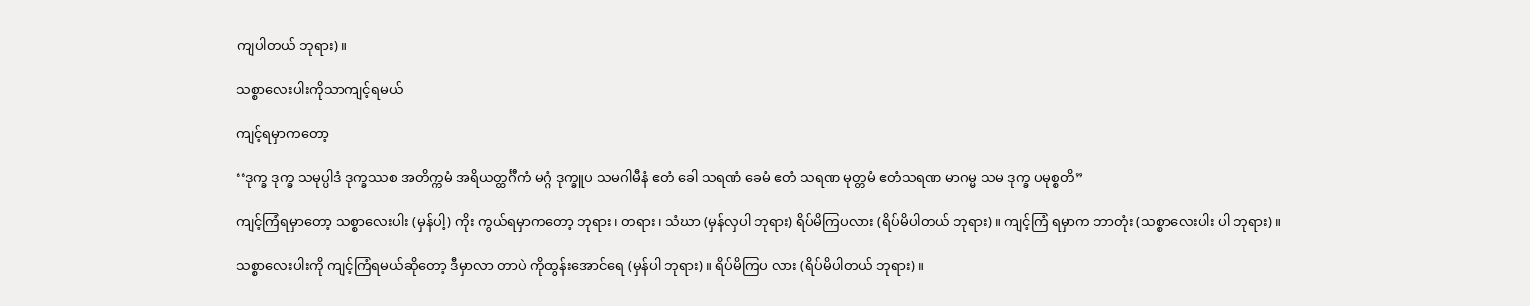ကျပါတယ် ဘုရား)။

သစ္စာလေးပါးကိုသာကျင့်ရမယ်

ကျင့်ရမှာကတော့

‘‘ဒုက္ခ ဒုက္ခ သမုပ္ပါဒံ ဒုက္ခဿစ အတိက္ကမံ အရိယတ္ထင်္ဂီကံ မဂ္ဂံ ဒုက္ခူပ သမဂါမီနံ ဧတံ ခေါ သရဏံ ခေမံ ဧတံ သရဏ မုတ္တမံ ဧတံသရဏ မာဂမ္မ သမ ဒုက္ခ ပမုစ္စတိ”

ကျင့်ကြံရမှာတော့ သစ္စာလေးပါး (မှန်ပါ့) ကိုး ကွယ်ရမှာကတော့ ဘုရား၊ တရား၊ သံဃာ (မှန်လှပါ ဘုရား) ရိပ်မိကြပလား (ရိပ်မိပါတယ် ဘုရား)။ ကျင့်ကြံ ရမှာက ဘာတုံး (သစ္စာလေးပါး ပါ ဘုရား)။

သစ္စာလေးပါးကို ကျင့်ကြံရမယ်ဆိုတော့ ဒီမှာလာ တာပဲ ကိုထွန်းအောင်ရေ (မှန်ပါ ဘုရား)။ ရိပ်မိကြပ လား (ရိပ်မိပါတယ် ဘုရား)။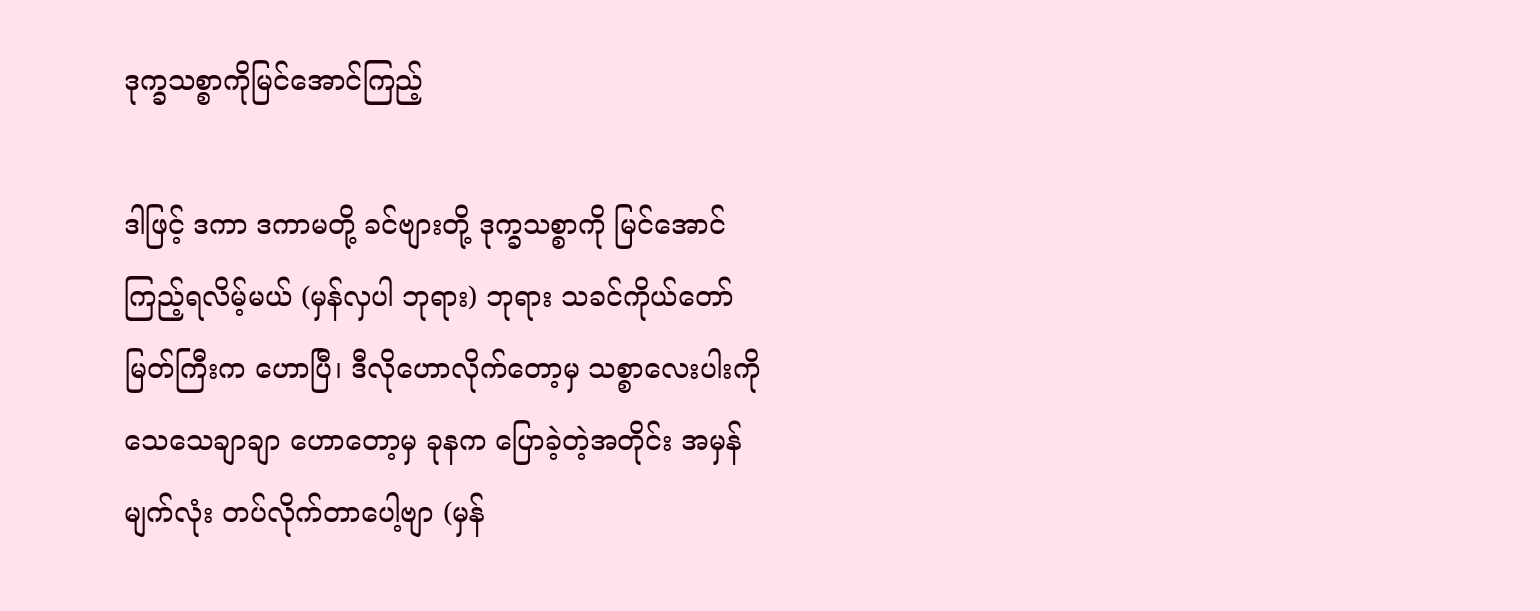ဒုက္ခသစ္စာကိုမြင်အောင်ကြည့်

ဒါဖြင့် ဒကာ ဒကာမတို့ ခင်ဗျားတို့ ဒုက္ခသစ္စာကို မြင်အောင် ကြည့်ရလိမ့်မယ် (မှန်လှပါ ဘုရား) ဘုရား သခင်ကိုယ်တော်မြတ်ကြီးက ဟောပြီ၊ ဒီလိုဟောလိုက်တော့မှ သစ္စာလေးပါးကို သေသေချာချာ ဟောတော့မှ ခုနက ပြောခဲ့တဲ့အတိုင်း အမှန်မျက်လုံး တပ်လိုက်တာပေါ့ဗျာ (မှန်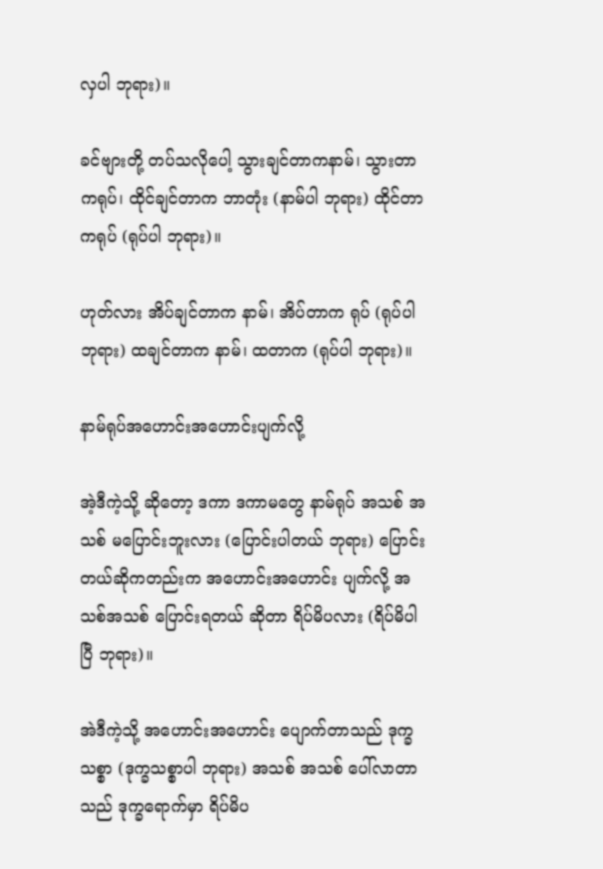လှပါ ဘုရား)။

ခင်ဗျားတို့ တပ်သလိုပေါ့ သွားချင်တာကနာမ်၊ သွားတာကရုပ်၊ ထိုင်ချင်တာက ဘာတုံး (နာမ်ပါ ဘုရား) ထိုင်တာကရုပ် (ရုပ်ပါ ဘုရား)။

ဟုတ်လား အိပ်ချင်တာက နာမ်၊ အိပ်တာက ရုပ် (ရုပ်ပါ ဘုရား) ထချင်တာက နာမ်၊ ထတာက (ရုပ်ပါ ဘုရား)။

နာမ်ရုပ်အဟောင်းအဟောင်းပျက်လို့

အဲ့ဒီကဲ့သို့ ဆိုတော့ ဒကာ ဒကာမတွေ နာမ်ရုပ် အသစ် အသစ် မပြောင်းဘူးလား (ပြောင်းပါတယ် ဘုရား) ပြောင်းတယ်ဆိုကတည်းက အဟောင်းအဟောင်း ပျက်လို့ အသစ်အသစ် ပြောင်းရတယ် ဆိုတာ ရိပ်မိပလား (ရိပ်မိပါပြီ ဘုရား)။

အဲဒီကဲ့သို့ အဟောင်းအဟောင်း ပျောက်တာသည် ဒုက္ခသစ္စာ (ဒုက္ခသစ္စာပါ ဘုရား) အသစ် အသစ် ပေါ်လာတာ သည် ဒုက္ခရောက်မှာ ရိပ်မိပ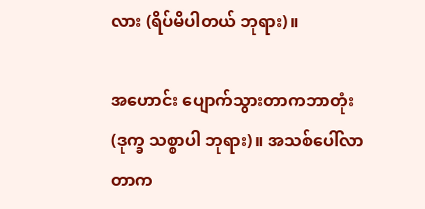လား (ရိပ်မိပါတယ် ဘုရား)။

အဟောင်း ပျောက်သွားတာကဘာတုံး (ဒုက္ခ သစ္စာပါ ဘုရား)။ အသစ်ပေါ်လာတာက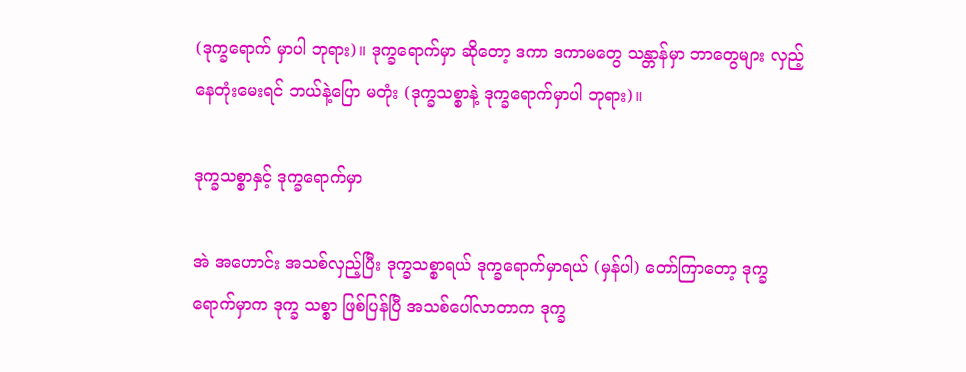(ဒုက္ခရောက် မှာပါ ဘုရား)။ ဒုက္ခရောက်မှာ ဆိုတော့ ဒကာ ဒကာမတွေ သန္တာန်မှာ ဘာတွေများ လှည့်နေတုံးမေးရင် ဘယ်နဲ့ပြော မတုံး (ဒုက္ခသစ္စာနဲ့ ဒုက္ခရောက်မှာပါ ဘုရား)။

ဒုက္ခသစ္စာနှင့် ဒုက္ခရောက်မှာ

အဲ အဟောင်း အသစ်လှည့်ပြီး ဒုက္ခသစ္စာရယ် ဒုက္ခရောက်မှာရယ် (မှန်ပါ) တော်ကြာတော့ ဒုက္ခရောက်မှာက ဒုက္ခ သစ္စာ ဖြစ်ပြန်ပြီ အသစ်ပေါ်လာတာက ဒုက္ခ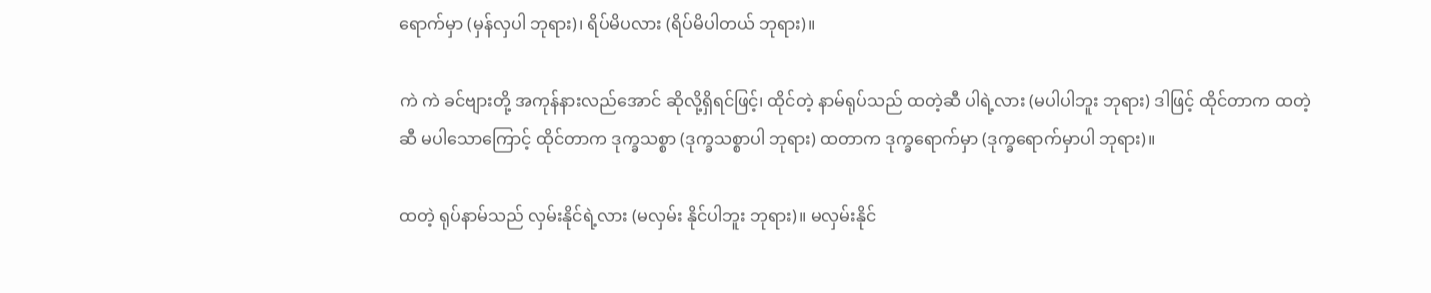ရောက်မှာ (မှန်လှပါ ဘုရား)၊ ရိပ်မိပလား (ရိပ်မိပါတယ် ဘုရား)။

ကဲ ကဲ ခင်ဗျားတို့ အကုန်နားလည်အောင် ဆိုလို့ရှိရင်ဖြင့်၊ ထိုင်တဲ့ နာမ်ရုပ်သည် ထတဲ့ဆီ ပါရဲ့လား (မပါပါဘူး ဘုရား) ဒါဖြင့် ထိုင်တာက ထတဲ့ဆီ မပါသောကြောင့် ထိုင်တာက ဒုက္ခသစ္စာ (ဒုက္ခသစ္စာပါ ဘုရား) ထတာက ဒုက္ခရောက်မှာ (ဒုက္ခရောက်မှာပါ ဘုရား)။

ထတဲ့ ရုပ်နာမ်သည် လှမ်းနိုင်ရဲ့လား (မလှမ်း နိုင်ပါဘူး ဘုရား)။ မလှမ်းနိုင်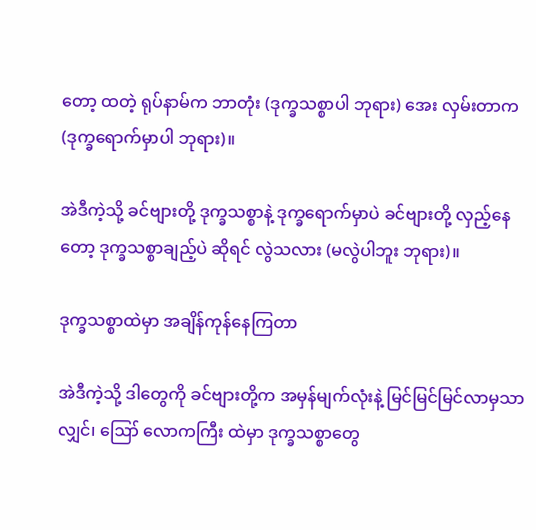တော့ ထတဲ့ ရုပ်နာမ်က ဘာတုံး (ဒုက္ခသစ္စာပါ ဘုရား) အေး လှမ်းတာက (ဒုက္ခရောက်မှာပါ ဘုရား)။

အဲဒီကဲ့သို့ ခင်ဗျားတို့ ဒုက္ခသစ္စာနဲ့ ဒုက္ခရောက်မှာပဲ ခင်ဗျားတို့ လှည့်နေတော့ ဒုက္ခသစ္စာချည့်ပဲ ဆိုရင် လွဲသလား (မလွဲပါဘူး ဘုရား)။

ဒုက္ခသစ္စာထဲမှာ အချိန်ကုန်နေကြတာ

အဲဒီကဲ့သို့ ဒါတွေကို ခင်ဗျားတို့က အမှန်မျက်လုံးနဲ့ မြင်မြင်မြင်လာမှသာလျှင်၊ ဪ လောကကြီး ထဲမှာ ဒုက္ခသစ္စာတွေ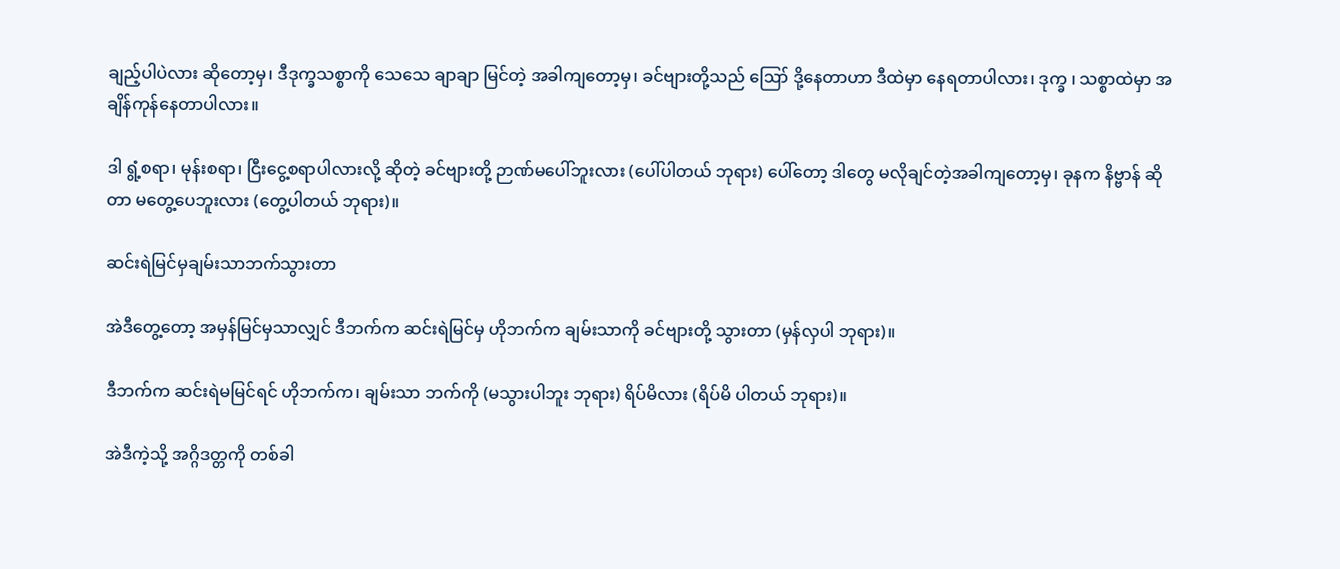ချည့်ပါပဲလား ဆိုတော့မှ၊ ဒီဒုက္ခသစ္စာကို သေသေ ချာချာ မြင်တဲ့ အခါကျတော့မှ၊ ခင်ဗျားတို့သည် ဪ ဒို့နေတာဟာ ဒီထဲမှာ နေရတာပါလား၊ ဒုက္ခ ၊ သစ္စာထဲမှာ အချိန်ကုန်နေတာပါလား။

ဒါ ရွံ့စရာ၊ မုန်းစရာ၊ ငြီးငွေ့စရာပါလားလို့ ဆိုတဲ့ ခင်ဗျားတို့ ဉာဏ်မပေါ်ဘူးလား (ပေါ်ပါတယ် ဘုရား) ပေါ်တော့ ဒါတွေ မလိုချင်တဲ့အခါကျတော့မှ၊ ခုနက နိဗ္ဗာန် ဆိုတာ မတွေ့ပေဘူးလား (တွေ့ပါတယ် ဘုရား)။

ဆင်းရဲမြင်မှချမ်းသာဘက်သွားတာ

အဲဒီတွေ့တော့ အမှန်မြင်မှသာလျှင် ဒီဘက်က ဆင်းရဲမြင်မှ ဟိုဘက်က ချမ်းသာကို ခင်ဗျားတို့ သွားတာ (မှန်လှပါ ဘုရား)။

ဒီဘက်က ဆင်းရဲမမြင်ရင် ဟိုဘက်က၊ ချမ်းသာ ဘက်ကို (မသွားပါဘူး ဘုရား) ရိပ်မိလား (ရိပ်မိ ပါတယ် ဘုရား)။

အဲဒီကဲ့သို့ အဂ္ဂိဒတ္တကို တစ်ခါ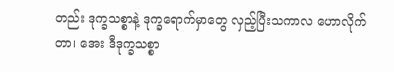တည်း ဒုက္ခသစ္စာနဲ့ ဒုက္ခရောက်မှာတွေ လှည့်ပြီးသကာလ ဟောလိုက်တာ၊ အေး ဒီဒုက္ခသစ္စာ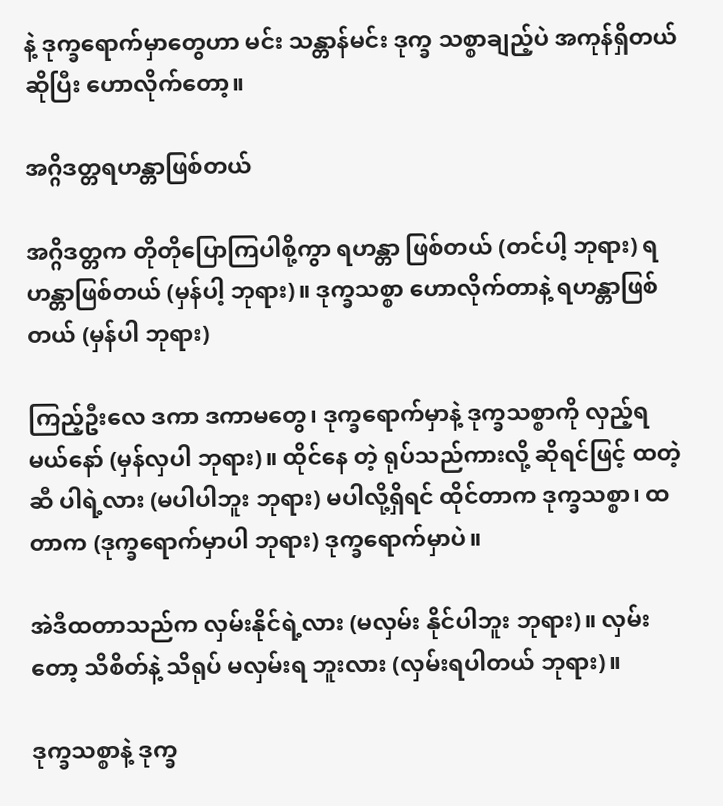နဲ့ ဒုက္ခရောက်မှာတွေဟာ မင်း သန္တာန်မင်း ဒုက္ခ သစ္စာချည့်ပဲ အကုန်ရှိတယ်ဆိုပြီး ဟောလိုက်တော့။

အဂ္ဂိဒတ္တရဟန္တာဖြစ်တယ်

အဂ္ဂိဒတ္တက တိုတိုပြောကြပါစို့ကွာ ရဟန္တာ ဖြစ်တယ် (တင်ပါ့ ဘုရား) ရဟန္တာဖြစ်တယ် (မှန်ပါ့ ဘုရား)။ ဒုက္ခသစ္စာ ဟောလိုက်တာနဲ့ ရဟန္တာဖြစ်တယ် (မှန်ပါ ဘုရား)

ကြည့်ဦးလေ ဒကာ ဒကာမတွေ၊ ဒုက္ခရောက်မှာနဲ့ ဒုက္ခသစ္စာကို လှည့်ရမယ်နော် (မှန်လှပါ ဘုရား)။ ထိုင်နေ တဲ့ ရုပ်သည်ကားလို့ ဆိုရင်ဖြင့် ထတဲ့ဆီ ပါရဲ့လား (မပါပါဘူး ဘုရား) မပါလို့ရှိရင် ထိုင်တာက ဒုက္ခသစ္စာ၊ ထတာက (ဒုက္ခရောက်မှာပါ ဘုရား) ဒုက္ခရောက်မှာပဲ။

အဲဒီထတာသည်က လှမ်းနိုင်ရဲ့လား (မလှမ်း နိုင်ပါဘူး ဘုရား)။ လှမ်းတော့ သိစိတ်နဲ့ သိရုပ် မလှမ်းရ ဘူးလား (လှမ်းရပါတယ် ဘုရား)။

ဒုက္ခသစ္စာနဲ့ ဒုက္ခ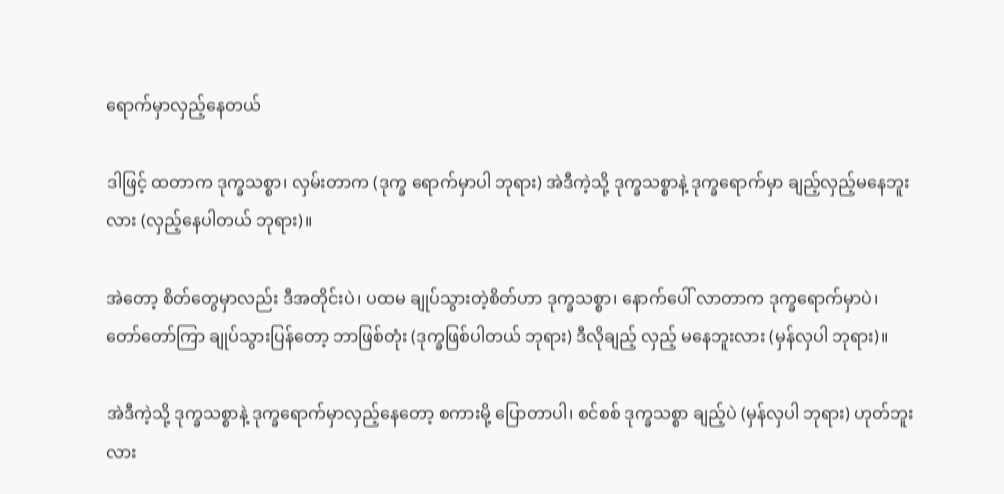ရောက်မှာလှည့်နေတယ်

ဒါဖြင့် ထတာက ဒုက္ခသစ္စာ၊ လှမ်းတာက (ဒုက္ခ ရောက်မှာပါ ဘုရား) အဲဒီကဲ့သို့ ဒုက္ခသစ္စာနဲ့ ဒုက္ခရောက်မှာ ချည့်လှည့်မနေဘူးလား (လှည့်နေပါတယ် ဘုရား)။

အဲတော့ စိတ်တွေမှာလည်း ဒီအတိုင်းပဲ၊ ပထမ ချုပ်သွားတဲ့စိတ်ဟာ ဒုက္ခသစ္စာ၊ နောက်ပေါ် လာတာက ဒုက္ခရောက်မှာပဲ၊ တော်တော်ကြာ ချုပ်သွားပြန်တော့ ဘာဖြစ်တုံး (ဒုက္ခဖြစ်ပါတယ် ဘုရား) ဒီလိုချည့် လှည့် မနေဘူးလား (မှန်လှပါ ဘုရား)။

အဲဒီကဲ့သို့ ဒုက္ခသစ္စာနဲ့ ဒုက္ခရောက်မှာလှည့်နေတော့ စကားမို့ ပြောတာပါ၊ စင်စစ် ဒုက္ခသစ္စာ ချည့်ပဲ (မှန်လှပါ ဘုရား) ဟုတ်ဘူးလား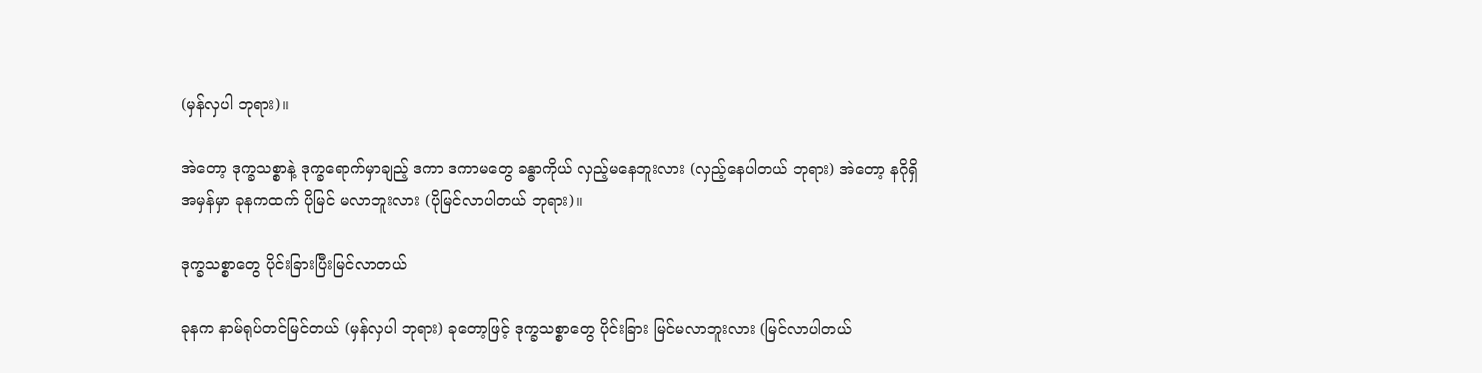(မှန်လှပါ ဘုရား)။

အဲတော့ ဒုက္ခသစ္စာနဲ့ ဒုက္ခရောက်မှာချည့် ဒကာ ဒကာမတွေ ခန္ဓာကိုယ် လှည့်မနေဘူးလား (လှည့်နေပါတယ် ဘုရား) အဲတော့ နဂိုရှိ အမှန်မှာ ခုနကထက် ပိုမြင် မလာဘူးလား (ပိုမြင်လာပါတယ် ဘုရား)။

ဒုက္ခသစ္စာတွေ ပိုင်းခြားပြီးမြင်လာတယ်

ခုနက နာမ်ရုပ်တင်မြင်တယ် (မှန်လှပါ ဘုရား) ခုတော့ဖြင့် ဒုက္ခသစ္စာတွေ ပိုင်းခြား မြင်မလာဘူးလား (မြင်လာပါတယ်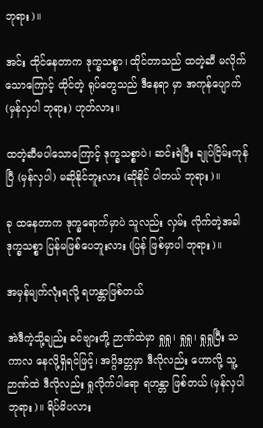ဘုရား)။

အင်း ထိုင်နေတာက ဒုက္ခသစ္စာ၊ ထိုင်တာသည် ထတဲ့ဆီ မလိုက်သောကြောင့် ထိုင်တဲ့ ရုပ်တွေသည် ဒီနေရာ မှာ အကုန်ပျောက် (မှန်လှပါ ဘုရား) ဟုတ်လား။

ထတဲ့ဆီမပါသောကြောင့် ဒုက္ခသစ္စာပဲ၊ ဆင်းရဲပြီး ချုပ်ငြိမ်းကုန်ပြီ (မှန်လှပါ) မဆိုနိုင်ဘူးလား (ဆိုနိုင် ပါတယ် ဘုရား)။

ခု ထနေတာက ဒုက္ခရောက်မှာပဲ သူလည်း လှမ်း လိုက်တဲ့အခါ ဒုက္ခသစ္စာ ပြန်မဖြစ်ပေဘူးလား (ပြန် ဖြစ်မှာပါ ဘုရား)။

အမှန်မျက်လုံးရလို့ ရဟန္တာဖြစ်တယ်

အဲဒီကဲ့သို့ချည်း ခင်ဗျားတို့ ဉာဏ်ထဲမှာ ရှုရှု၊ ရှုရှု၊ ရှုရှုပြီး သကာလ နေလို့ရှိရင်ဖြင့်၊ အဂ္ဂိဒတ္တမှာ ဒီလိုလည်း ဟောလို့ သူ့ဉာဏ်ထဲ ဒီလိုလည်း ရှုလိုက်ပါရော ရဟန္တာ ဖြစ်တယ် (မှန်လှပါ ဘုရား)။ ရိပ်မိပလား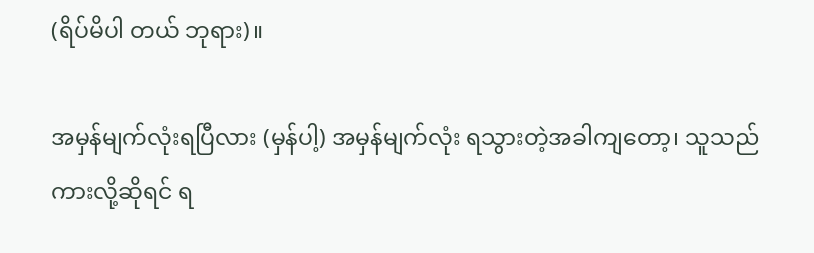(ရိပ်မိပါ တယ် ဘုရား)။

အမှန်မျက်လုံးရပြီလား (မှန်ပါ့) အမှန်မျက်လုံး ရသွားတဲ့အခါကျတော့၊ သူသည်ကားလို့ဆိုရင် ရ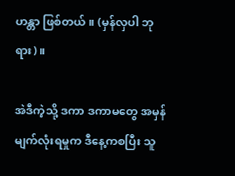ဟန္တာ ဖြစ်တယ်။ (မှန်လှပါ ဘုရား)။

အဲဒီကဲ့သို့ ဒကာ ဒကာမတွေ အမှန်မျက်လုံးရမှုက ဒီနေ့ကစပြီး သူ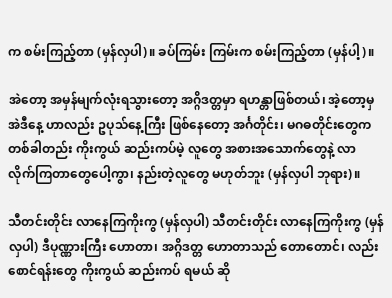က စမ်းကြည့်တာ (မှန်လှပါ)။ ခပ်ကြမ်း ကြမ်းက စမ်းကြည့်တာ (မှန်ပါ့)။

အဲတော့ အမှန်မျက်လုံးရသွားတော့ အဂ္ဂိဒတ္တမှာ ရဟန္တာဖြစ်တယ်၊ အဲ့တော့မှ အဲဒီနေ့ ဟာလည်း ဥပုသ်နေ့ကြီး ဖြစ်နေတော့ အင်္ဂတိုင်း၊ မဂဓတိုင်းတွေက တစ်ခါတည်း ကိုးကွယ် ဆည်းကပ်မဲ့ လူတွေ အစားအသောက်တွေနဲ့ လာ လိုက်ကြတာတွေပေါ့ကွာ၊ နည်းတဲ့လူတွေ မဟုတ်ဘူး (မှန်လှပါ ဘုရား)။

သီတင်းတိုင်း လာနေကြကိုးကွ (မှန်လှပါ) သီတင်းတိုင်း လာနေကြကိုးကွ (မှန်လှပါ) ဒီပုဏ္ဏားကြီး ဟောတာ၊ အဂ္ဂိဒတ္တ ဟောတာသည် တောတောင်၊ လည်းစောင်ရန်းတွေ ကိုးကွယ် ဆည်းကပ် ရမယ် ဆို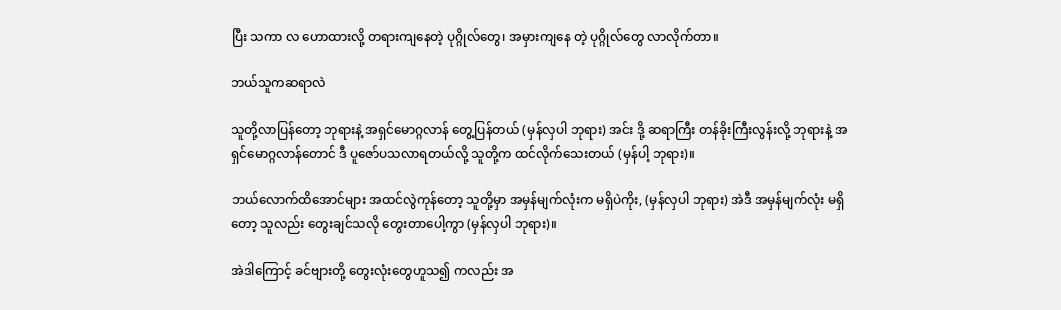ပြီး သကာ လ ဟောထားလို့ တရားကျနေတဲ့ ပုဂ္ဂိုလ်တွေ၊ အမှားကျနေ တဲ့ ပုဂ္ဂိုလ်တွေ လာလိုက်တာ။

ဘယ်သူကဆရာလဲ

သူတို့လာပြန်တော့ ဘုရားနဲ့ အရှင်မောဂ္ဂလာန် တွေ့ပြန်တယ် (မှန်လှပါ ဘုရား) အင်း ဒို့ ဆရာကြီး တန်ခိုးကြီးလွန်းလို့ ဘုရားနဲ့ အရှင်မောဂ္ဂလာန်တောင် ဒီ ပူဇော်ပသလာရတယ်လို့ သူတို့က ထင်လိုက်သေးတယ် (မှန်ပါ့ ဘုရား)။

ဘယ်လောက်ထိအောင်များ အထင်လွဲကုန်တော့ သူတို့မှာ အမှန်မျက်လုံးက မရှိပဲကိုး, (မှန်လှပါ ဘုရား) အဲဒီ အမှန်မျက်လုံး မရှိတော့ သူလည်း တွေးချင်သလို တွေးတာပေါ့ကွာ (မှန်လှပါ ဘုရား)။

အဲဒါကြောင့် ခင်ဗျားတို့ တွေးလုံးတွေဟူသ၍ ကလည်း အ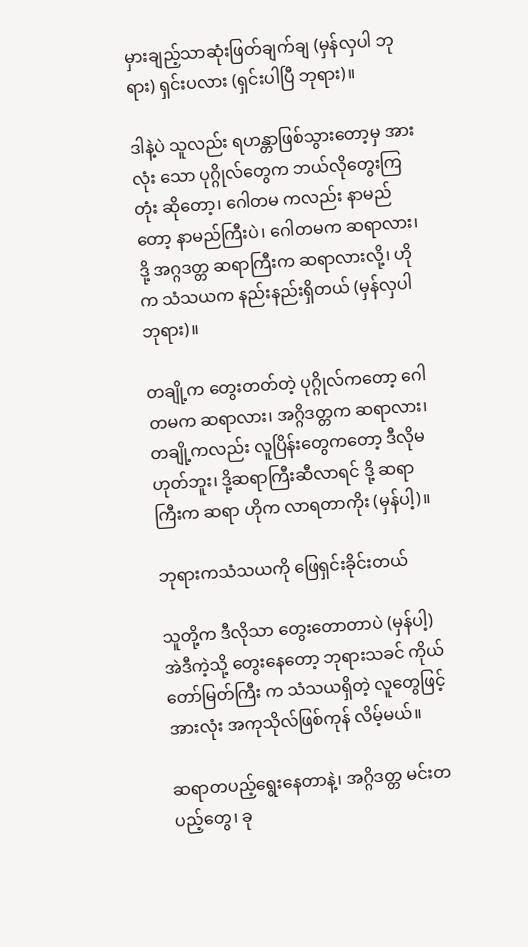မှားချည့်သာဆုံးဖြတ်ချက်ချ (မှန်လှပါ ဘုရား) ရှင်းပလား (ရှင်းပါပြီ ဘုရား)။

ဒါနဲ့ပဲ သူလည်း ရဟန္တာဖြစ်သွားတော့မှ အားလုံး သော ပုဂ္ဂိုလ်တွေက ဘယ်လိုတွေးကြတုံး ဆိုတော့၊ ဂေါတမ ကလည်း နာမည်တော့ နာမည်ကြီးပဲ၊ ဂေါတမက ဆရာလား၊ ဒို့ အဂ္ဂဒတ္တ ဆရာကြီးက ဆရာလားလို့၊ ဟိုက သံသယက နည်းနည်းရှိတယ် (မှန်လှပါ ဘုရား)။

တချို့က တွေးတတ်တဲ့ ပုဂ္ဂိုလ်ကတော့ ဂေါတမက ဆရာလား၊ အဂ္ဂိဒတ္တက ဆရာလား၊ တချို့ကလည်း လူပြိန်းတွေကတော့ ဒီလိုမဟုတ်ဘူး၊ ဒို့ဆရာကြီးဆီလာရင် ဒို့ ဆရာကြီးက ဆရာ ဟိုက လာရတာကိုး (မှန်ပါ့)။

ဘုရားကသံသယကို ဖြေရှင်းခိုင်းတယ်

သူတို့က ဒီလိုသာ တွေးတောတာပဲ (မှန်ပါ့) အဲဒီကဲ့သို့ တွေးနေတော့ ဘုရားသခင် ကိုယ်တော်မြတ်ကြီး က သံသယရှိတဲ့ လူတွေဖြင့် အားလုံး အကုသိုလ်ဖြစ်ကုန် လိမ့်မယ်။

ဆရာတပည့်ရွေးနေတာနဲ့၊ အဂ္ဂိဒတ္တ မင်းတပည့်တွေ၊ ခု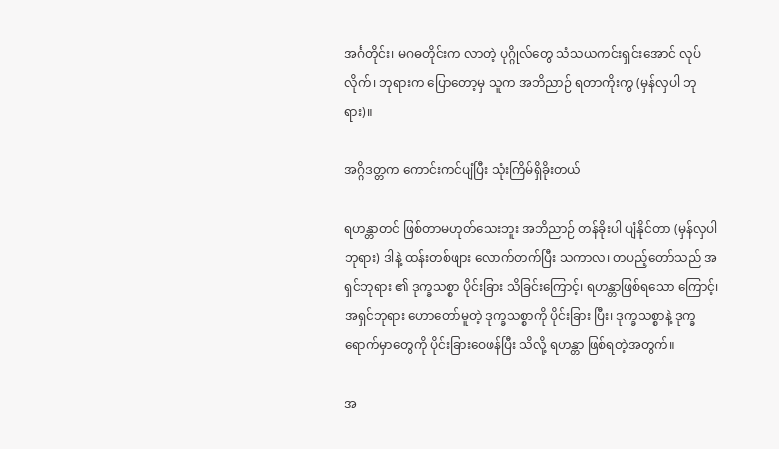အင်္ဂတိုင်း၊ မဂဓတိုင်းက လာတဲ့ ပုဂ္ဂိုလ်တွေ သံသယကင်းရှင်းအောင် လုပ်လိုက်၊ ဘုရားက ပြောတော့မှ သူက အဘိညာဉ် ရတာကိုးကွ (မှန်လှပါ ဘုရား)။

အဂ္ဂိဒတ္တက ကောင်းကင်ပျံပြီး သုံးကြိမ်ရှိခိုးတယ်

ရဟန္တာတင် ဖြစ်တာမဟုတ်သေးဘူး အဘိညာဉ် တန်ခိုးပါ ပျံနိုင်တာ (မှန်လှပါ ဘုရား) ဒါနဲ့ ထန်းတစ်ဖျား လောက်တက်ပြီး သကာလ၊ တပည့်တော်သည် အရှင်ဘုရား ၏ ဒုက္ခသစ္စာ ပိုင်းခြား သိခြင်းကြောင့်၊ ရဟန္တာဖြစ်ရသော ကြောင့်၊ အရှင်ဘုရား ဟောတော်မူတဲ့ ဒုက္ခသစ္စာကို ပိုင်းခြား ပြီး၊ ဒုက္ခသစ္စာနဲ့ ဒုက္ခရောက်မှာတွေကို ပိုင်းခြားဝေဖန်ပြီး သိလို့ ရဟန္တာ ဖြစ်ရတဲ့အတွက်။

အ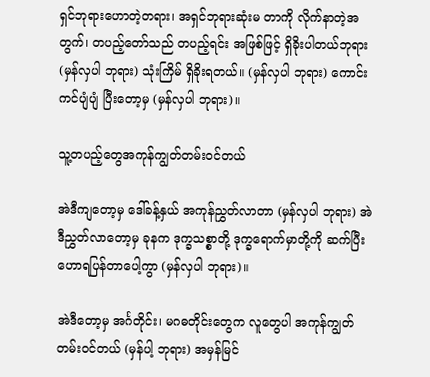ရှင်ဘုရားဟောတဲ့တရား၊ အရှင်ဘုရားဆုံးမ တာကို လိုက်နာတဲ့အတွက်၊ တပည့်တော်သည် တပည့်ရင်း အဖြစ်ဖြင့် ရှိခိုးပါတယ်ဘုရား (မှန်လှပါ ဘုရား) သုံးကြိမ် ရှိခိုးရတယ်။ (မှန်လှပါ ဘုရား) ကောင်းကင်ပျံပျံ ပြီးတော့မှ (မှန်လှပါ ဘုရား)။

သူ့တပည့်တွေအကုန်ကျွတ်တမ်းဝင်တယ်

အဲဒီကျတော့မှ ဒေါ်ခန့်နှယ် အကုန်ညွှတ်လာတာ (မှန်လှပါ ဘုရား) အဲဒီညွှတ်လာတော့မှ ခုနက ဒုက္ခသစ္စာတို့ ဒုက္ခရောက်မှာတို့ကို ဆက်ပြီး ဟောရပြန်တာပေါ့ကွာ (မှန်လှပါ ဘုရား)။

အဲဒီတော့မှ အင်္ဂတိုင်း၊ မဂဓတိုင်းတွေက လူတွေပါ အကုန်ကျွတ်တမ်းဝင်တယ် (မှန်ပါ့ ဘုရား) အမှန်မြင်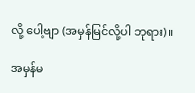လို့ ပေါ့ဗျာ (အမှန်မြင်လို့ပါ ဘုရား)။

အမှန်မ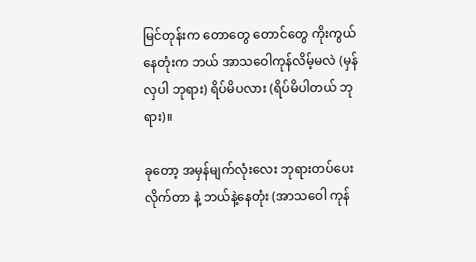မြင်တုန်းက တောတွေ တောင်တွေ ကိုးကွယ် နေတုံးက ဘယ် အာသဝေါကုန်လိမ့်မလဲ (မှန်လှပါ ဘုရား) ရိပ်မိပလား (ရိပ်မိပါတယ် ဘုရား)။

ခုတော့ အမှန်မျက်လုံးလေး ဘုရားတပ်ပေးလိုက်တာ နဲ့ ဘယ်နဲ့နေတုံး (အာသဝေါ ကုန်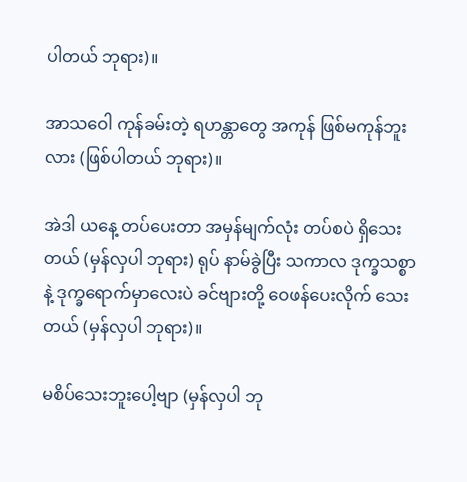ပါတယ် ဘုရား)။

အာသဝေါ ကုန်ခမ်းတဲ့ ရဟန္တာတွေ အကုန် ဖြစ်မကုန်ဘူးလား (ဖြစ်ပါတယ် ဘုရား)။

အဲဒါ ယနေ့ တပ်ပေးတာ အမှန်မျက်လုံး တပ်စပဲ ရှိသေးတယ် (မှန်လှပါ ဘုရား) ရုပ် နာမ်ခွဲပြီး သကာလ ဒုက္ခသစ္စာနဲ့ ဒုက္ခရောက်မှာလေးပဲ ခင်ဗျားတို့ ဝေဖန်ပေးလိုက် သေးတယ် (မှန်လှပါ ဘုရား)။

မစိပ်သေးဘူးပေါ့ဗျာ (မှန်လှပါ ဘု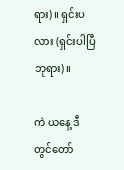ရား)။ ရှင်းပလား (ရှင်းပါပြီ ဘုရား)။

ကဲ ယနေ့ ဒီတွင်တော်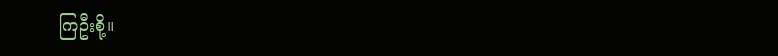ကြဦးစို့။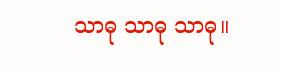သာဓု သာဓု သာဓု။